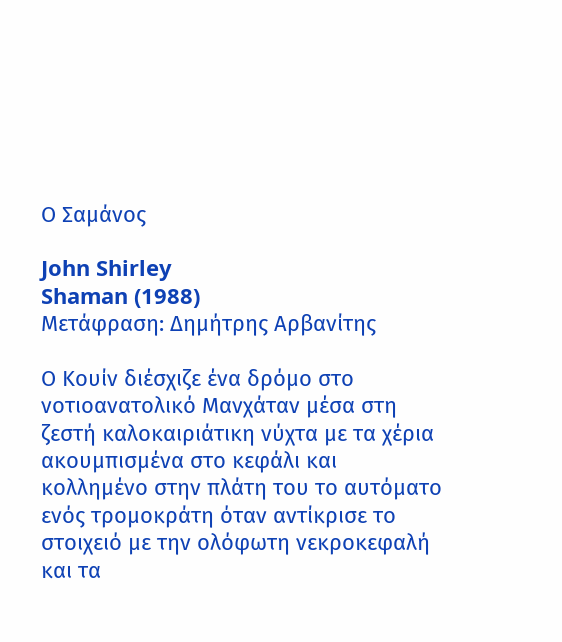Ο Σαμάνος

John Shirley
Shaman (1988)
Μετάφραση: Δημήτρης Αρβανίτης

Ο Κουίν διέσχιζε ένα δρόμο στο νοτιοανατολικό Μανχάταν μέσα στη ζεστή καλοκαιριάτικη νύχτα με τα χέρια ακουμπισμένα στο κεφάλι και κολλημένο στην πλάτη του το αυτόματο ενός τρομοκράτη όταν αντίκρισε το στοιχειό με την ολόφωτη νεκροκεφαλή και τα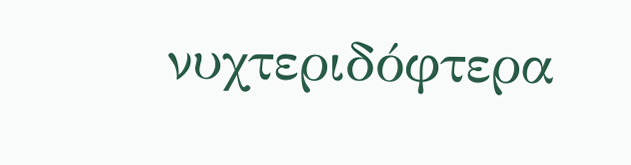νυχτεριδόφτερα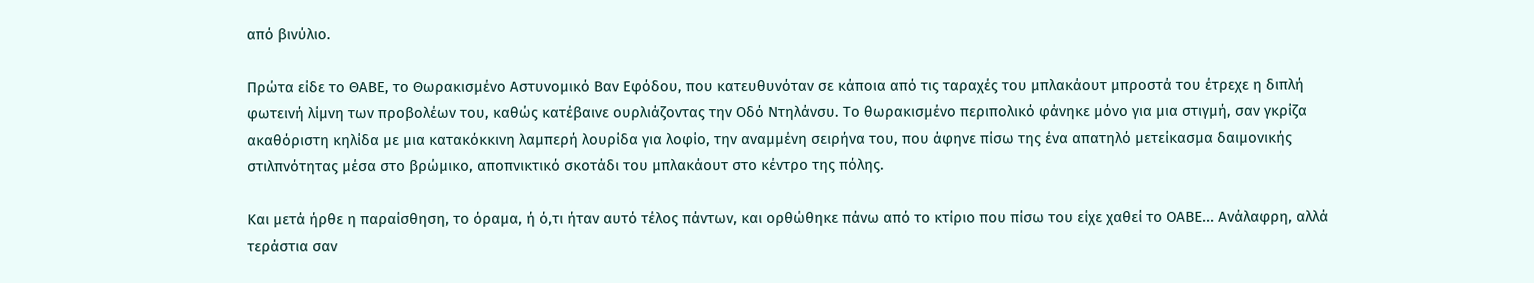από βινύλιο.

Πρώτα είδε το ΘΑΒΕ, το Θωρακισμένο Αστυνομικό Βαν Εφόδου, που κατευθυνόταν σε κάποια από τις ταραχές του μπλακάουτ μπροστά του έτρεχε η διπλή φωτεινή λίμνη των προβολέων του, καθώς κατέβαινε ουρλιάζοντας την Οδό Ντηλάνσυ. Το θωρακισμένο περιπολικό φάνηκε μόνο για μια στιγμή, σαν γκρίζα ακαθόριστη κηλίδα με μια κατακόκκινη λαμπερή λουρίδα για λοφίο, την αναμμένη σειρήνα του, που άφηνε πίσω της ένα απατηλό μετείκασμα δαιμονικής στιλπνότητας μέσα στο βρώμικο, αποπνικτικό σκοτάδι του μπλακάουτ στο κέντρο της πόλης.

Και μετά ήρθε η παραίσθηση, το όραμα, ή ό,τι ήταν αυτό τέλος πάντων, και ορθώθηκε πάνω από το κτίριο που πίσω του είχε χαθεί το ΟΑΒΕ... Ανάλαφρη, αλλά τεράστια σαν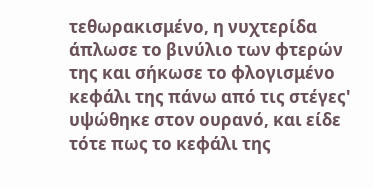τεθωρακισμένο, η νυχτερίδα άπλωσε το βινύλιο των φτερών της και σήκωσε το φλογισμένο κεφάλι της πάνω από τις στέγες' υψώθηκε στον ουρανό, και είδε τότε πως το κεφάλι της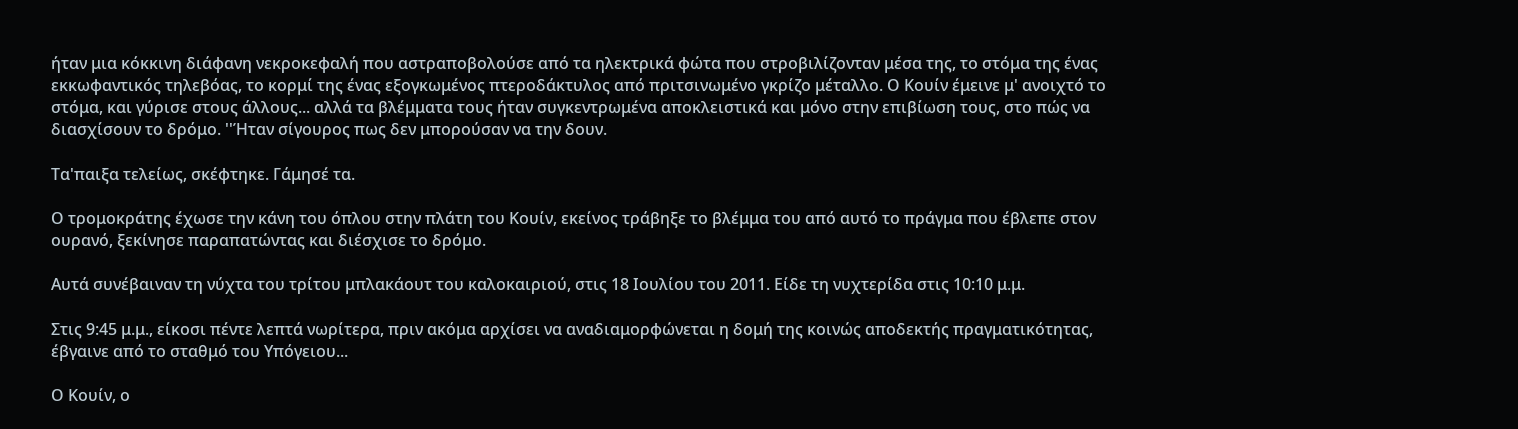ήταν μια κόκκινη διάφανη νεκροκεφαλή που αστραποβολούσε από τα ηλεκτρικά φώτα που στροβιλίζονταν μέσα της, το στόμα της ένας εκκωφαντικός τηλεβόας, το κορμί της ένας εξογκωμένος πτεροδάκτυλος από πριτσινωμένο γκρίζο μέταλλο. Ο Κουίν έμεινε μ' ανοιχτό το στόμα, και γύρισε στους άλλους... αλλά τα βλέμματα τους ήταν συγκεντρωμένα αποκλειστικά και μόνο στην επιβίωση τους, στο πώς να διασχίσουν το δρόμο. ''Ήταν σίγουρος πως δεν μπορούσαν να την δουν.

Τα'παιξα τελείως, σκέφτηκε. Γάμησέ τα.

Ο τρομοκράτης έχωσε την κάνη του όπλου στην πλάτη του Κουίν, εκείνος τράβηξε το βλέμμα του από αυτό το πράγμα που έβλεπε στον ουρανό, ξεκίνησε παραπατώντας και διέσχισε το δρόμο.

Αυτά συνέβαιναν τη νύχτα του τρίτου μπλακάουτ του καλοκαιριού, στις 18 Ιουλίου του 2011. Είδε τη νυχτερίδα στις 10:10 μ.μ.

Στις 9:45 μ.μ., είκοσι πέντε λεπτά νωρίτερα, πριν ακόμα αρχίσει να αναδιαμορφώνεται η δομή της κοινώς αποδεκτής πραγματικότητας, έβγαινε από το σταθμό του Υπόγειου...

Ο Κουίν, ο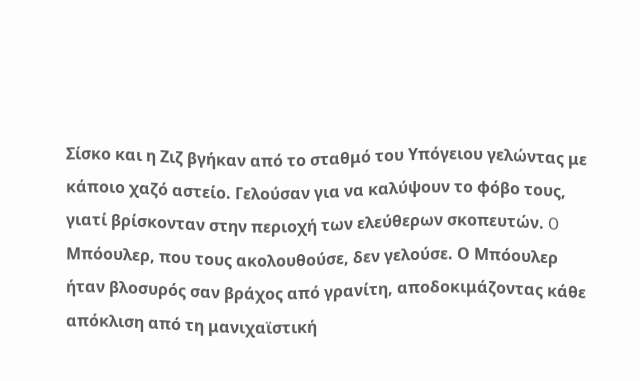Σίσκο και η Ζιζ βγήκαν από το σταθμό του Υπόγειου γελώντας με κάποιο χαζό αστείο. Γελούσαν για να καλύψουν το φόβο τους, γιατί βρίσκονταν στην περιοχή των ελεύθερων σκοπευτών. O Μπόουλερ, που τους ακολουθούσε, δεν γελούσε. Ο Μπόουλερ ήταν βλοσυρός σαν βράχος από γρανίτη, αποδοκιμάζοντας κάθε απόκλιση από τη μανιχαϊστική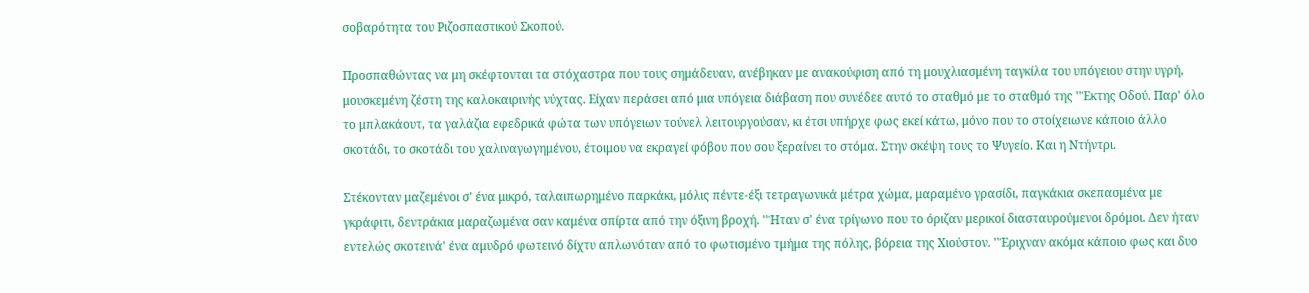σοβαρότητα του Ριζοσπαστικού Σκοπού.

Προσπαθώντας να μη σκέφτονται τα στόχαστρα που τους σημάδευαν, ανέβηκαν με ανακούφιση από τη μουχλιασμένη ταγκίλα του υπόγειου στην υγρή, μουσκεμένη ζέστη της καλοκαιρινής νύχτας. Είχαν περάσει από μια υπόγεια διάβαση που συνέδεε αυτό το σταθμό με το σταθμό της ''Έκτης Οδού. Παρ' όλο το μπλακάουτ, τα γαλάζια εφεδρικά φώτα των υπόγειων τούνελ λειτουργούσαν, κι έτσι υπήρχε φως εκεί κάτω, μόνο που το στοίχειωνε κάποιο άλλο σκοτάδι, το σκοτάδι του χαλιναγωγημένου, έτοιμου να εκραγεί φόβου που σου ξεραίνει το στόμα. Στην σκέψη τους το Ψυγείο. Και η Ντήντρι.

Στέκονταν μαζεμένοι σ' ένα μικρό, ταλαιπωρημένο παρκάκι, μόλις πέντε-έξι τετραγωνικά μέτρα χώμα, μαραμένο γρασίδι, παγκάκια σκεπασμένα με γκράφιτι, δεντράκια μαραζωμένα σαν καμένα σπίρτα από την όξινη βροχή. ''Ήταν σ' ένα τρίγωνο που το όριζαν μερικοί διασταυρούμενοι δρόμοι. Δεν ήταν εντελώς σκοτεινά' ένα αμυδρό φωτεινό δίχτυ απλωνόταν από το φωτισμένο τμήμα της πόλης, βόρεια της Χιούστον. ''Έριχναν ακόμα κάποιο φως και δυο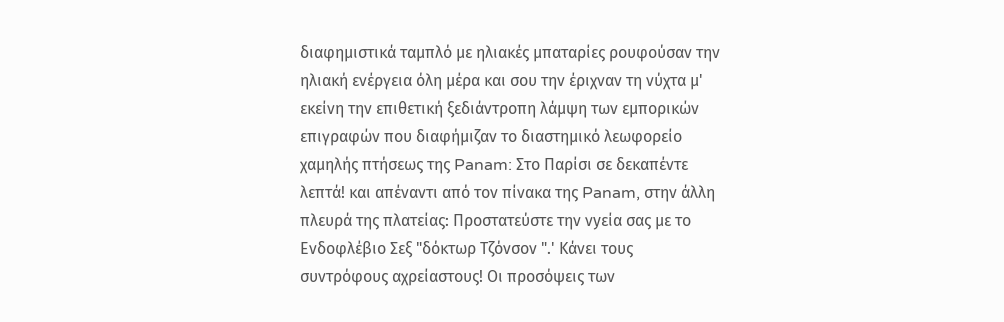διαφημιστικά ταμπλό με ηλιακές μπαταρίες ρουφούσαν την ηλιακή ενέργεια όλη μέρα και σου την έριχναν τη νύχτα μ' εκείνη την επιθετική ξεδιάντροπη λάμψη των εμπορικών επιγραφών που διαφήμιζαν το διαστημικό λεωφορείο χαμηλής πτήσεως της Panam: Στο Παρίσι σε δεκαπέντε λεπτά! και απέναντι από τον πίνακα της Panam, στην άλλη πλευρά της πλατείας: Προστατεύστε την νyεία σας με το Ενδοφλέβιο Σεξ "δόκτωρ Τζόνσον ".' Κάνει τους συντρόφους αχρείαστους! Οι προσόψεις των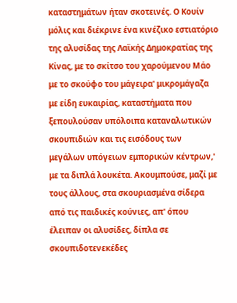καταστημάτων ήταν σκοτεινές. Ο Κουίν μόλις και διέκρινε ένα κινέζικο εστιατόριο της αλυσίδας της Λαϊκής Δημοκρατίας της Κίνας, με το σκίτσο του χαρούμενου Μάο με το σκούφο του μάγειρα' μικρομάγαζα με είδη ευκαιρίας, καταστήματα που ξεπουλούσαν υπόλοιπα καταναλωτικών σκουπιδιών και τις εισόδους των μεγάλων υπόγειων εμπορικών κέντρων,' με τα διπλά λουκέτα. Ακουμπούσε, μαζί με τους άλλους, στα σκουριασμένα σίδερα από τις παιδικές κούνιες, απ' όπου έλειπαν οι αλυσίδες, δίπλα σε σκουπιδοτενεκέδες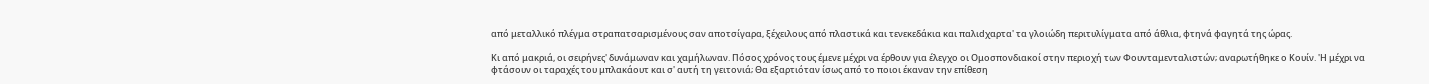από μεταλλικό πλέγμα στραπατσαρισμένους σαν αποτσίγαρα, ξέχειλους από πλαστικά και τενεκεδάκια και παλιdχαρτα' τα γλοιώδη περιτυλίγματα από άθλια, φτηνά φαγητά της ώρας.

Κι από μακριά, οι σειρήνες' δυνάμωναν και χαμήλωναν. Πόσος χρόνος τους έμενε μέχρι να έρθουν για έλεγχο οι Ομοσπονδιακοί στην περιοχή των Φουνταμενταλιστών; αναρωτήθηκε ο Κουίν. 'Η μέχρι να φτάσουν οι ταραχές του μπλακάουτ και σ' αυτή τη γειτονιά; Θα εξαρτιόταν ίσως από το ποιοι έκαναν την επίθεση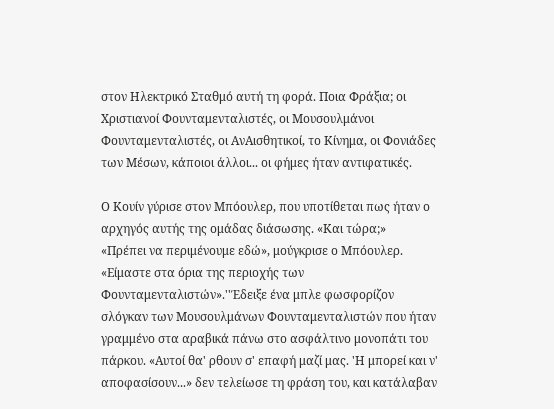στον Ηλεκτρικό Σταθμό αυτή τη φορά. Ποια Φράξια; οι Χριστιανοί Φουνταμενταλιστές, οι Μουσουλμάνοι Φουνταμενταλιστές, οι ΑνΑισθητικοί, το Κίνημα, οι Φονιάδες των Μέσων, κάποιοι άλλοι... οι φήμες ήταν αντιφατικές.

Ο Κουίν γύρισε στον Μπόουλερ, που υποτίθεται πως ήταν ο αρχηγός αυτής της ομάδας διάσωσης. «Και τώρα;»
«Πρέπει να περιμένουμε εδώ», μούγκρισε ο Μπόουλερ. «Είμαστε στα όρια της περιοχής των Φουνταμενταλιστών».''Έδειξε ένα μπλε φωσφορίζον σλόγκαν των Μουσουλμάνων Φουνταμενταλιστών που ήταν γραμμένο στα αραβικά πάνω στο ασφάλτινο μονοπάτι του πάρκου. «Αυτοί θα' ρθουν σ' επαφή μαζί μας. 'Η μπορεί και ν' αποφασίσουν...» δεν τελείωσε τη φράση του, και κατάλαβαν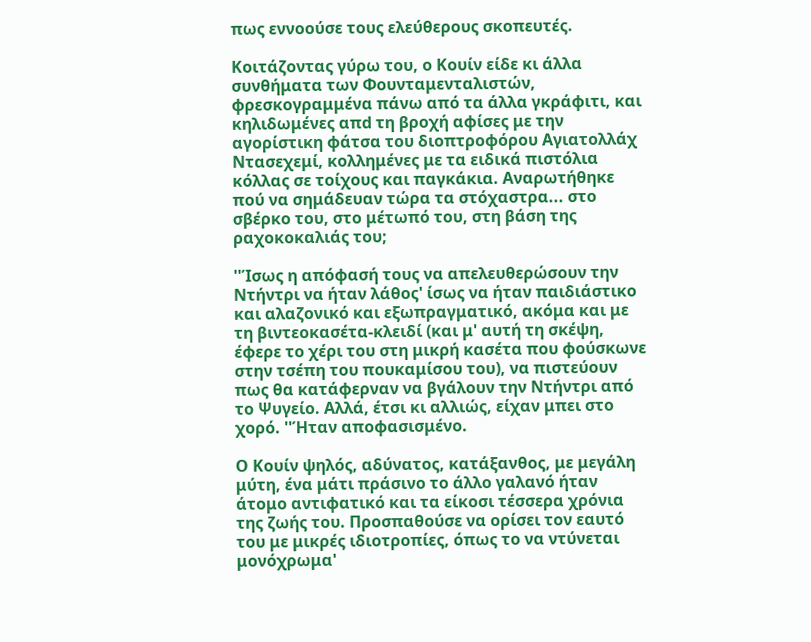πως εννοούσε τους ελεύθερους σκοπευτές.

Κοιτάζοντας γύρω του, ο Κουίν είδε κι άλλα συνθήματα των Φουνταμενταλιστών, φρεσκογραμμένα πάνω από τα άλλα γκράφιτι, και κηλιδωμένες απd τη βροχή αφίσες με την αγορίστικη φάτσα του διοπτροφόρου Αγιατολλάχ Ντασεχεμί, κολλημένες με τα ειδικά πιστόλια κόλλας σε τοίχους και παγκάκια. Αναρωτήθηκε πού να σημάδευαν τώρα τα στόχαστρα... στο σβέρκο του, στο μέτωπό του, στη βάση της ραχοκοκαλιάς του;

''Ίσως η απόφασή τους να απελευθερώσουν την Ντήντρι να ήταν λάθος' ίσως να ήταν παιδιάστικο και αλαζονικό και εξωπραγματικό, ακόμα και με τη βιντεοκασέτα-κλειδί (και μ' αυτή τη σκέψη, έφερε το χέρι του στη μικρή κασέτα που φούσκωνε στην τσέπη του πουκαμίσου του), να πιστεύουν πως θα κατάφερναν να βγάλουν την Ντήντρι από το Ψυγείο. Αλλά, έτσι κι αλλιώς, είχαν μπει στο χορό. ''Ήταν αποφασισμένο.

Ο Κουίν ψηλός, αδύνατος, κατάξανθος, με μεγάλη μύτη, ένα μάτι πράσινο το άλλο γαλανό ήταν άτομο αντιφατικό και τα είκοσι τέσσερα χρόνια της ζωής του. Προσπαθούσε να ορίσει τον εαυτό του με μικρές ιδιοτροπίες, όπως το να ντύνεται μονόχρωμα'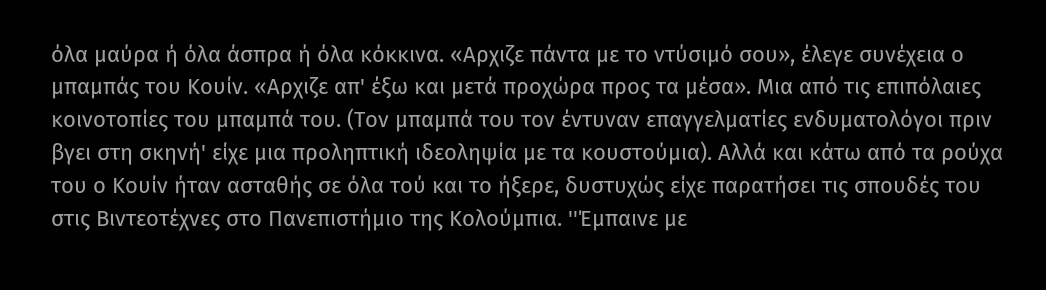όλα μαύρα ή όλα άσπρα ή όλα κόκκινα. «Αρχιζε πάντα με το ντύσιμό σου», έλεγε συνέχεια ο μπαμπάς του Κουίν. «Αρχιζε απ' έξω και μετά προχώρα προς τα μέσα». Μια από τις επιπόλαιες κοινοτοπίες του μπαμπά του. (Τον μπαμπά του τον έντυναν επαγγελματίες ενδυματολόγοι πριν βγει στη σκηνή' είχε μια προληπτική ιδεοληψία με τα κουστούμια). Αλλά και κάτω από τα ρούχα του ο Κουίν ήταν ασταθής σε όλα τού και το ήξερε, δυστυχώς είχε παρατήσει τις σπουδές του στις Βιντεοτέχνες στο Πανεπιστήμιο της Κολούμπια. ''Έμπαινε με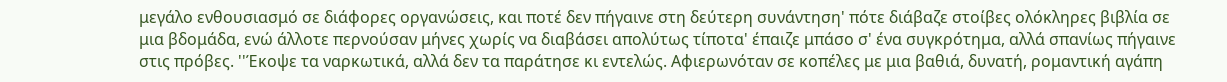μεγάλο ενθουσιασμό σε διάφορες οργανώσεις, και ποτέ δεν πήγαινε στη δεύτερη συνάντηση' πότε διάβαζε στοίβες ολόκληρες βιβλία σε μια βδομάδα, ενώ άλλοτε περνούσαν μήνες χωρίς να διαβάσει απολύτως τίποτα' έπαιζε μπάσο σ' ένα συγκρότημα, αλλά σπανίως πήγαινε στις πρόβες. ''Έκοψε τα ναρκωτικά, αλλά δεν τα παράτησε κι εντελώς. Αφιερωνόταν σε κοπέλες με μια βαθιά, δυνατή, ρομαντική αγάπη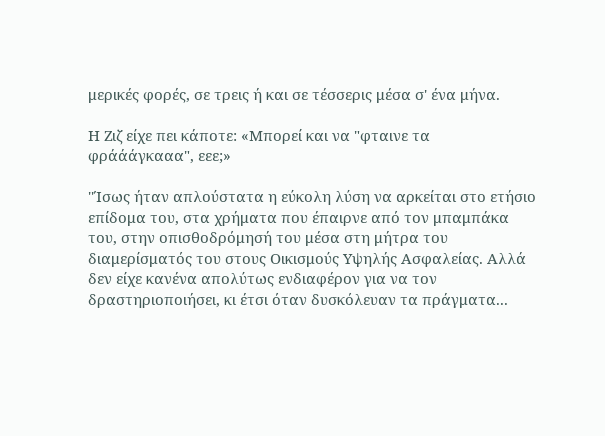μερικές φορές, σε τρεις ή και σε τέσσερις μέσα σ' ένα μήνα.

Η Ζιζ είχε πει κάποτε: «Μπορεί και να "φταινε τα φράάάγκααα", εεε;»

''Ίσως ήταν απλούστατα η εύκολη λύση να αρκείται στο ετήσιο επίδομα του, στα χρήματα που έπαιρνε από τον μπαμπάκα του, στην οπισθοδρόμησή του μέσα στη μήτρα του διαμερίσματός του στους Οικισμούς Υψηλής Ασφαλείας. Αλλά δεν είχε κανένα απολύτως ενδιαφέρον για να τον δραστηριοποιήσει, κι έτσι όταν δυσκόλευαν τα πράγματα...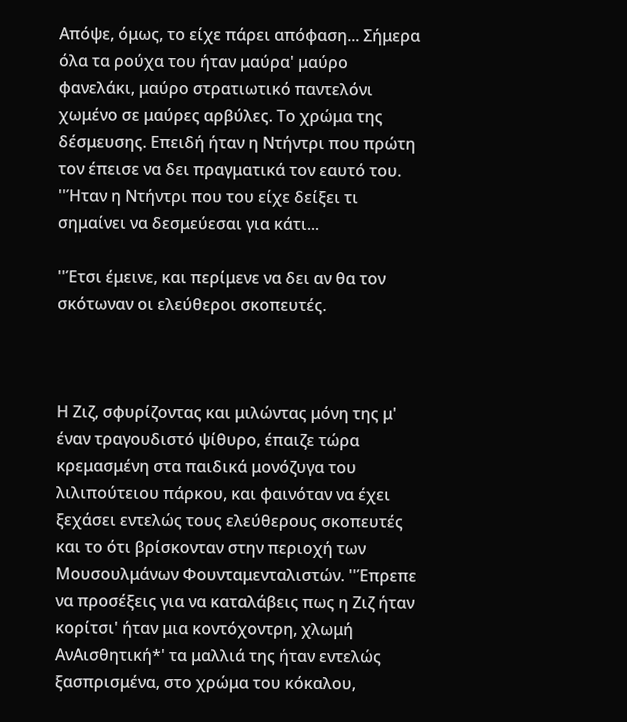Απόψε, όμως, το είχε πάρει απόφαση... Σήμερα όλα τα ρούχα του ήταν μαύρα' μαύρο φανελάκι, μαύρο στρατιωτικό παντελόνι χωμένο σε μαύρες αρβύλες. Το χρώμα της δέσμευσης. Επειδή ήταν η Ντήντρι που πρώτη τον έπεισε να δει πραγματικά τον εαυτό του. ''Ήταν η Ντήντρι που του είχε δείξει τι σημαίνει να δεσμεύεσαι για κάτι...

''Έτσι έμεινε, και περίμενε να δει αν θα τον σκότωναν οι ελεύθεροι σκοπευτές.



Η Ζιζ, σφυρίζοντας και μιλώντας μόνη της μ' έναν τραγουδιστό ψίθυρο, έπαιζε τώρα κρεμασμένη στα παιδικά μονόζυγα του λιλιπούτειου πάρκου, και φαινόταν να έχει ξεχάσει εντελώς τους ελεύθερους σκοπευτές και το ότι βρίσκονταν στην περιοχή των Μουσουλμάνων Φουνταμενταλιστών. ''Έπρεπε να προσέξεις για να καταλάβεις πως η Ζιζ ήταν κορίτσι' ήταν μια κοντόχοντρη, χλωμή ΑνΑισθητική*' τα μαλλιά της ήταν εντελώς ξασπρισμένα, στο χρώμα του κόκαλου,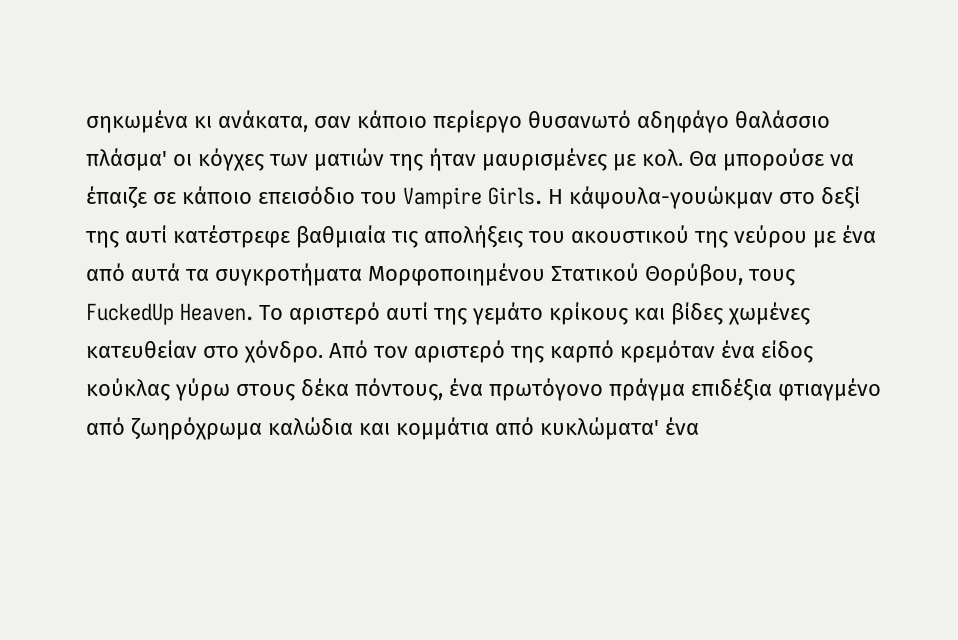σηκωμένα κι ανάκατα, σαν κάποιο περίεργο θυσανωτό αδηφάγο θαλάσσιο πλάσμα' οι κόγχες των ματιών της ήταν μαυρισμένες με κολ. Θα μπορούσε να έπαιζε σε κάποιο επεισόδιο του Vampire Girls. Η κάψουλα-γουώκμαν στο δεξί της αυτί κατέστρεφε βαθμιαία τις απολήξεις του ακουστικού της νεύρου με ένα από αυτά τα συγκροτήματα Μορφοποιημένου Στατικού Θορύβου, τους FuckedUp Heaven. Το αριστερό αυτί της γεμάτο κρίκους και βίδες χωμένες κατευθείαν στο χόνδρο. Από τον αριστερό της καρπό κρεμόταν ένα είδος κούκλας γύρω στους δέκα πόντους, ένα πρωτόγονο πράγμα επιδέξια φτιαγμένο από ζωηρόχρωμα καλώδια και κομμάτια από κυκλώματα' ένα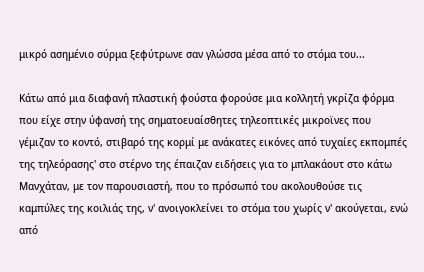μικρό ασημένιο σύρμα ξεφύτρωνε σαν γλώσσα μέσα από το στόμα του...

Κάτω από μια διαφανή πλαστική φούστα φορούσε μια κολλητή γκρίζα φόρμα που είχε στην ύφανσή της σηματοευαίσθητες τηλεοπτικές μικροϊνες που γέμιζαν το κοντό, στιβαρό της κορμί με ανάκατες εικόνες από τυχαίες εκπομπές της τηλεόρασης' στο στέρνο της έπαιζαν ειδήσεις για το μπλακάουτ στο κάτω Μανχάταν, με τον παρουσιαστή, που το πρόσωπό του ακολουθούσε τις καμπύλες της κοιλιάς της, ν' ανοιγοκλείνει το στόμα του χωρίς ν' ακούγεται, ενώ από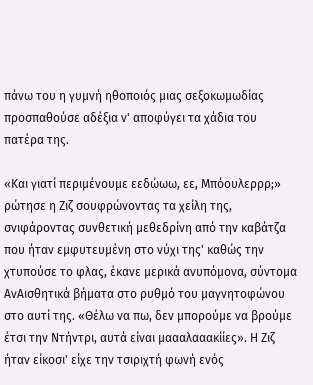πάνω του η γυμνή ηθοποιός μιας σεξοκωμωδίας προσπαθούσε αδέξια ν' αποφύγει τα χάδια του πατέρα της.

«Και γιατί περιμένουμε εεδώωω, εε, Μπόουλερρρ;» ρώτησε η Ζιζ σουφρώνοντας τα χείλη της, σνιφάροντας συνθετική μεθεδρίνη από την καβάτζα που ήταν εμφυτευμένη στο νύχι της' καθώς την χτυπούσε το φλας, έκανε μερικά ανυπόμονα, σύντομα ΑνΑισθητικά βήματα στο ρυθμό του μαγνητοφώνου στο αυτί της. «Θέλω να πω, δεν μπορούμε να βρούμε έτσι την Ντήντρι, αυτά είναι μαααλααακίίες». Η Ζιζ ήταν είκοσι' είχε την τσιριχτή φωνή ενός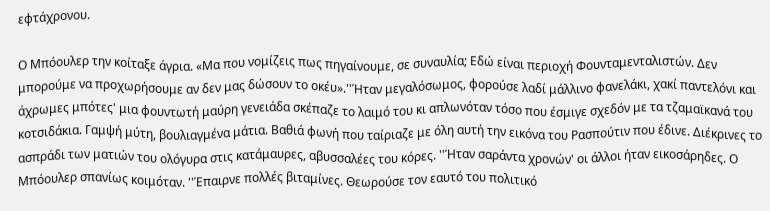εφτάχρονου.

Ο Μπόουλερ την κοίταξε άγρια. «Μα που νομίζεις πως πηγαίνουμε, σε συναυλία; Εδώ είναι περιοχή Φουνταμενταλιστών. Δεν μπορούμε να προχωρήσουμε αν δεν μας δώσουν το οκέυ».''Ήταν μεγαλόσωμος, φορούσε λαδί μάλλινο φανελάκι, χακί παντελόνι και άχρωμες μπότες' μια φουντωτή μαύρη γενειάδα σκέπαζε το λαιμό του κι απλωνόταν τόσο που έσμιγε σχεδόν με τα τζαμαϊκανά του κοτσιδάκια. Γαμψή μύτη, βουλιαγμένα μάτια. Βαθιά φωνή που ταίριαζε με όλη αυτή την εικόνα του Ρασπούτιν που έδινε. Διέκρινες το ασπράδι των ματιών του ολόγυρα στις κατάμαυρες, αβυσσαλέες του κόρες. ''Ήταν σαράντα χρονών' οι άλλοι ήταν εικοσάρηδες. Ο Μπόουλερ σπανίως κοιμόταν. ''Έπαιρνε πολλές βιταμίνες. Θεωρούσε τον εαυτό του πολιτικό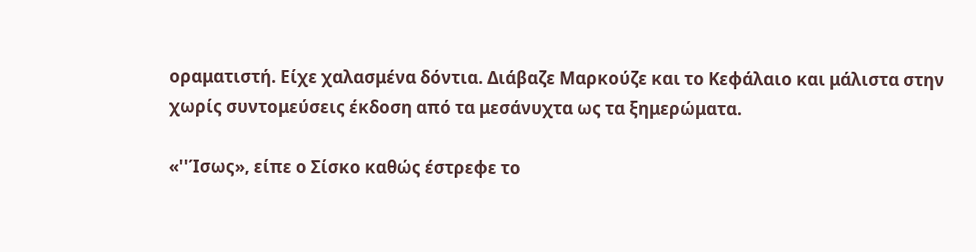οραματιστή. Είχε χαλασμένα δόντια. Διάβαζε Μαρκούζε και το Κεφάλαιο και μάλιστα στην χωρίς συντομεύσεις έκδοση από τα μεσάνυχτα ως τα ξημερώματα.

«''Ίσως», είπε ο Σίσκο καθώς έστρεφε το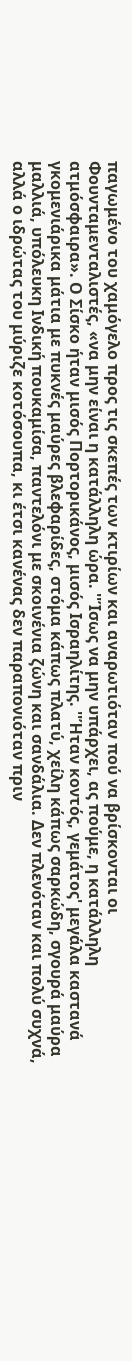παγωμένο του χαμόγελο προς τις σκεπές των κτιρίων και αναρωτιόταν πού να βρίσκονται οι Φουνταμενταλιστές, «να μην είναι η κατάλληλη ώρα. ''Ίσως να μην υπάρχει, ας πούμε, η κατάλληλη ατμόσφαιρα». Ο Σίσκο ήταν μισός Πορτορικάνος, μισός Ισραηλίτης. ''Ήταν κοντός, γεμάτος' μεγάλα καστανά γκομενιάρικα μάτια με πυκνές μαύρες βλεφαρίδες, στόμα κάπως πλατύ, χείλη κάπως σαρκώδη, σγουρά μαύρα μαλλιά, υπόλευκη Ινδική πουκαμίσα, παντελόνι με σκοινένια ζώνη και σανδάλια. Δεν πλενόταν και πολύ συχνά, αλλά ο ιδρώτας του μύριζε κοτόσουπα, κι έτσι κανένας δεν παραπονιόταν πριν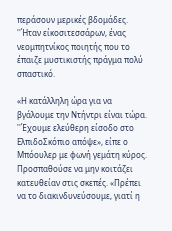περάσουν μερικές βδομάδες. ''Ήταν είκοσιτεσσάρων, ένας νεομπητνίκος ποιητής που το έπαιζε μυστικιστής πράγμα πολύ σπαστικό.

«Η κατάλληλη ώρα για να βγάλουμε την Ντήντρι είναι τώρα. ''Έχουμε ελεύθερη είσοδο στο ΕλπιδοΣκόπιο απόψε», είπε ο Μπόουλερ με φωνή γεμάτη κύρος. Προσπαθούσε να μην κοιτάζει κατευθείαν στις σκεπές. «Πρέπει να το διακινδυνεύσουμε, γιατί η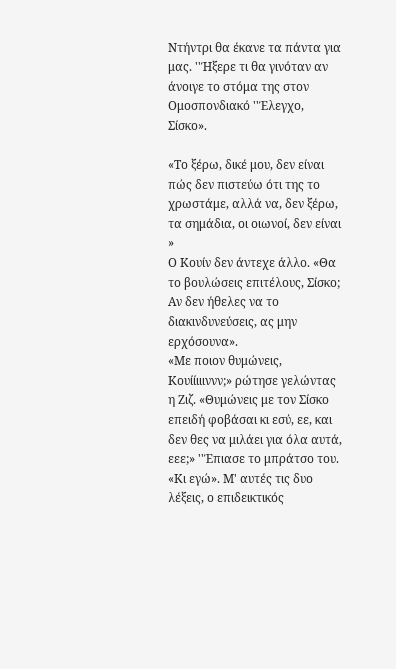Ντήντρι θα έκανε τα πάντα για μας. ''Ήξερε τι θα γινόταν αν άνοιγε το στόμα της στον Ομοσπονδιακό ''Έλεγχο, Σίσκο».

«Το ξέρω, δικέ μου, δεν είναι πώς δεν πιστεύω ότι της το χρωστάμε, αλλά να, δεν ξέρω, τα σημάδια, οι οιωνοί, δεν είναι »
Ο Κουίν δεν άντεχε άλλο. «Θα το βουλώσεις επιτέλους, Σίσκο; Αν δεν ήθελες να το διακινδυνεύσεις, ας μην ερχόσουνα».
«Με ποιον θυμώνεις, Κουίίιιιννν;» ρώτησε γελώντας η Ζιζ. «Θυμώνεις με τον Σίσκο επειδή φοβάσαι κι εσύ, εε, και δεν θες να μιλάει για όλα αυτά, εεε;» ''Έπιασε το μπράτσο του. «Κι εγώ». Μ' αυτές τις δυο λέξεις, ο επιδεικτικός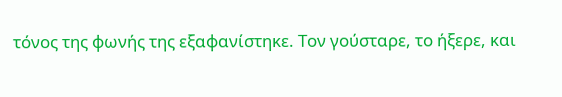τόνος της φωνής της εξαφανίστηκε. Τον γούσταρε, το ήξερε, και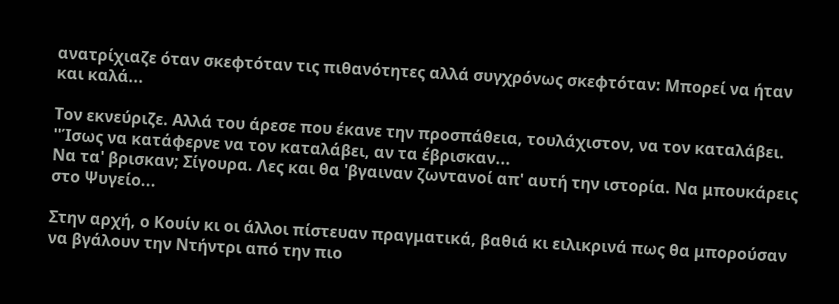ανατρίχιαζε όταν σκεφτόταν τις πιθανότητες αλλά συγχρόνως σκεφτόταν: Μπορεί να ήταν και καλά...

Τον εκνεύριζε. Αλλά του άρεσε που έκανε την προσπάθεια, τουλάχιστον, να τον καταλάβει.
''Ίσως να κατάφερνε να τον καταλάβει, αν τα έβρισκαν...
Να τα' βρισκαν; Σίγουρα. Λες και θα 'βγαιναν ζωντανοί απ' αυτή την ιστορία. Να μπουκάρεις στο Ψυγείο...

Στην αρχή, ο Κουίν κι οι άλλοι πίστευαν πραγματικά, βαθιά κι ειλικρινά πως θα μπορούσαν να βγάλουν την Ντήντρι από την πιο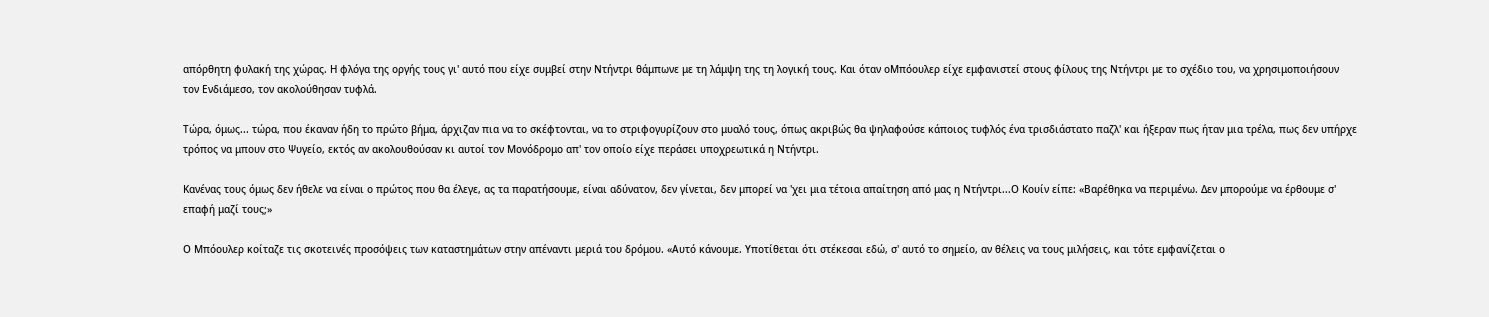απόρθητη φυλακή της χώρας. Η φλόγα της οργής τους γι' αυτό που είχε συμβεί στην Ντήντρι θάμπωνε με τη λάμψη της τη λογική τους. Και όταν oΜπόουλερ είχε εμφανιστεί στους φίλους της Ντήντρι με το σχέδιο του, να χρησιμοποιήσουν τον Ενδιάμεσο, τον ακολούθησαν τυφλά.

Τώρα, όμως... τώρα, που έκαναν ήδη το πρώτο βήμα, άρχιζαν πια να το σκέφτονται, να το στριφογυρίζουν στο μυαλό τους, όπως ακριβώς θα ψηλαφούσε κάποιος τυφλός ένα τρισδιάστατο παζλ' και ήξεραν πως ήταν μια τρέλα, πως δεν υπήρχε τρόπος να μπουν στο Ψυγείο, εκτός αν ακολουθούσαν κι αυτοί τον Μονόδρομο απ' τον οποίο είχε περάσει υποχρεωτικά η Ντήντρι.

Κανένας τους όμως δεν ήθελε να είναι ο πρώτος που θα έλεγε, ας τα παρατήσουμε, είναι αδύνατον, δεν γίνεται, δεν μπορεί να 'χει μια τέτοια απαίτηση από μας η Ντήντρι...Ο Κουίν είπε: «Βαρέθηκα να περιμένω. Δεν μπορούμε να έρθουμε σ' επαφή μαζί τους;»

Ο Μπόουλερ κοίταζε τις σκοτεινές προσόψεις των καταστημάτων στην απέναντι μεριά του δρόμου. «Αυτό κάνουμε. Υποτίθεται ότι στέκεσαι εδώ, σ' αυτό το σημείο, αν θέλεις να τους μιλήσεις, και τότε εμφανίζεται ο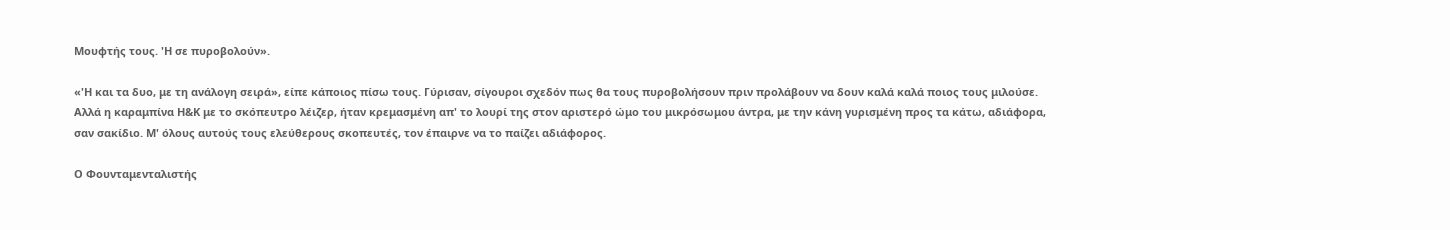Μουφτής τους. 'Η σε πυροβολούν».

«'Η και τα δυο, με τη ανάλογη σειρά», είπε κάποιος πίσω τους. Γύρισαν, σίγουροι σχεδόν πως θα τους πυροβολήσουν πριν προλάβουν να δουν καλά καλά ποιος τους μιλούσε. Αλλά η καραμπίνα Η&Κ με το σκόπευτρο λέιζερ, ήταν κρεμασμένη απ' το λουρί της στον αριστερό ώμο του μικρόσωμου άντρα, με την κάνη γυρισμένη προς τα κάτω, αδιάφορα, σαν σακίδιο. Μ' όλους αυτούς τους ελεύθερους σκοπευτές, τον έπαιρνε να το παίζει αδιάφορος.

Ο Φουνταμενταλιστής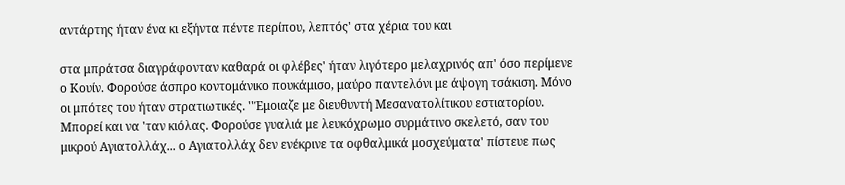αντάρτης ήταν ένα κι εξήντα πέντε περίπου, λεπτός' στα χέρια του και

στα μπράτσα διαγράφονταν καθαρά οι φλέβες' ήταν λιγότερο μελαχρινός απ' όσο περίμενε ο Κουίν. Φορούσε άσπρο κοντομάνικο πουκάμισο, μαύρο παντελόνι με άψογη τσάκιση. Μόνο οι μπότες του ήταν στρατιωτικές. ''Έμοιαζε με διευθυντή Μεσανατολίτικου εστιατορίου. Μπορεί και να 'ταν κιόλας. Φορούσε γυαλιά με λευκόχρωμο συρμάτινο σκελετό, σαν του μικρού Αγιατολλάχ... ο Αγιατολλάχ δεν ενέκρινε τα οφθαλμικά μοσχεύματα' πίστευε πως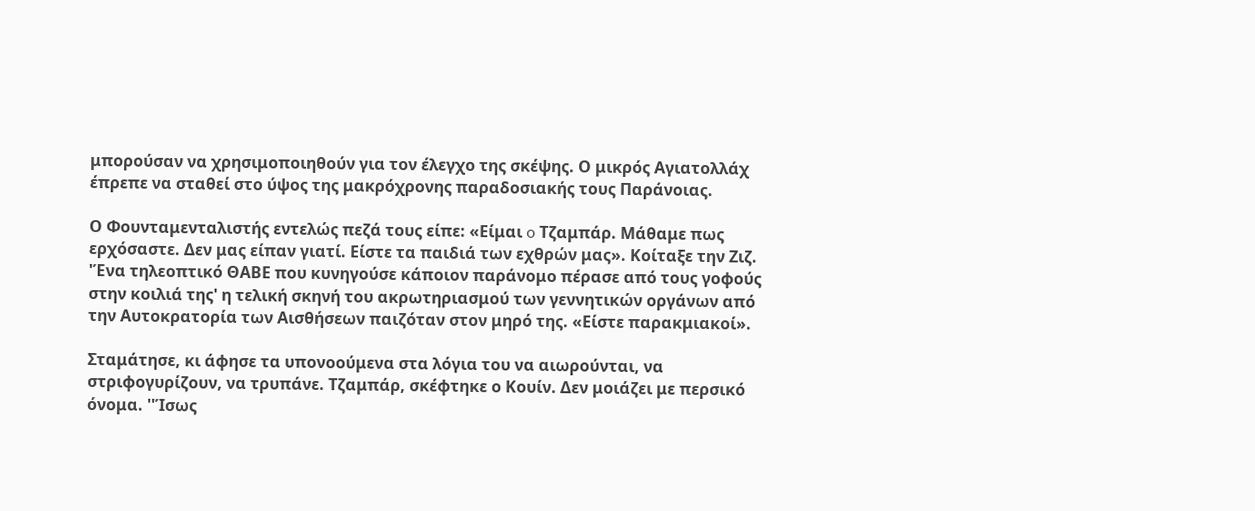μπορούσαν να χρησιμοποιηθούν για τον έλεγχο της σκέψης. Ο μικρός Αγιατολλάχ έπρεπε να σταθεί στο ύψος της μακρόχρονης παραδοσιακής τους Παράνοιας.

Ο Φουνταμενταλιστής εντελώς πεζά τους είπε: «Είμαι o Τζαμπάρ. Μάθαμε πως ερχόσαστε. Δεν μας είπαν γιατί. Είστε τα παιδιά των εχθρών μας». Κοίταξε την Ζιζ. 'Ένα τηλεοπτικό ΘΑΒΕ που κυνηγούσε κάποιον παράνομο πέρασε από τους γοφούς στην κοιλιά της' η τελική σκηνή του ακρωτηριασμού των γεννητικών οργάνων από την Αυτοκρατορία των Αισθήσεων παιζόταν στον μηρό της. «Είστε παρακμιακοί».

Σταμάτησε, κι άφησε τα υπονοούμενα στα λόγια του να αιωρούνται, να στριφογυρίζουν, να τρυπάνε. Τζαμπάρ, σκέφτηκε ο Κουίν. Δεν μοιάζει με περσικό όνομα. ''Ίσως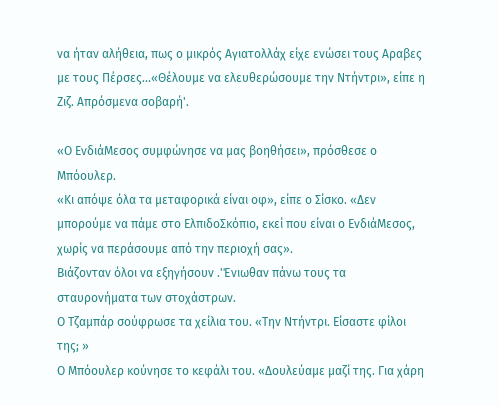να ήταν αλήθεια, πως ο μικρός Αγιατολλάχ είχε ενώσει τους Αραβες με τους Πέρσες...«Θέλουμε να ελευθερώσουμε την Ντήντρι», είπε η Ζιζ. Απρόσμενα σοβαρή'.

«Ο ΕνδιάΜεσος συμφώνησε να μας βοηθήσει», πρόσθεσε ο Μπόουλερ.
«Κι απόψε όλα τα μεταφορικά είναι οφ», είπε ο Σίσκο. «Δεν μπορούμε να πάμε στο ΕλπιδοΣκόπιο, εκεί που είναι ο ΕνδιάΜεσος, χωρίς να περάσουμε από την περιοχή σας».
Βιάζονταν όλοι να εξηγήσουν .'Ένιωθαν πάνω τους τα σταυρονήματα των στοχάστρων.
Ο Τζαμπάρ σούφρωσε τα χείλια του. «Την Ντήντρι. Είσαστε φίλοι της; »
Ο Μπόουλερ κούνησε το κεφάλι του. «Δουλεύαμε μαζί της. Για χάρη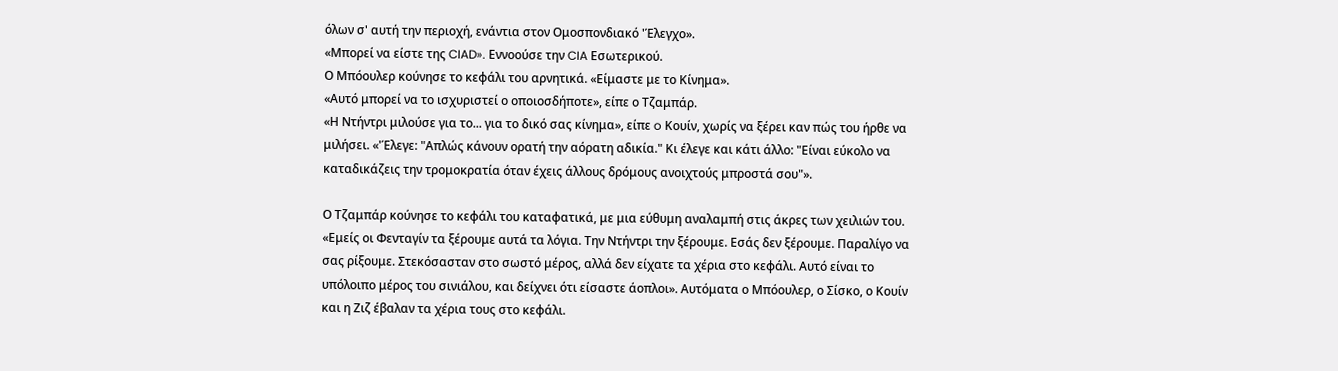όλων σ' αυτή την περιοχή, ενάντια στον Ομοσπονδιακό 'Έλεγχο».
«Μπορεί να είστε της CIAD». Εννοούσε την CIA Εσωτερικού.
Ο Μπόουλερ κούνησε το κεφάλι του αρνητικά. «Είμαστε με το Κίνημα».
«Αυτό μπορεί να το ισχυριστεί ο οποιοσδήποτε», είπε ο Τζαμπάρ.
«Η Ντήντρι μιλούσε για το... για το δικό σας κίνημα», είπε o Κουίν, χωρίς να ξέρει καν πώς του ήρθε να μιλήσει. «'Έλεγε: "Απλώς κάνουν ορατή την αόρατη αδικία." Κι έλεγε και κάτι άλλο: "Είναι εύκολο να καταδικάζεις την τρομοκρατία όταν έχεις άλλους δρόμους ανοιχτούς μπροστά σου"».

Ο Τζαμπάρ κούνησε το κεφάλι του καταφατικά, με μια εύθυμη αναλαμπή στις άκρες των χειλιών του. «Εμείς οι Φενταγίν τα ξέρουμε αυτά τα λόγια. Την Ντήντρι την ξέρουμε. Εσάς δεν ξέρουμε. Παραλίγο να σας ρίξουμε. Στεκόσασταν στο σωστό μέρος, αλλά δεν είχατε τα χέρια στο κεφάλι. Αυτό είναι το υπόλοιπο μέρος του σινιάλου, και δείχνει ότι είσαστε άοπλοι». Αυτόματα ο Μπόουλερ, ο Σίσκο, ο Κουίν και η Ζιζ έβαλαν τα χέρια τους στο κεφάλι.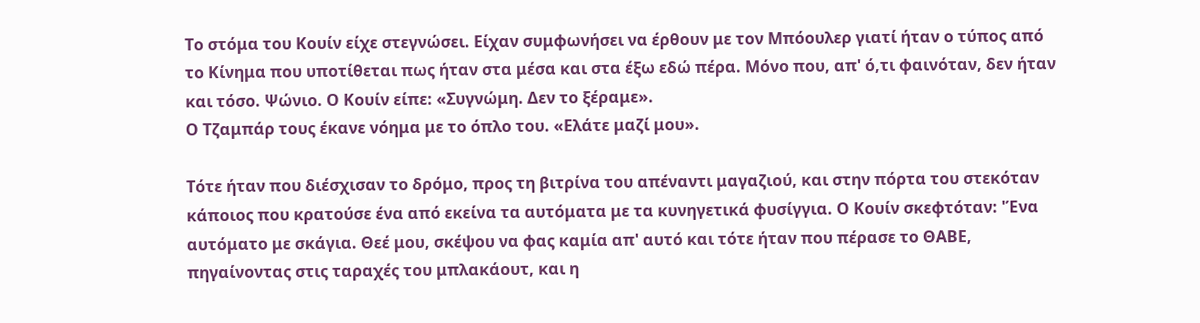Το στόμα του Κουίν είχε στεγνώσει. Είχαν συμφωνήσει να έρθουν με τον Μπόουλερ γιατί ήταν ο τύπος από το Κίνημα που υποτίθεται πως ήταν στα μέσα και στα έξω εδώ πέρα. Μόνο που, απ' ό,τι φαινόταν, δεν ήταν και τόσο. Ψώνιο. Ο Κουίν είπε: «Συγνώμη. Δεν το ξέραμε».
Ο Τζαμπάρ τους έκανε νόημα με το όπλο του. «Ελάτε μαζί μου».

Τότε ήταν που διέσχισαν το δρόμο, προς τη βιτρίνα του απέναντι μαγαζιού, και στην πόρτα του στεκόταν κάποιος που κρατούσε ένα από εκείνα τα αυτόματα με τα κυνηγετικά φυσίγγια. Ο Κουίν σκεφτόταν: 'Ένα αυτόματο με σκάγια. Θεέ μου, σκέψου να φας καμία απ' αυτό και τότε ήταν που πέρασε το ΘΑΒΕ, πηγαίνοντας στις ταραχές του μπλακάουτ, και η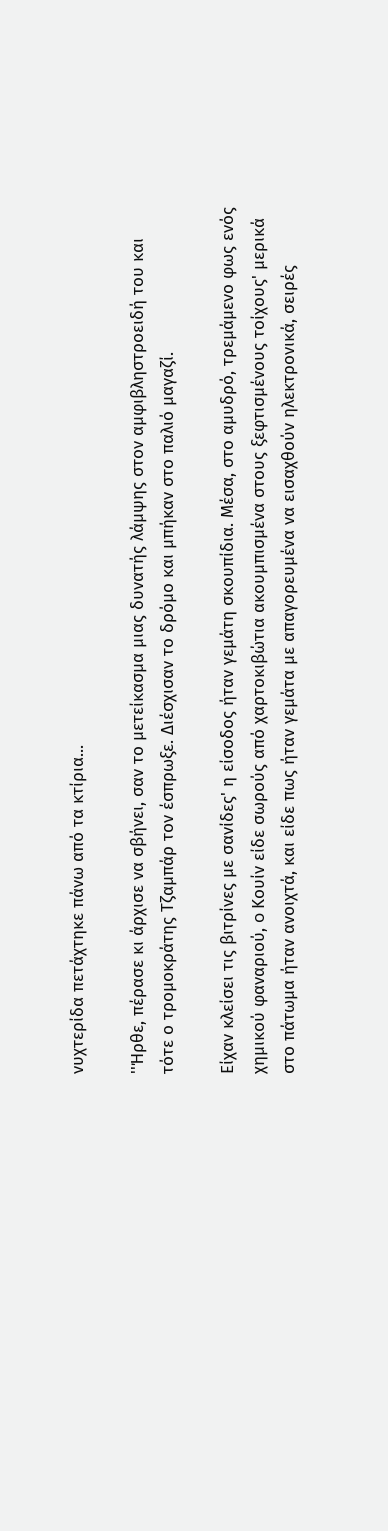νυχτερίδα πετάχτηκε πάνω από τα κτίρια...

''Ήρθε, πέρασε κι άρχισε να σβήνει, σαν το μετείκασμα μιας δυνατής λάμψης στον αμφιβληστροειδή του και τότε ο τρομοκράτης Τζαμπάρ τον έσπρωξε. Διέσχισαν το δρόμο και μπήκαν στο παλιό μαγαζί.

Είχαν κλείσει τις βιτρίνες με σανίδες' η είσοδος ήταν γεμάτη σκουπίδια. Μέσα, στο αμυδρό, τρεμάμενο φως ενός χημικού φαναριού, o Κουίν είδε σωρούς από χαρτοκιβώτια ακουμπισμένα στους ξεφτισμένους τοίχους' μερικά στο πάτωμα ήταν ανοιχτά, και είδε πως ήταν γεμάτα με απαγορευμένα να εισαχθούν ηλεκτρονικά, σειρές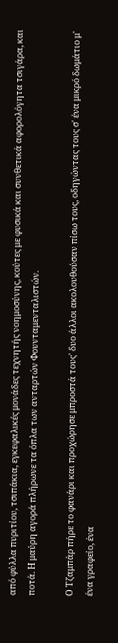από φύλλα πυριτίου, τσιπάκια, εγκεφαλικές μονάδες τεχνητής νοημοσύνης, κούτες με φυσικά και συνθετικά αφορολόγητα τσιγάρα, και ποτά. Η μαύρη αγορά πλήρωνε τα όπλα των ανταρτών Φουνταμενταλιστών.

Ο Τζαμπάρ πήρε το φανάρι και προχώρησε μπροστά τους' δυο άλλοι ακολουθούσαν πίσω τους, οδηγώντας τους σ' ένα μικρό δωμάτιο μ' ένα γραφείο, ένα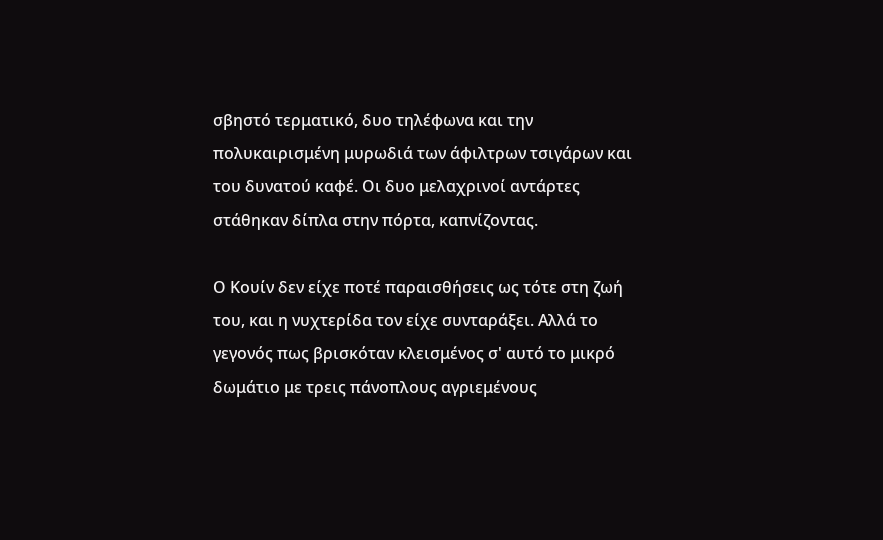σβηστό τερματικό, δυο τηλέφωνα και την πολυκαιρισμένη μυρωδιά των άφιλτρων τσιγάρων και του δυνατού καφέ. Οι δυο μελαχρινοί αντάρτες στάθηκαν δίπλα στην πόρτα, καπνίζοντας.

Ο Κουίν δεν είχε ποτέ παραισθήσεις ως τότε στη ζωή του, και η νυχτερίδα τον είχε συνταράξει. Αλλά το γεγονός πως βρισκόταν κλεισμένος σ' αυτό το μικρό δωμάτιο με τρεις πάνοπλους αγριεμένους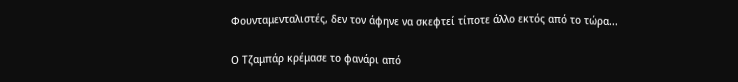Φουνταμενταλιστές, δεν τον άφηνε να σκεφτεί τίποτε άλλο εκτός από το τώρα...

Ο Τζαμπάρ κρέμασε το φανάρι από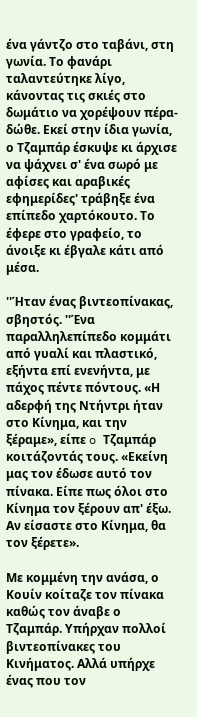ένα γάντζο στο ταβάνι, στη γωνία. Το φανάρι ταλαντεύτηκε λίγο, κάνοντας τις σκιές στο δωμάτιο να χορέψουν πέρα-δώθε. Εκεί στην ίδια γωνία, ο Τζαμπάρ έσκυψε κι άρχισε να ψάχνει σ' ένα σωρό με αφίσες και αραβικές εφημερίδες' τράβηξε ένα επίπεδο χαρτόκουτο. Το έφερε στο γραφείο, το άνοιξε κι έβγαλε κάτι από μέσα.

''Ήταν ένας βιντεοπίνακας, σβηστός. ''Ένα παραλληλεπίπεδο κομμάτι από γυαλί και πλαστικό, εξήντα επί ενενήντα, με πάχος πέντε πόντους. «Η αδερφή της Ντήντρι ήταν στο Κίνημα, και την ξέραμε», είπε o Τζαμπάρ κοιτάζοντάς τους. «Εκείνη μας τον έδωσε αυτό τον πίνακα. Είπε πως όλοι στο Κίνημα τον ξέρουν απ' έξω. Αν είσαστε στο Κίνημα, θα τον ξέρετε».

Με κομμένη την ανάσα, ο Κουίν κοίταζε τον πίνακα καθώς τον άναβε ο Τζαμπάρ. Υπήρχαν πολλοί βιντεοπίνακες του Κινήματος. Αλλά υπήρχε ένας που τον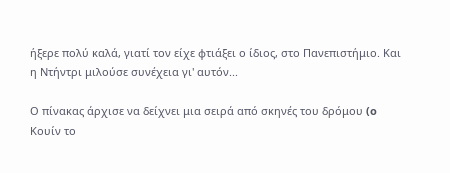ήξερε πολύ καλά, γιατί τον είχε φτιάξει ο ίδιος, στο Πανεπιστήμιο. Και η Ντήντρι μιλούσε συνέχεια γι' αυτόν...

Ο πίνακας άρχισε να δείχνει μια σειρά από σκηνές του δρόμου (o Κουίν το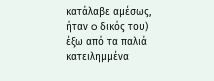κατάλαβε αμέσως, ήταν o δικός του) έξω από τα παλιά κατειλημμένα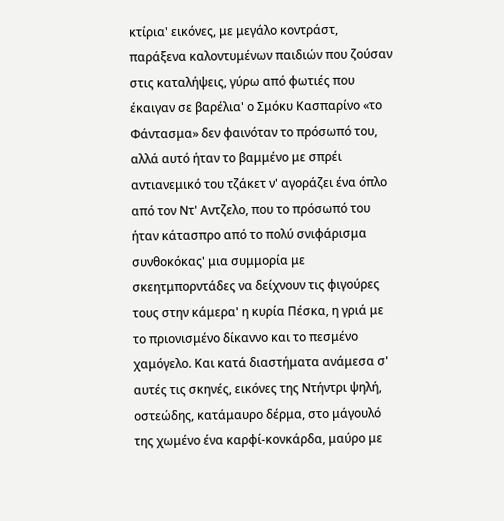κτίρια' εικόνες, με μεγάλο κοντράστ, παράξενα καλοντυμένων παιδιών που ζούσαν στις καταλήψεις, γύρω από φωτιές που έκαιγαν σε βαρέλια' ο Σμόκυ Κασπαρίνο «το Φάντασμα» δεν φαινόταν το πρόσωπό του, αλλά αυτό ήταν το βαμμένο με σπρέι αντιανεμικό του τζάκετ ν' αγοράζει ένα όπλο από τον Ντ' Αντζελο, που το πρόσωπό του ήταν κάτασπρο από το πολύ σνιφάρισμα συνθοκόκας' μια συμμορία με σκεητμπορντάδες να δείχνουν τις φιγούρες τους στην κάμερα' η κυρία Πέσκα, η γριά με το πριονισμένο δίκαννο και το πεσμένο χαμόγελο. Και κατά διαστήματα ανάμεσα σ' αυτές τις σκηνές, εικόνες της Ντήντρι ψηλή, οστεώδης, κατάμαυρο δέρμα, στο μάγουλό της χωμένο ένα καρφί-κονκάρδα, μαύρο με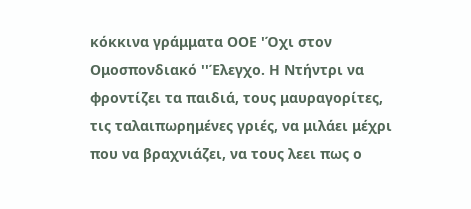κόκκινα γράμματα ΟΟΕ 'Όχι στον Ομοσπονδιακό ''Έλεγχο. Η Ντήντρι να φροντίζει τα παιδιά, τους μαυραγορίτες, τις ταλαιπωρημένες γριές, να μιλάει μέχρι που να βραχνιάζει, να τους λεει πως ο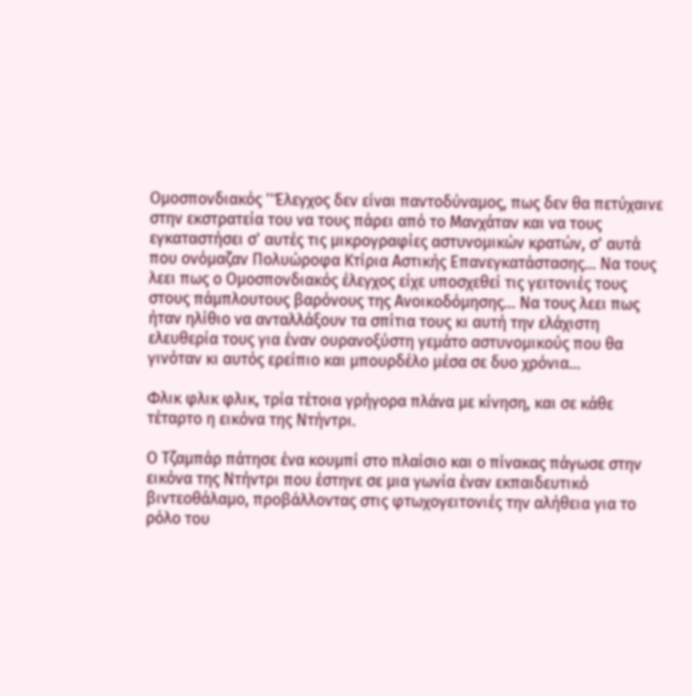Ομοσπονδιακός ''Έλεγχος δεν είναι παντοδύναμος, πως δεν θα πετύχαινε στην εκστρατεία του να τους πάρει από το Μανχάταν και να τους εγκαταστήσει σ' αυτές τις μικρογραφίες αστυνομικών κρατών, σ' αυτά που ονόμαζαν Πολυώροφα Κτίρια Αστικής Επανεγκατάστασης... Να τους λεει πως ο Ομοσπονδιακός έλεγχος είχε υποσχεθεί τις γειτονιές τους στους πάμπλουτους βαρόνους της Ανοικοδόμησης... Να τους λεει πως ήταν ηλίθιο να ανταλλάξουν τα σπίτια τους κι αυτή την ελάχιστη ελευθερία τους για έναν ουρανοξύστη γεμάτο αστυνομικούς που θα γινόταν κι αυτός ερείπιο και μπουρδέλο μέσα σε δυο χρόνια...

Φλικ φλικ φλικ, τρία τέτοια γρήγορα πλάνα με κίνηση, και σε κάθε τέταρτο η εικόνα της Ντήντρι.

Ο Τζαμπάρ πάτησε ένα κουμπί στο πλαίσιο και ο πίνακας πάγωσε στην εικόνα της Ντήντρι που έστηνε σε μια γωνία έναν εκπαιδευτικό βιντεοθάλαμο, προβάλλοντας στις φτωχογειτονιές την αλήθεια για το ρόλο του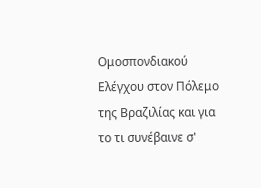Ομοσπονδιακού Ελέγχου στον Πόλεμο της Βραζιλίας και για το τι συνέβαινε σ'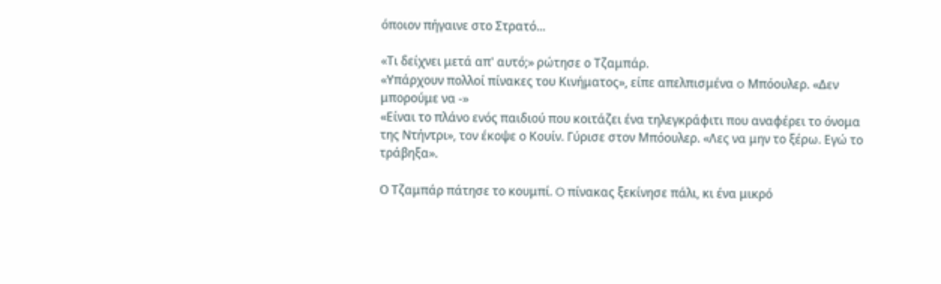όποιον πήγαινε στο Στρατό...

«Τι δείχνει μετά απ' αυτό;» ρώτησε ο Τζαμπάρ.
«Υπάρχουν πολλοί πίνακες του Κινήματος», είπε απελπισμένα o Μπόουλερ. «Δεν μπορούμε να -»
«Είναι το πλάνο ενός παιδιού που κοιτάζει ένα τηλεγκράφιτι που αναφέρει το όνομα της Ντήντρι», τον έκοψε ο Κουίν. Γύρισε στον Μπόουλερ. «Λες να μην το ξέρω. Εγώ το τράβηξα».

Ο Τζαμπάρ πάτησε το κουμπί. O πίνακας ξεκίνησε πάλι, κι ένα μικρό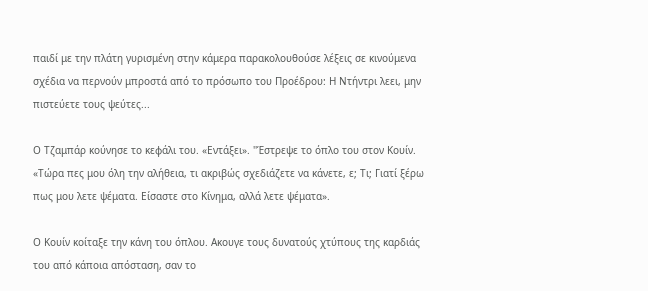παιδί με την πλάτη γυρισμένη στην κάμερα παρακολουθούσε λέξεις σε κινούμενα σχέδια να περνούν μπροστά από το πρόσωπο του Προέδρου: Η Ντήντρι λεει, μην πιστεύετε τους ψεύτες...

Ο Τζαμπάρ κούνησε το κεφάλι του. «Εντάξει». ''Έστρεψε το όπλο του στον Κουίν. «Τώρα πες μου όλη την αλήθεια, τι ακριβώς σχεδιάζετε να κάνετε, ε; Τι; Γιατί ξέρω πως μου λετε ψέματα. Είσαστε στο Κίνημα, αλλά λετε ψέματα».

Ο Κουίν κοίταξε την κάνη του όπλου. Ακουγε τους δυνατούς χτύπους της καρδιάς του από κάποια απόσταση, σαν το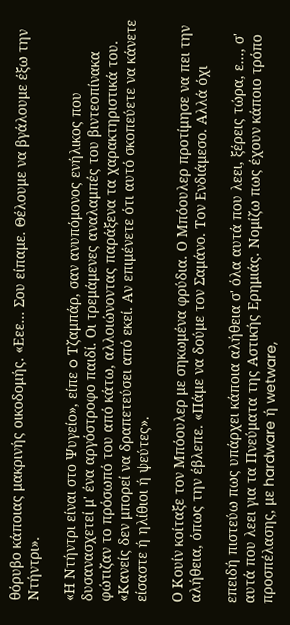θόρυβο κάποιας μακρινής οικοδομής. «Εεε... Σου είπαμε. Θέλουμε να βγάλουμε έξω την Ντήντρι».

«Η Ντήντρι είναι στο Ψυγείο», είπε o Τζαμπάρ, σαν ανυπόμονος ενήλικος που δυσανασχετεί μ' ένα αργόστροφο παιδί. Οι τρεμάμενες αναλαμπές του βιντεοπίνακα φώτιζαν το πρόσωπό του από κάτω, αλλοιώνοντας παράξενα τα χαρακτηριστικά του. «Κανείς δεν μπορεί να δραπετεύσει από εκεί. Αν επιμένετε ότι αυτό σκοπεύετε να κάνετε είσαστε ή ηλίθιοι ή ψεύτες».

Ο Κουίν κοίταξε τον Μπόουλερ με σηκωμένα φρύδια. Ο Μπόουλερ προτίμησε να πει την αλήθεια, όπως την έβλεπε. «Πάμε να δούμε τον Σαμάνο. Τον Ενδιάμεσο. Αλλά όχι

επειδή πιστεύω πως υπάρχει κάποια αλήθεια σ' όλα αυτά που λεει, ξέρεις τώρα, ε..., σ' αυτά που λεει για τα Πνεύματα της Αστικής Ερημιάς. Νομίζω πως έχουν κάποιο τρόπο προσπέλασης, με hardware ή wetware,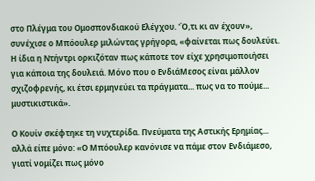στο Πλέγμα του Ομοσπονδιακού Ελέγχου. 'Ό,τι κι αν έχουν», συνέχισε ο Μπόουλερ μιλώντας γρήγορα, «φαίνεται πως δουλεύει. Η ίδια η Ντήντρι ορκιζόταν πως κάποτε τον είχε χρησιμοποιήσει για κάποια της δουλειά. Μόνο που ο ΕνδιάΜεσος είναι μάλλον σχιζοφρενής, κι έτσι ερμηνεύει τα πράγματα... πως να το πούμε... μυστικιστικά».

Ο Κουίν σκέφτηκε τη νυχτερίδα. Πνεύματα της Αστικής Ερημίας... αλλά είπε μόνο: «Ο Μπόουλερ κανόνισε να πάμε στον Ενδιάμεσο, γιατί νομίζει πως μόνο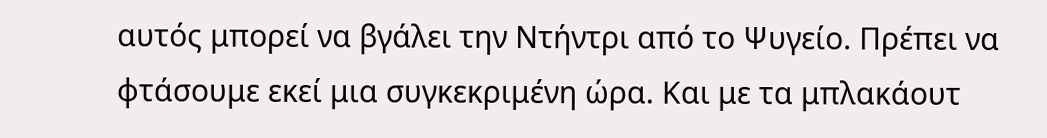αυτός μπορεί να βγάλει την Ντήντρι από το Ψυγείο. Πρέπει να φτάσουμε εκεί μια συγκεκριμένη ώρα. Και με τα μπλακάουτ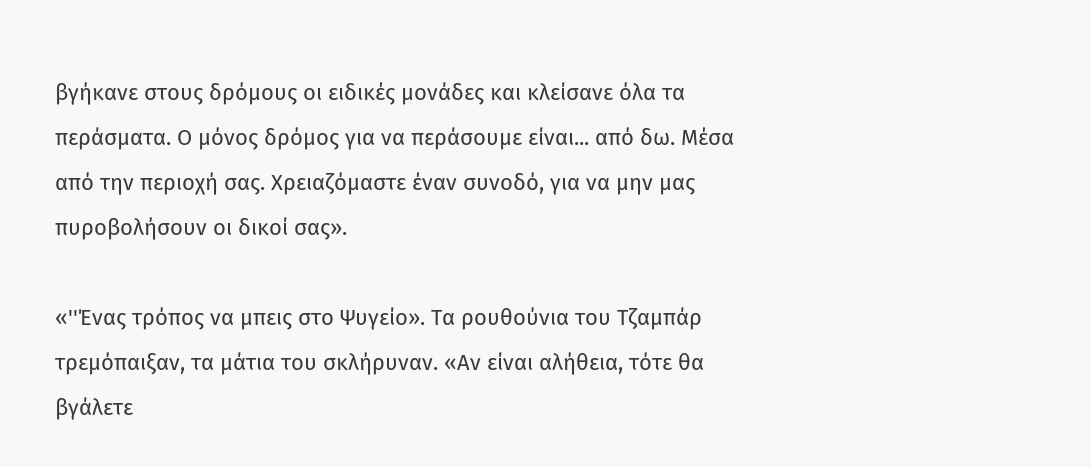βγήκανε στους δρόμους οι ειδικές μονάδες και κλείσανε όλα τα περάσματα. Ο μόνος δρόμος για να περάσουμε είναι... από δω. Μέσα από την περιοχή σας. Χρειαζόμαστε έναν συνοδό, για να μην μας πυροβολήσουν οι δικοί σας».

«''Ένας τρόπος να μπεις στο Ψυγείο». Τα ρουθούνια του Τζαμπάρ τρεμόπαιξαν, τα μάτια του σκλήρυναν. «Αν είναι αλήθεια, τότε θα βγάλετε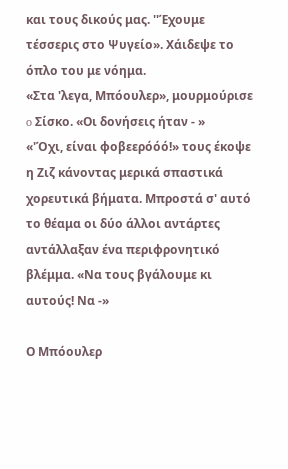και τους δικούς μας. ''Έχουμε τέσσερις στο Ψυγείο». Χάιδεψε το όπλο του με νόημα.
«Στα 'λεγα, Μπόουλερ», μουρμούρισε o Σίσκο. «Οι δονήσεις ήταν - »
«'Όχι, είναι φοβεερόόό!» τους έκοψε η Ζιζ κάνοντας μερικά σπαστικά χορευτικά βήματα. Μπροστά σ' αυτό το θέαμα οι δύο άλλοι αντάρτες αντάλλαξαν ένα περιφρονητικό βλέμμα. «Να τους βγάλουμε κι αυτούς! Να -»

Ο Μπόουλερ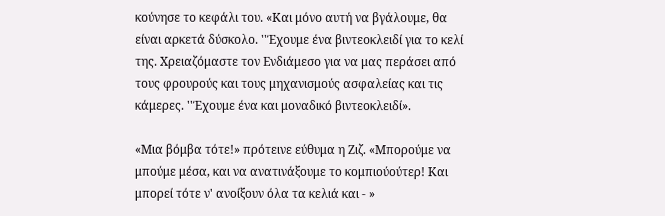κούνησε το κεφάλι του. «Και μόνο αυτή να βγάλουμε, θα είναι αρκετά δύσκολο. ''Έχουμε ένα βιντεοκλειδί για το κελί της. Χρειαζόμαστε τον Ενδιάμεσο για να μας περάσει από τους φρουρούς και τους μηχανισμούς ασφαλείας και τις κάμερες. ''Έχουμε ένα και μοναδικό βιντεοκλειδί».

«Μια βόμβα τότε!» πρότεινε εύθυμα η Ζιζ. «Μπορούμε να μπούμε μέσα, και να ανατινάξουμε το κομπιούούτερ! Και μπορεί τότε ν' ανοίξουν όλα τα κελιά και - »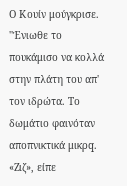Ο Κουίν μούγκρισε. ''Ένιωθε το πουκάμισο να κολλά στην πλάτη του απ' τον ιδρώτα. Το δωμάτιο φαινόταν αποπνικτικά μικρq. «Ζιζ», είπε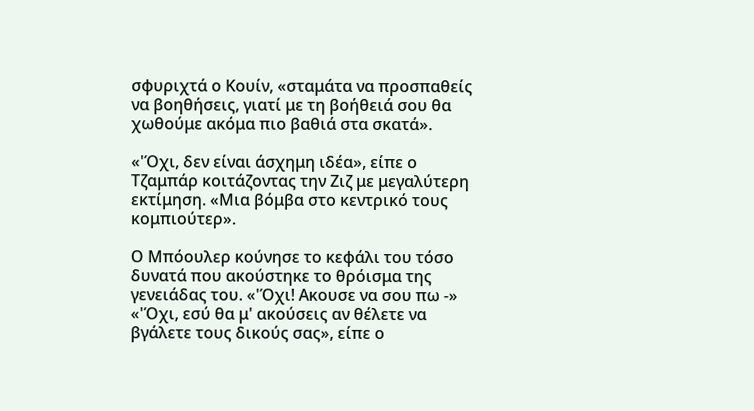σφυριχτά ο Κουίν, «σταμάτα να προσπαθείς να βοηθήσεις, γιατί με τη βοήθειά σου θα χωθούμε ακόμα πιο βαθιά στα σκατά».

«'Όχι, δεν είναι άσχημη ιδέα», είπε ο Τζαμπάρ κοιτάζοντας την Ζιζ με μεγαλύτερη εκτίμηση. «Μια βόμβα στο κεντρικό τους κομπιούτερ».

Ο Μπόουλερ κούνησε το κεφάλι του τόσο δυνατά που ακούστηκε το θρόισμα της γενειάδας του. «'Όχι! Ακουσε να σου πω -»
«'Όχι, εσύ θα μ' ακούσεις αν θέλετε να βγάλετε τους δικούς σας», είπε ο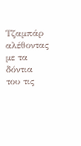Τζαμπάρ αλέθοντας με τα δόντια του τις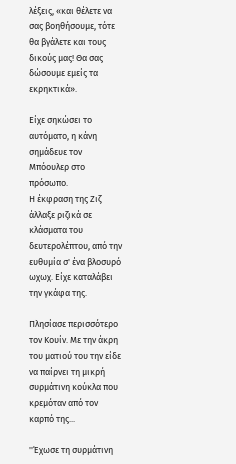λέξεις, «και θέλετε να σας βοηθήσουμε, τότε θα βγάλετε και τους δικούς μας! Θα σας δώσουμε εμείς τα εκρηκτικά».

Είχε σηκώσει το αυτόματο, η κάνη σημάδευε τον Μπόουλερ στο πρόσωπο.
Η έκφραση της Ζιζ άλλαξε ριζικά σε κλάσματα του δευτερολέπτου, από την ευθυμία σ' ένα βλοσυρό ωχωχ. Είχε καταλάβει την γκάφα της.

Πλησίασε περισσότερο τον Κουίν. Με την άκρη του ματιού του την είδε να παίρνει τη μικρή συρμάτινη κούκλα που κρεμόταν από τον καρπό της...

''Έχωσε τη συρμάτινη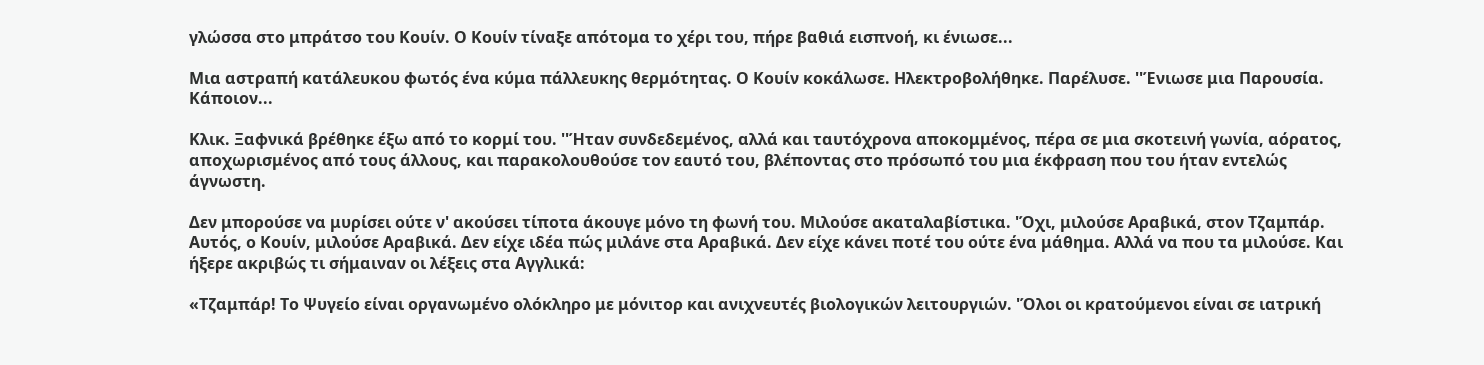γλώσσα στο μπράτσο του Κουίν. Ο Κουίν τίναξε απότομα το χέρι του, πήρε βαθιά εισπνοή, κι ένιωσε...

Μια αστραπή κατάλευκου φωτός ένα κύμα πάλλευκης θερμότητας. Ο Κουίν κοκάλωσε. Ηλεκτροβολήθηκε. Παρέλυσε. ''Ένιωσε μια Παρουσία. Κάποιον...

Κλικ. Ξαφνικά βρέθηκε έξω από το κορμί του. ''Ήταν συνδεδεμένος, αλλά και ταυτόχρονα αποκομμένος, πέρα σε μια σκοτεινή γωνία, αόρατος, αποχωρισμένος από τους άλλους, και παρακολουθούσε τον εαυτό του, βλέποντας στο πρόσωπό του μια έκφραση που του ήταν εντελώς άγνωστη.

Δεν μπορούσε να μυρίσει ούτε ν' ακούσει τίποτα άκουγε μόνο τη φωνή του. Μιλούσε ακαταλαβίστικα. 'Όχι, μιλούσε Αραβικά, στον Τζαμπάρ. Αυτός, ο Κουίν, μιλούσε Αραβικά. Δεν είχε ιδέα πώς μιλάνε στα Αραβικά. Δεν είχε κάνει ποτέ του ούτε ένα μάθημα. Αλλά να που τα μιλούσε. Και ήξερε ακριβώς τι σήμαιναν οι λέξεις στα Αγγλικά:

«Τζαμπάρ! Το Ψυγείο είναι οργανωμένο ολόκληρο με μόνιτορ και ανιχνευτές βιολογικών λειτουργιών. 'Όλοι οι κρατούμενοι είναι σε ιατρική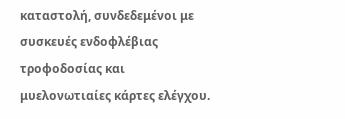καταστολή, συνδεδεμένοι με συσκευές ενδοφλέβιας τροφοδοσίας και μυελονωτιαίες κάρτες ελέγχου.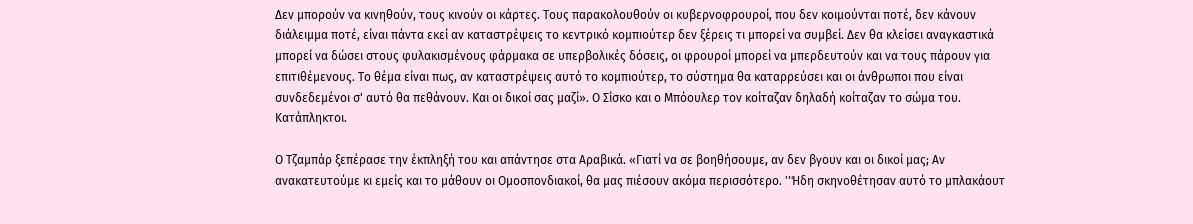Δεν μπορούν να κινηθούν, τους κινούν οι κάρτες. Τους παρακολουθούν οι κυβερνοφρουροί, που δεν κοιμούνται ποτέ, δεν κάνουν διάλειμμα ποτέ, είναι πάντα εκεί αν καταστρέψεις το κεντρικό κομπιούτερ δεν ξέρεις τι μπορεί να συμβεί. Δεν θα κλείσει αναγκαστικά μπορεί να δώσει στους φυλακισμένους φάρμακα σε υπερβολικές δόσεις, οι φρουροί μπορεί να μπερδευτούν και να τους πάρουν για επιτιθέμενους. Το θέμα είναι πως, αν καταστρέψεις αυτό το κομπιούτερ, το σύστημα θα καταρρεύσει και οι άνθρωποι που είναι συνδεδεμένοι σ' αυτό θα πεθάνουν. Και οι δικοί σας μαζί». Ο Σίσκο και ο Μπόουλερ τον κοίταζαν δηλαδή κοίταζαν το σώμα του. Κατάπληκτοι.

Ο Τζαμπάρ ξεπέρασε την έκπληξή του και απάντησε στα Αραβικά. «Γιατί να σε βοηθήσουμε, αν δεν βγουν και οι δικοί μας; Αν ανακατευτούμε κι εμείς και το μάθουν οι Ομοσπονδιακοί, θα μας πιέσουν ακόμα περισσότερο. ''Ήδη σκηνοθέτησαν αυτό το μπλακάουτ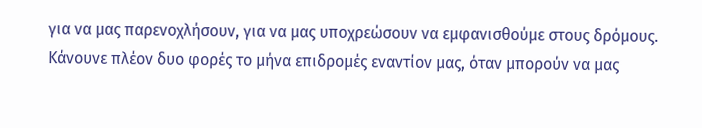για να μας παρενοχλήσουν, για να μας υποχρεώσουν να εμφανισθούμε στους δρόμους. Κάνουνε πλέον δυο φορές το μήνα επιδρομές εναντίον μας, όταν μπορούν να μας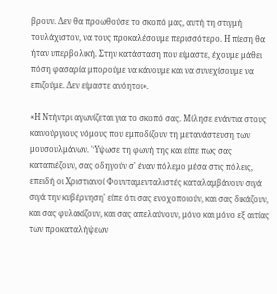βρουν. Δεν θα προωθούσε το σκοπό μας, αυτή τη στιγμή τουλάχιστον, να τους προκαλέσουμε περισσότερο. Η πίεση θα ήταν υπερβολική. Στην κατάσταση που είμαστε, έχουμε μάθει πόση φασαρία μπορούμε να κάνουμε και να συνεχίσουμε να επιζούμε. Δεν είμαστε ανόητοι».

«Η Ντήντρι αγωνίζεται για το σκοπό σας. Μίλησε ενάντια στους καινούργιους νόμους που εμποδίζουν τη μετανάστευση των μουσουλμάνων. 'Ύψωσε τη φωνή της και είπε πως σας καταπιέζουν, σας οδηγούν σ' έναν πόλεμο μέσα στις πόλεις, επειδή οι Χριστιανοί Φουνταμενταλιστές καταλαμβάνουν σιγά σιγά την κυβέρνηση' είπε ότι σας ενοχοποιούν, και σας δικάζουν, και σας φυλακίζουν, και σας απελαύνουν, μόνο και μόνο εξ αιτίας των προκαταλήψεων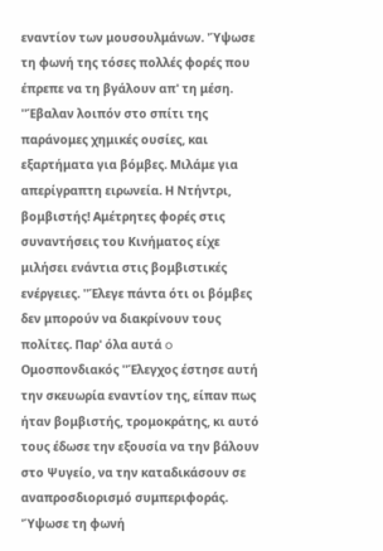εναντίον των μουσουλμάνων. 'Ύψωσε τη φωνή της τόσες πολλές φορές που έπρεπε να τη βγάλουν απ' τη μέση. ''Έβαλαν λοιπόν στο σπίτι της παράνομες χημικές ουσίες, και εξαρτήματα για βόμβες. Μιλάμε για απερίγραπτη ειρωνεία. Η Ντήντρι, βομβιστής! Αμέτρητες φορές στις συναντήσεις του Κινήματος είχε μιλήσει ενάντια στις βομβιστικές ενέργειες. ''Έλεγε πάντα ότι οι βόμβες δεν μπορούν να διακρίνουν τους πολίτες. Παρ' όλα αυτά o Ομοσπονδιακός ''Έλεγχος έστησε αυτή την σκευωρία εναντίον της, είπαν πως ήταν βομβιστής, τρομοκράτης, κι αυτό τους έδωσε την εξουσία να την βάλουν στο Ψυγείο, να την καταδικάσουν σε αναπροσδιορισμό συμπεριφοράς. 'Ύψωσε τη φωνή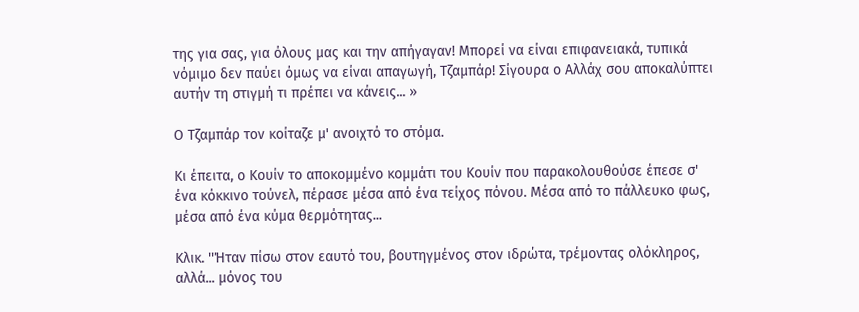της για σας, για όλους μας και την απήγαγαν! Μπορεί να είναι επιφανειακά, τυπικά νόμιμο δεν παύει όμως να είναι απαγωγή, Τζαμπάρ! Σίγουρα ο Αλλάχ σου αποκαλύπτει αυτήν τη στιγμή τι πρέπει να κάνεις... »

Ο Τζαμπάρ τον κοίταζε μ' ανοιχτό το στόμα.

Κι έπειτα, ο Κουίν το αποκομμένο κομμάτι του Κουίν που παρακολουθούσε έπεσε σ' ένα κόκκινο τούνελ, πέρασε μέσα από ένα τείχος πόνου. Μέσα από το πάλλευκο φως, μέσα από ένα κύμα θερμότητας...

Κλικ. ''Ήταν πίσω στον εαυτό του, βουτηγμένος στον ιδρώτα, τρέμοντας ολόκληρος, αλλά... μόνος του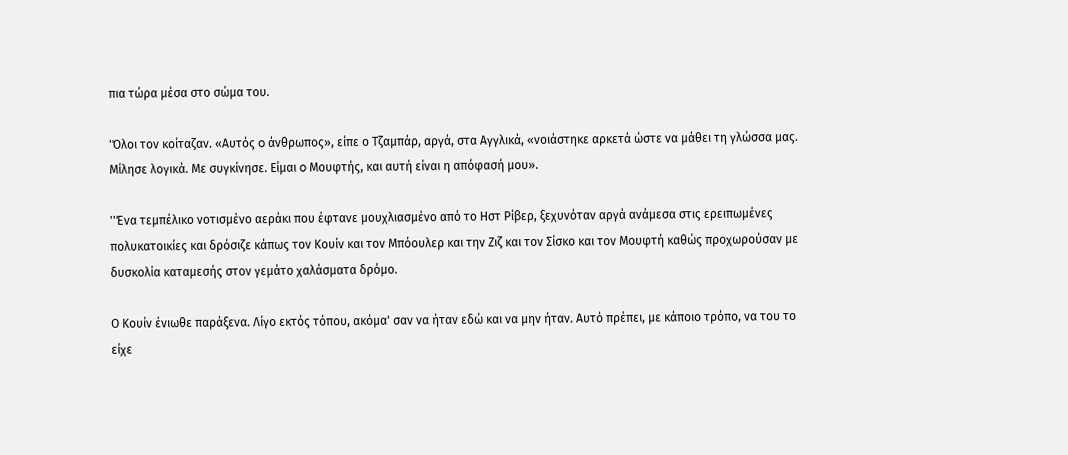πια τώρα μέσα στο σώμα του.

'Όλοι τον κοίταζαν. «Αυτός o άνθρωπος», είπε ο Τζαμπάρ, αργά, στα Αγγλικά, «νοιάστηκε αρκετά ώστε να μάθει τη γλώσσα μας. Μίλησε λογικά. Με συγκίνησε. Είμαι o Μουφτής, και αυτή είναι η απόφασή μου».

''Ένα τεμπέλικο νοτισμένο αεράκι που έφτανε μουχλιασμένο από το Ηστ Ρίβερ, ξεχυνόταν αργά ανάμεσα στις ερειπωμένες πολυκατοικίες και δρόσιζε κάπως τον Κουίν και τον Μπόουλερ και την Ζιζ και τον Σίσκο και τον Μουφτή καθώς προχωρούσαν με δυσκολία καταμεσής στον γεμάτο χαλάσματα δρόμο.

Ο Κουίν ένιωθε παράξενα. Λίγο εκτός τόπου, ακόμα' σαν να ήταν εδώ και να μην ήταν. Αυτό πρέπει, με κάποιο τρόπο, να του το είχε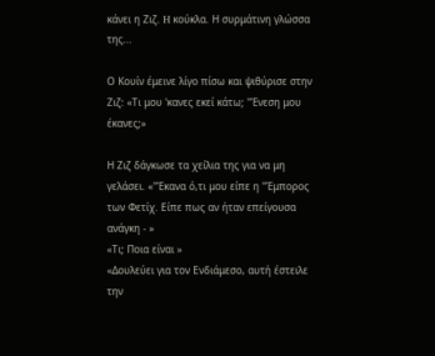κάνει η Ζιζ. H κούκλα. Η συρμάτινη γλώσσα της...

Ο Κουίν έμεινε λίγο πίσω και ψιθύρισε στην Ζιζ: «Τι μου 'κανες εκεί κάτω; ''Ένεση μου έκανες;»

Η Ζιζ δάγκωσε τα χείλια της για να μη γελάσει. «''Έκανα ό,τι μου είπε η ''Έμπορος των Φετίχ. Είπε πως αν ήταν επείγουσα ανάγκη - »
«Τι; Ποια είναι »
«Δουλεύει για τον Ενδιάμεσο, αυτή έστειλε την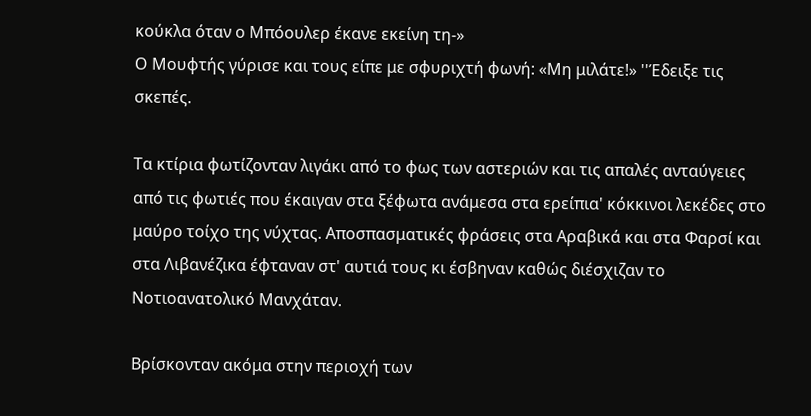κούκλα όταν ο Μπόουλερ έκανε εκείνη τη-»
Ο Μουφτής γύρισε και τους είπε με σφυριχτή φωνή: «Μη μιλάτε!» ''Έδειξε τις σκεπές.

Τα κτίρια φωτίζονταν λιγάκι από το φως των αστεριών και τις απαλές ανταύγειες από τις φωτιές που έκαιγαν στα ξέφωτα ανάμεσα στα ερείπια' κόκκινοι λεκέδες στο μαύρο τοίχο της νύχτας. Αποσπασματικές φράσεις στα Αραβικά και στα Φαρσί και στα Λιβανέζικα έφταναν στ' αυτιά τους κι έσβηναν καθώς διέσχιζαν το Νοτιοανατολικό Μανχάταν.

Βρίσκονταν ακόμα στην περιοχή των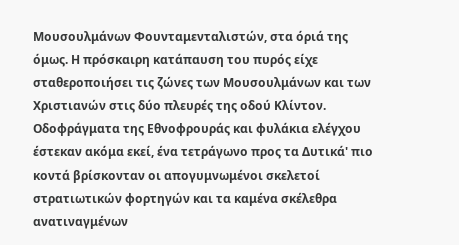Μουσουλμάνων Φουνταμενταλιστών, στα όριά της όμως. Η πρόσκαιρη κατάπαυση του πυρός είχε σταθεροποιήσει τις ζώνες των Μουσουλμάνων και των Χριστιανών στις δύο πλευρές της οδού Κλίντον. Οδοφράγματα της Εθνοφρουράς και φυλάκια ελέγχου έστεκαν ακόμα εκεί, ένα τετράγωνο προς τα Δυτικά' πιο κοντά βρίσκονταν οι απογυμνωμένοι σκελετοί στρατιωτικών φορτηγών και τα καμένα σκέλεθρα ανατιναγμένων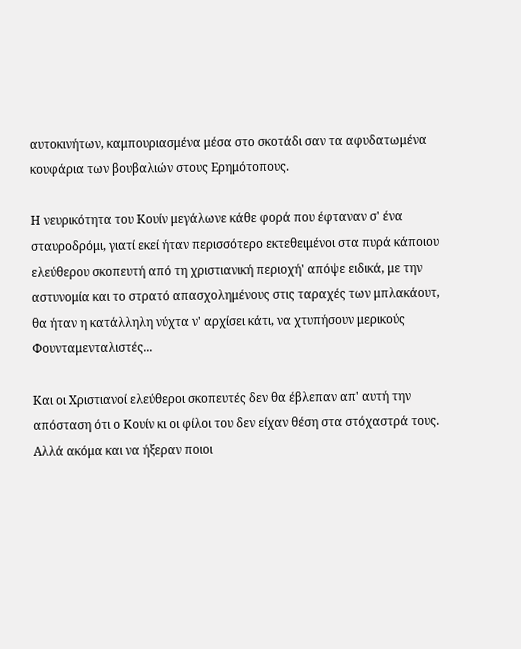αυτοκινήτων, καμπουριασμένα μέσα στο σκοτάδι σαν τα αφυδατωμένα κουφάρια των βουβαλιών στους Ερημότοπους.

Η νευρικότητα του Κουίν μεγάλωνε κάθε φορά που έφταναν σ' ένα σταυροδρόμι, γιατί εκεί ήταν περισσότερο εκτεθειμένοι στα πυρά κάποιου ελεύθερου σκοπευτή από τη χριστιανική περιοχή' απόψε ειδικά, με την αστυνομία και το στρατό απασχολημένους στις ταραχές των μπλακάουτ, θα ήταν η κατάλληλη νύχτα ν' αρχίσει κάτι, να χτυπήσουν μερικούς Φουνταμενταλιστές...

Και οι Χριστιανοί ελεύθεροι σκοπευτές δεν θα έβλεπαν απ' αυτή την απόσταση ότι ο Κουίν κι οι φίλοι του δεν είχαν θέση στα στόχαστρά τους. Αλλά ακόμα και να ήξεραν ποιοι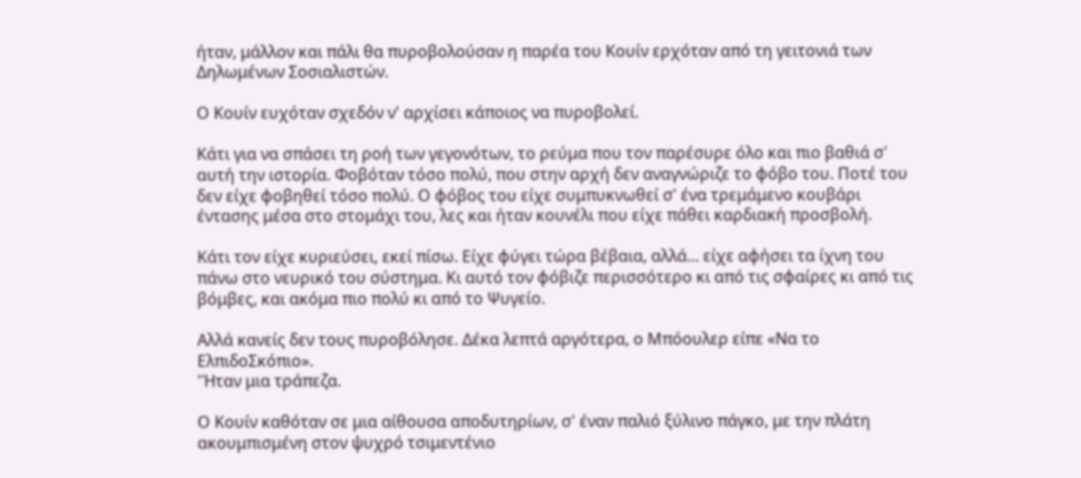ήταν, μάλλον και πάλι θα πυροβολούσαν η παρέα του Κουίν ερχόταν από τη γειτονιά των Δηλωμένων Σοσιαλιστών.

Ο Κουίν ευχόταν σχεδόν ν' αρχίσει κάποιος να πυροβολεί.

Κάτι για να σπάσει τη ροή των γεγονότων, το ρεύμα που τον παρέσυρε όλο και πιο βαθιά σ' αυτή την ιστορία. Φοβόταν τόσο πολύ, που στην αρχή δεν αναγνώριζε το φόβο του. Ποτέ του δεν είχε φοβηθεί τόσο πολύ. Ο φόβος του είχε συμπυκνωθεί σ' ένα τρεμάμενο κουβάρι έντασης μέσα στο στομάχι του, λες και ήταν κουνέλι που είχε πάθει καρδιακή προσβολή.

Κάτι τον είχε κυριεύσει, εκεί πίσω. Είχε φύγει τώρα βέβαια, αλλά... είχε αφήσει τα ίχνη του πάνω στο νευρικό του σύστημα. Κι αυτό τον φόβιζε περισσότερο κι από τις σφαίρες κι από τις βόμβες, και ακόμα πιο πολύ κι από το Ψυγείο.

Αλλά κανείς δεν τους πυροβόλησε. Δέκα λεπτά αργότερα, ο Μπόουλερ είπε «Να το ΕλπιδοΣκόπιο».
'Ήταν μια τράπεζα.

Ο Κουίν καθόταν σε μια αίθουσα αποδυτηρίων, σ' έναν παλιό ξύλινο πάγκο, με την πλάτη ακουμπισμένη στον ψυχρό τσιμεντένιο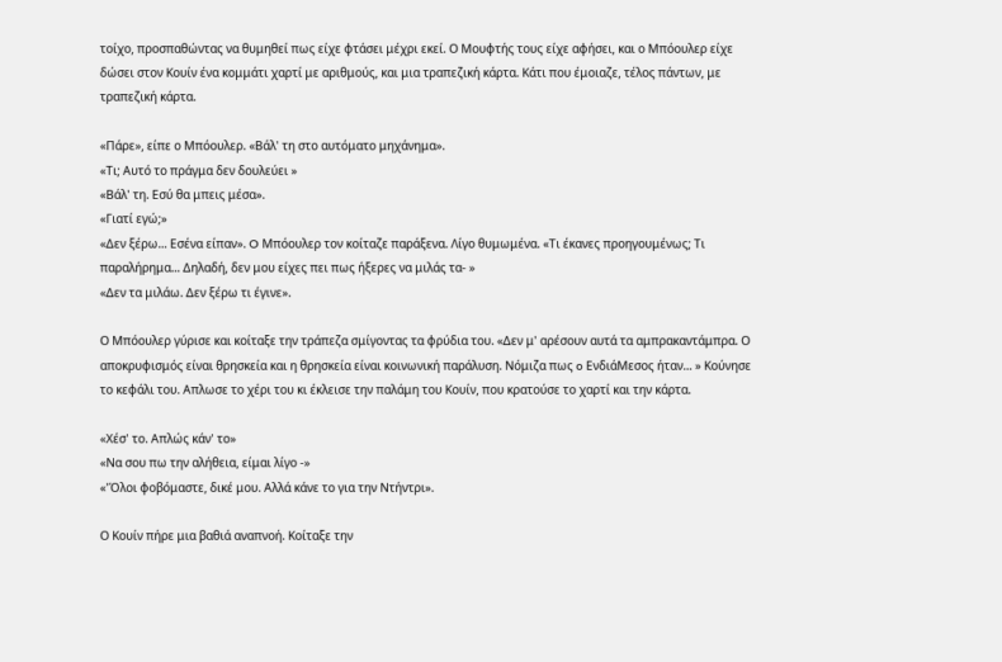τοίχο, προσπαθώντας να θυμηθεί πως είχε φτάσει μέχρι εκεί. Ο Μουφτής τους είχε αφήσει, και ο Μπόουλερ είχε δώσει στον Κουίν ένα κομμάτι χαρτί με αριθμούς, και μια τραπεζική κάρτα. Κάτι που έμοιαζε, τέλος πάντων, με τραπεζική κάρτα.

«Πάρε», είπε ο Μπόουλερ. «Βάλ' τη στο αυτόματο μηχάνημα».
«Τι; Αυτό το πράγμα δεν δουλεύει »
«Βάλ' τη. Εσύ θα μπεις μέσα».
«Γιατί εγώ;»
«Δεν ξέρω... Εσένα είπαν». O Μπόουλερ τον κοίταζε παράξενα. Λίγο θυμωμένα. «Τι έκανες προηγουμένως; Τι παραλήρημα... Δηλαδή, δεν μου είχες πει πως ήξερες να μιλάς τα- »
«Δεν τα μιλάω. Δεν ξέρω τι έγινε».

Ο Μπόουλερ γύρισε και κοίταξε την τράπεζα σμίγοντας τα φρύδια του. «Δεν μ' αρέσουν αυτά τα αμπρακαντάμπρα. Ο αποκρυφισμός είναι θρησκεία και η θρησκεία είναι κοινωνική παράλυση. Νόμιζα πως o ΕνδιάΜεσος ήταν... » Κούνησε το κεφάλι του. Απλωσε το χέρι του κι έκλεισε την παλάμη του Κουίν, που κρατούσε το χαρτί και την κάρτα.

«Χέσ' το. Απλώς κάν' το»
«Να σου πω την αλήθεια, είμαι λίγο -»
«'Όλοι φοβόμαστε, δικέ μου. Αλλά κάνε το για την Ντήντρι».

Ο Κουίν πήρε μια βαθιά αναπνοή. Κοίταξε την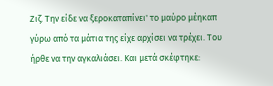Ζιζ. Την είδε να ξεροκαταπίνει' το μαύρο μέηκαπ γύρω από τα μάτια της είχε αρχίσει να τρέχει. Του ήρθε να την αγκαλιάσει. Και μετά σκέφτηκε: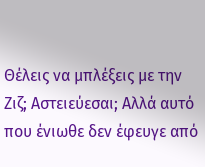Θέλεις να μπλέξεις με την Ζιζ; Αστειεύεσαι; Αλλά αυτό που ένιωθε δεν έφευγε από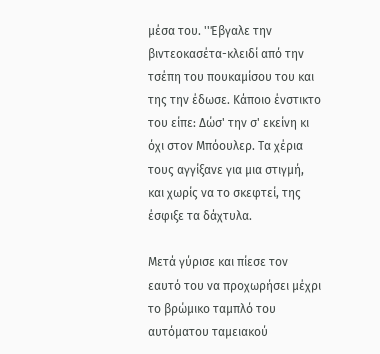μέσα του. ''Έβγαλε την βιντεοκασέτα-κλειδί από την τσέπη του πουκαμίσου του και της την έδωσε. Κάποιο ένστικτο του είπε: Δώσ' την σ' εκείνη κι όχι στον Μπόουλερ. Τα χέρια τους αγγίξανε για μια στιγμή, και χωρίς να το σκεφτεί, της έσφιξε τα δάχτυλα.

Μετά γύρισε και πίεσε τον εαυτό του να προχωρήσει μέχρι το βρώμικο ταμπλό του αυτόματου ταμειακού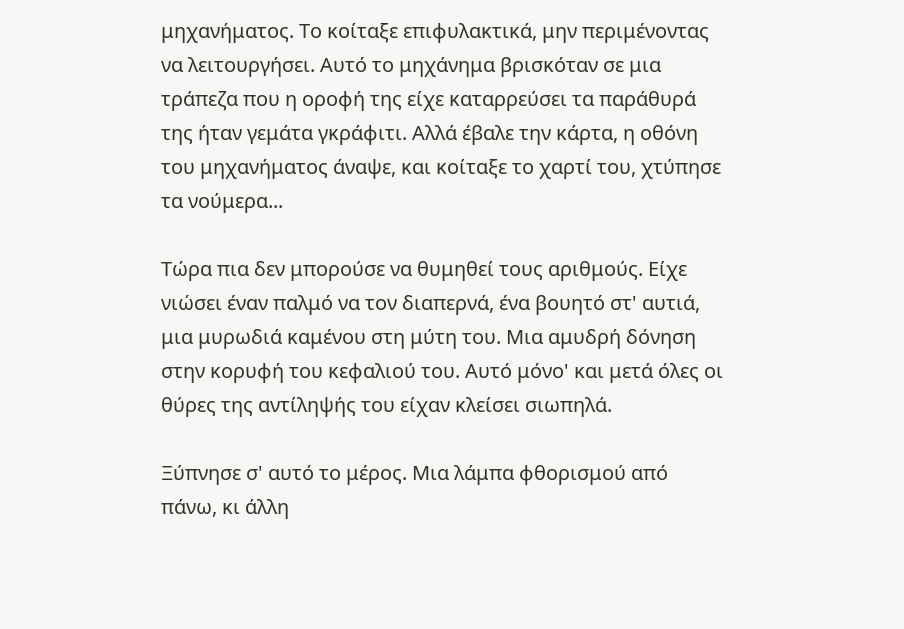μηχανήματος. Το κοίταξε επιφυλακτικά, μην περιμένοντας να λειτουργήσει. Αυτό το μηχάνημα βρισκόταν σε μια τράπεζα που η οροφή της είχε καταρρεύσει τα παράθυρά της ήταν γεμάτα γκράφιτι. Αλλά έβαλε την κάρτα, η οθόνη του μηχανήματος άναψε, και κοίταξε το χαρτί του, χτύπησε τα νούμερα...

Τώρα πια δεν μπορούσε να θυμηθεί τους αριθμούς. Είχε νιώσει έναν παλμό να τον διαπερνά, ένα βουητό στ' αυτιά, μια μυρωδιά καμένου στη μύτη του. Μια αμυδρή δόνηση στην κορυφή του κεφαλιού του. Αυτό μόνο' και μετά όλες οι θύρες της αντίληψής του είχαν κλείσει σιωπηλά.

Ξύπνησε σ' αυτό το μέρος. Μια λάμπα φθορισμού από πάνω, κι άλλη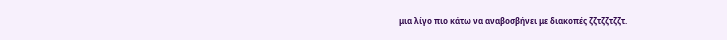μια λίγο πιο κάτω να αναβοσβήνει με διακοπές ζζτζζτζζτ.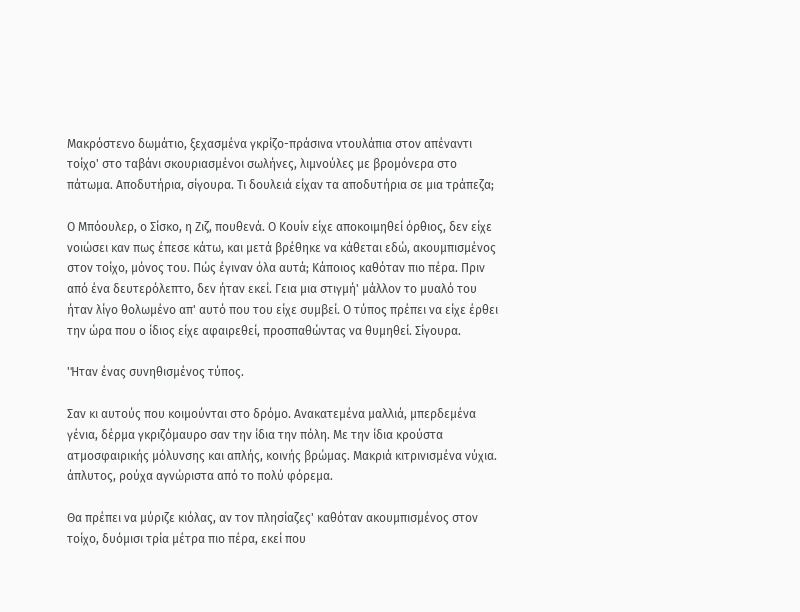Μακρόστενο δωμάτιο, ξεχασμένα γκρίζο-πράσινα ντουλάπια στον απέναντι τοίχο' στο ταβάνι σκουριασμένοι σωλήνες, λιμνούλες με βρομόνερα στο πάτωμα. Αποδυτήρια, σίγουρα. Τι δουλειά είχαν τα αποδυτήρια σε μια τράπεζα;

Ο Μπόουλερ, ο Σίσκο, η Ζιζ, πουθενά. Ο Κουίν είχε αποκοιμηθεί όρθιος, δεν είχε νοιώσει καν πως έπεσε κάτω, και μετά βρέθηκε να κάθεται εδώ, ακουμπισμένος στον τοίχο, μόνος του. Πώς έγιναν όλα αυτά; Κάποιος καθόταν πιο πέρα. Πριν από ένα δευτερόλεπτο, δεν ήταν εκεί. Γεια μια στιγμή' μάλλον το μυαλό του ήταν λίγο θολωμένο απ' αυτό που του είχε συμβεί. Ο τύπος πρέπει να είχε έρθει την ώρα που ο ίδιος είχε αφαιρεθεί, προσπαθώντας να θυμηθεί. Σίγουρα.

'Ήταν ένας συνηθισμένος τύπος.

Σαν κι αυτούς που κοιμούνται στο δρόμο. Ανακατεμένα μαλλιά, μπερδεμένα γένια, δέρμα γκριζόμαυρο σαν την ίδια την πόλη. Με την ίδια κρούστα ατμοσφαιρικής μόλυνσης και απλής, κοινής βρώμας. Μακριά κιτρινισμένα νύχια. άπλυτος, ρούχα αγνώριστα από το πολύ φόρεμα.

Θα πρέπει να μύριζε κιόλας, αν τον πλησίαζες' καθόταν ακουμπισμένος στον τοίχο, δυόμισι τρία μέτρα πιο πέρα, εκεί που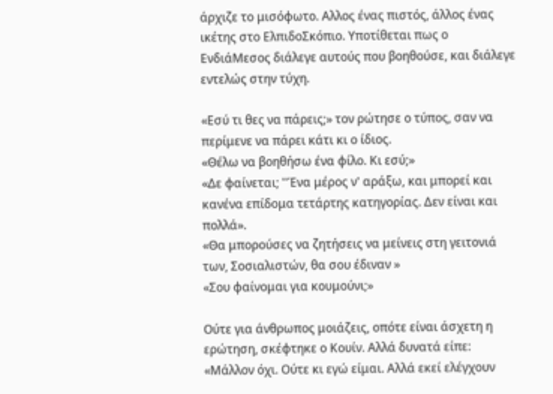άρχιζε το μισόφωτο. Αλλος ένας πιστός, άλλος ένας ικέτης στο ΕλπιδοΣκόπιο. Υποτίθεται πως ο ΕνδιάΜεσος διάλεγε αυτούς που βοηθούσε, και διάλεγε εντελώς στην τύχη.

«Εσύ τι θες να πάρεις;» τον ρώτησε ο τύπος, σαν να περίμενε να πάρει κάτι κι ο ίδιος.
«Θέλω να βοηθήσω ένα φίλο. Κι εσύ;»
«Δε φαίνεται; ''Ένα μέρος ν' αράξω, και μπορεί και κανένα επίδομα τετάρτης κατηγορίας. Δεν είναι και πολλά».
«Θα μπορούσες να ζητήσεις να μείνεις στη γειτονιά των, Σοσιαλιστών, θα σου έδιναν »
«Σου φαίνομαι για κουμούνι;»

Ούτε για άνθρωπος μοιάζεις, οπότε είναι άσχετη η ερώτηση, σκέφτηκε ο Κουίν. Αλλά δυνατά είπε: «Μάλλον όχι. Ούτε κι εγώ είμαι. Αλλά εκεί ελέγχουν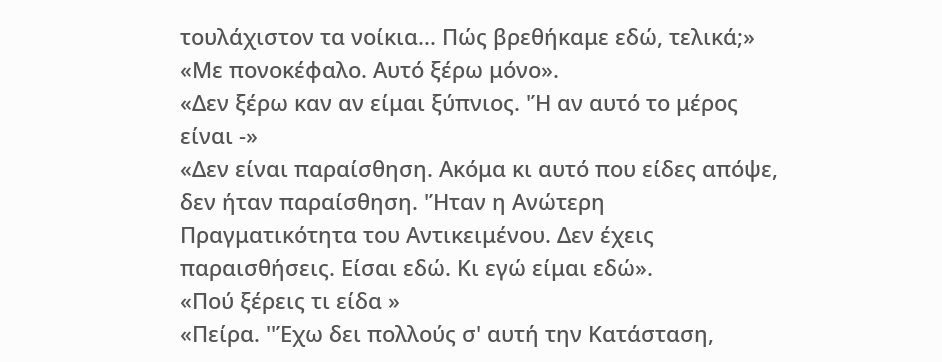τουλάχιστον τα νοίκια... Πώς βρεθήκαμε εδώ, τελικά;»
«Με πονοκέφαλο. Αυτό ξέρω μόνο».
«Δεν ξέρω καν αν είμαι ξύπνιος. 'Ή αν αυτό το μέρος είναι -»
«Δεν είναι παραίσθηση. Ακόμα κι αυτό που είδες απόψε, δεν ήταν παραίσθηση. 'Ήταν η Ανώτερη Πραγματικότητα του Αντικειμένου. Δεν έχεις παραισθήσεις. Είσαι εδώ. Κι εγώ είμαι εδώ».
«Πού ξέρεις τι είδα »
«Πείρα. ''Έχω δει πολλούς σ' αυτή την Κατάσταση,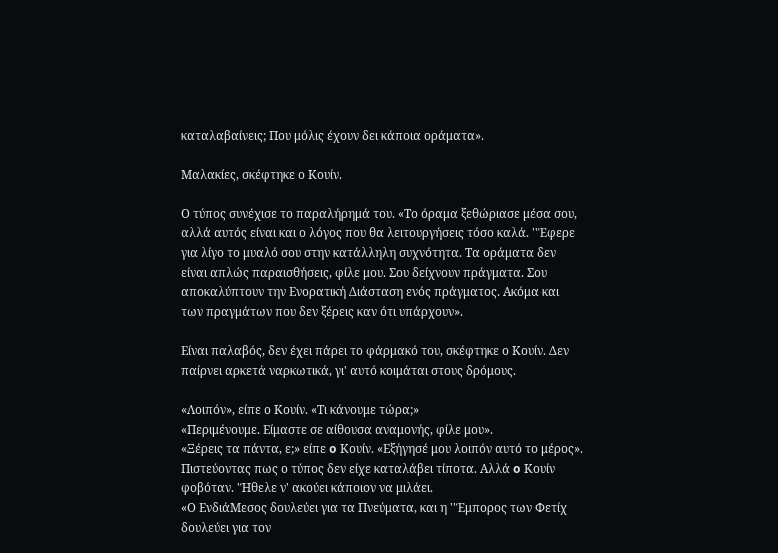καταλαβαίνεις; Που μόλις έχουν δει κάποια οράματα».

Μαλακίες, σκέφτηκε ο Κουίν.

Ο τύπος συνέχισε το παραλήρημά του. «Το όραμα ξεθώριασε μέσα σου, αλλά αυτός είναι και ο λόγος που θα λειτουργήσεις τόσο καλά. ''Έφερε για λίγο το μυαλό σου στην κατάλληλη συχνότητα. Τα οράματα δεν είναι απλώς παραισθήσεις, φίλε μου. Σου δείχνουν πράγματα. Σου αποκαλύπτουν την Ενορατική Διάσταση ενός πράγματος. Ακόμα και των πραγμάτων που δεν ξέρεις καν ότι υπάρχουν».

Είναι παλαβός, δεν έχει πάρει το φάρμακό του, σκέφτηκε ο Κουίν. Δεν παίρνει αρκετά ναρκωτικά, γι' αυτό κοιμάται στους δρόμους.

«Λοιπόν», είπε ο Κουίν. «Τι κάνουμε τώρα;»
«Περιμένουμε. Είμαστε σε αίθουσα αναμονής, φίλε μου».
«Ξέρεις τα πάντα, ε;» είπε o Κουίν. «Εξήγησέ μου λοιπόν αυτό το μέρος». Πιστεύοντας πως ο τύπος δεν είχε καταλάβει τίποτα. Αλλά o Κουίν φοβόταν. 'Ήθελε ν' ακούει κάποιον να μιλάει.
«Ο ΕνδιάΜεσος δουλεύει για τα Πνεύματα, και η ''Έμπορος των Φετίχ δουλεύει για τον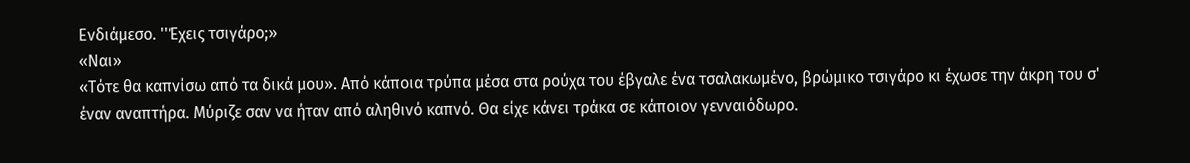Ενδιάμεσο. ''Έχεις τσιγάρο;»
«Ναι»
«Τότε θα καπνίσω από τα δικά μου». Από κάποια τρύπα μέσα στα ρούχα του έβγαλε ένα τσαλακωμένο, βρώμικο τσιγάρο κι έχωσε την άκρη του σ' έναν αναπτήρα. Μύριζε σαν να ήταν από αληθινό καπνό. Θα είχε κάνει τράκα σε κάποιον γενναιόδωρο.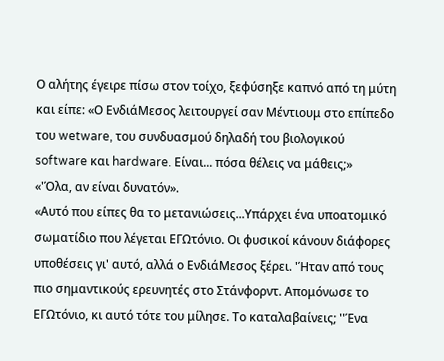Ο αλήτης έγειρε πίσω στον τοίχο, ξεφύσηξε καπνό από τη μύτη και είπε: «Ο ΕνδιάΜεσος λειτουργεί σαν Μέντιουμ στο επίπεδο του wetware, του συνδυασμού δηλαδή του βιολογικού software και hardware. Είναι... πόσα θέλεις να μάθεις;»
«'Όλα, αν είναι δυνατόν».
«Αυτό που είπες θα το μετανιώσεις...Υπάρχει ένα υποατομικό σωματίδιο που λέγεται ΕΓΩτόνιο. Οι φυσικοί κάνουν διάφορες υποθέσεις γι' αυτό, αλλά ο ΕνδιάΜεσος ξέρει. 'Ήταν από τους πιο σημαντικούς ερευνητές στο Στάνφορντ. Απομόνωσε το ΕΓΩτόνιο, κι αυτό τότε του μίλησε. Το καταλαβαίνεις; ''Ένα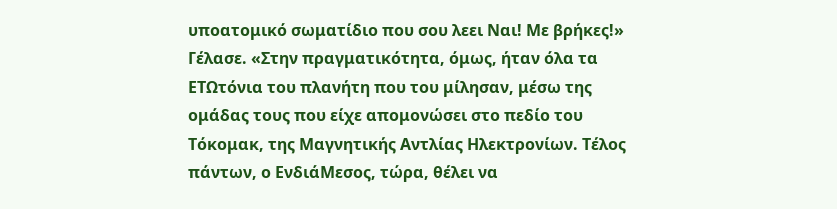υποατομικό σωματίδιο που σου λεει Ναι! Με βρήκες!» Γέλασε. «Στην πραγματικότητα, όμως, ήταν όλα τα ΕΤΩτόνια του πλανήτη που του μίλησαν, μέσω της ομάδας τους που είχε απομονώσει στο πεδίο του Τόκομακ, της Μαγνητικής Αντλίας Ηλεκτρονίων. Τέλος πάντων, ο ΕνδιάΜεσος, τώρα, θέλει να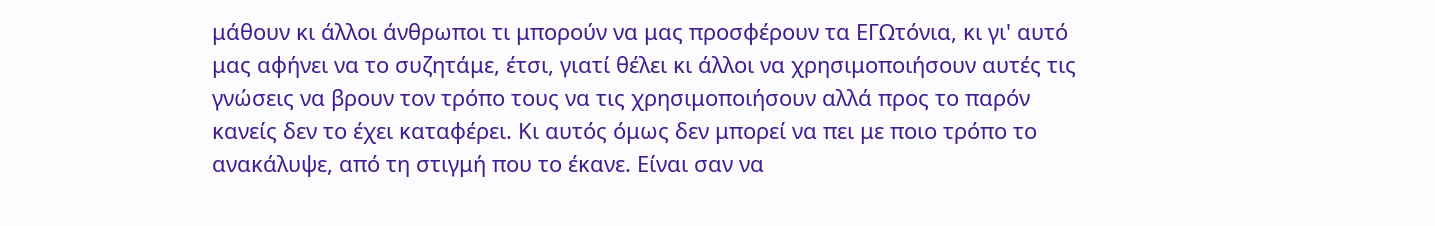μάθουν κι άλλοι άνθρωποι τι μπορούν να μας προσφέρουν τα ΕΓΩτόνια, κι γι' αυτό μας αφήνει να το συζητάμε, έτσι, γιατί θέλει κι άλλοι να χρησιμοποιήσουν αυτές τις γνώσεις να βρουν τον τρόπο τους να τις χρησιμοποιήσουν αλλά προς το παρόν κανείς δεν το έχει καταφέρει. Κι αυτός όμως δεν μπορεί να πει με ποιο τρόπο το ανακάλυψε, από τη στιγμή που το έκανε. Είναι σαν να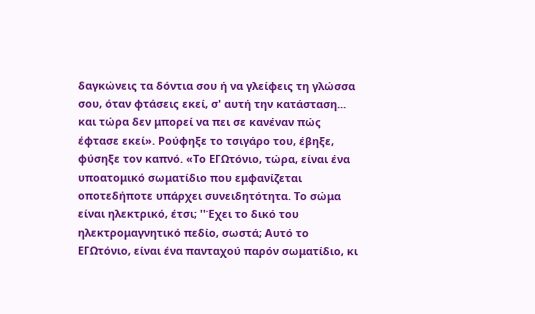δαγκώνεις τα δόντια σου ή να γλείφεις τη γλώσσα σου, όταν φτάσεις εκεί, σ' αυτή την κατάσταση... και τώρα δεν μπορεί να πει σε κανέναν πώς έφτασε εκεί». Ρούφηξε το τσιγάρο του, έβηξε, φύσηξε τον καπνό. «Το ΕΓΩτόνιο, τώρα, είναι ένα υποατομικό σωματίδιο που εμφανίζεται οποτεδήποτε υπάρχει συνειδητότητα. Το σώμα είναι ηλεκτρικό, έτσι; ''Έχει το δικό του ηλεκτρομαγνητικό πεδίο, σωστά; Αυτό το ΕΓΩτόνιο, είναι ένα πανταχού παρόν σωματίδιο, κι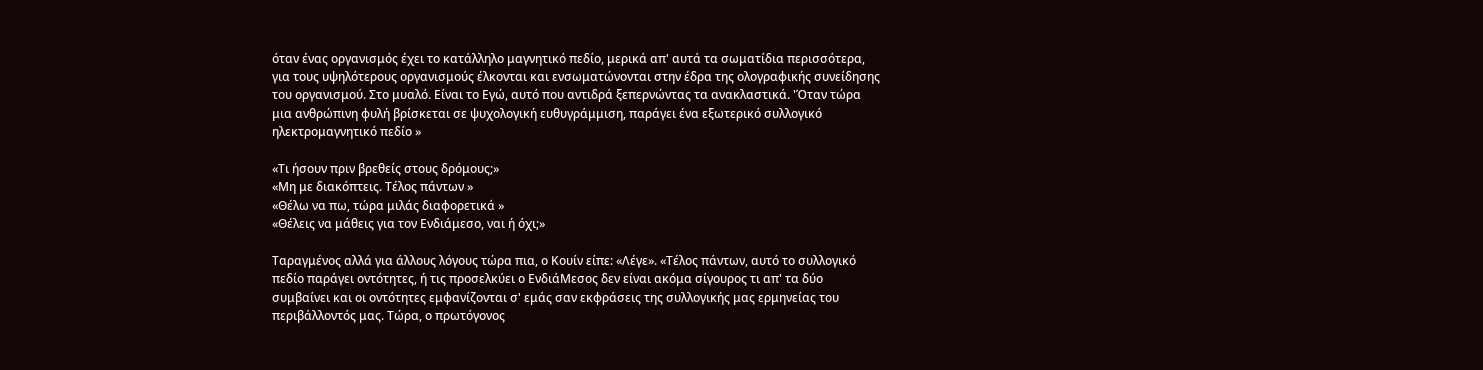όταν ένας οργανισμός έχει το κατάλληλο μαγνητικό πεδίο, μερικά απ' αυτά τα σωματίδια περισσότερα, για τους υψηλότερους οργανισμούς έλκονται και ενσωματώνονται στην έδρα της ολογραφικής συνείδησης του οργανισμού. Στο μυαλό. Είναι το Εγώ, αυτό που αντιδρά ξεπερνώντας τα ανακλαστικά. 'Όταν τώρα μια ανθρώπινη φυλή βρίσκεται σε ψυχολογική ευθυγράμμιση, παράγει ένα εξωτερικό συλλογικό ηλεκτρομαγνητικό πεδίο »

«Τι ήσουν πριν βρεθείς στους δρόμους;»
«Μη με διακόπτεις. Τέλος πάντων »
«Θέλω να πω, τώρα μιλάς διαφορετικά »
«Θέλεις να μάθεις για τον Ενδιάμεσο, ναι ή όχι;»

Ταραγμένος αλλά για άλλους λόγους τώρα πια, ο Κουίν είπε: «Λέγε». «Τέλος πάντων, αυτό το συλλογικό πεδίο παράγει οντότητες, ή τις προσελκύει ο ΕνδιάΜεσος δεν είναι ακόμα σίγουρος τι απ' τα δύο συμβαίνει και οι οντότητες εμφανίζονται σ' εμάς σαν εκφράσεις της συλλογικής μας ερμηνείας του περιβάλλοντός μας. Τώρα, ο πρωτόγονος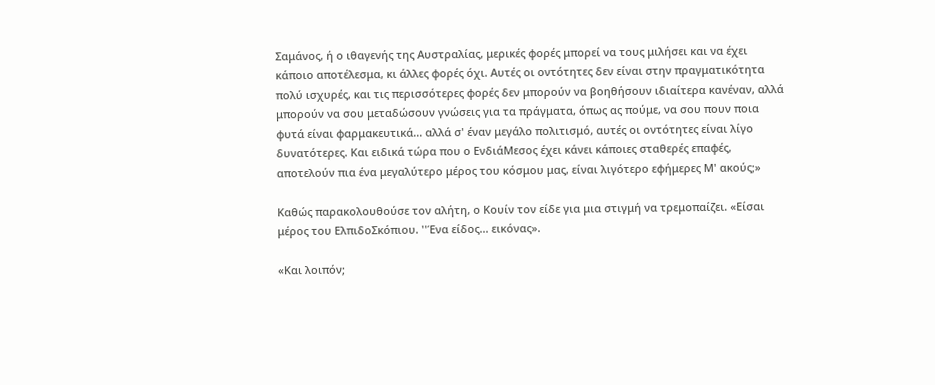Σαμάνος, ή ο ιθαγενής της Αυστραλίας, μερικές φορές μπορεί να τους μιλήσει και να έχει κάποιο αποτέλεσμα, κι άλλες φορές όχι. Αυτές οι οντότητες δεν είναι στην πραγματικότητα πολύ ισχυρές, και τις περισσότερες φορές δεν μπορούν να βοηθήσουν ιδιαίτερα κανέναν, αλλά μπορούν να σου μεταδώσουν γνώσεις για τα πράγματα, όπως ας πούμε, να σου πουν ποια φυτά είναι φαρμακευτικά... αλλά σ' έναν μεγάλο πολιτισμό, αυτές οι οντότητες είναι λίγο δυνατότερες. Και ειδικά τώρα που ο ΕνδιάΜεσος έχει κάνει κάποιες σταθερές επαφές, αποτελούν πια ένα μεγαλύτερο μέρος του κόσμου μας, είναι λιγότερο εφήμερες Μ' ακούς;»

Καθώς παρακολουθούσε τον αλήτη, ο Κουίν τον είδε για μια στιγμή να τρεμοπαίζει. «Είσαι μέρος του ΕλπιδοΣκόπιου. ''Ένα είδος... εικόνας».

«Και λοιπόν;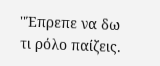''Έπρεπε να δω τι ρόλο παίζεις.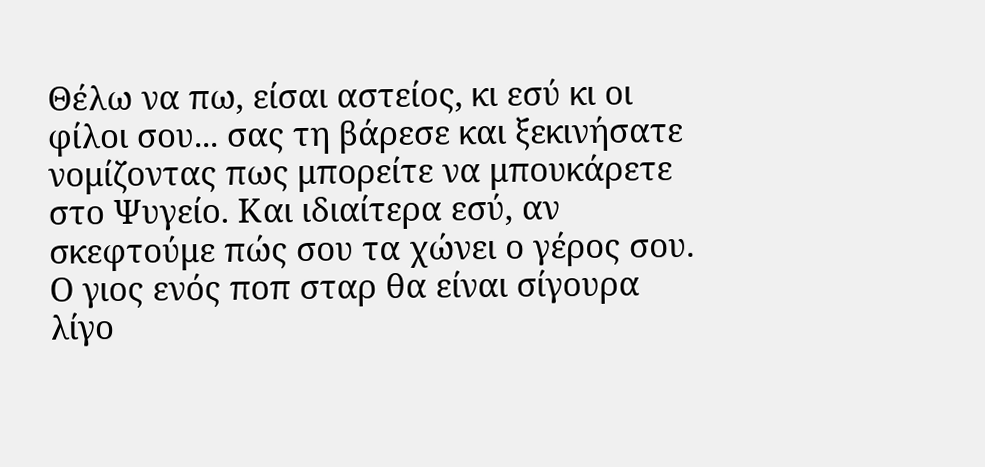Θέλω να πω, είσαι αστείος, κι εσύ κι οι φίλοι σου... σας τη βάρεσε και ξεκινήσατε νομίζοντας πως μπορείτε να μπουκάρετε στο Ψυγείο. Και ιδιαίτερα εσύ, αν σκεφτούμε πώς σου τα χώνει ο γέρος σου. Ο γιος ενός ποπ σταρ θα είναι σίγουρα λίγο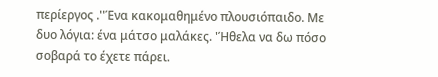περίεργος .''Ένα κακομαθημένο πλουσιόπαιδο. Με δυο λόγια: ένα μάτσο μαλάκες. 'Ήθελα να δω πόσο σοβαρά το έχετε πάρει.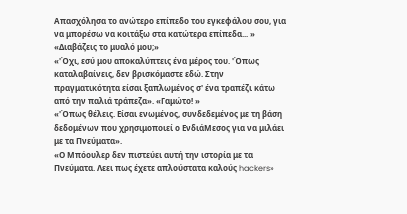Απασχόλησα το ανώτερο επίπεδο του εγκεφάλου σου, για να μπορέσω να κοιτάξω στα κατώτερα επίπεδα... »
«Διαβάζεις το μυαλό μου;»
«'Όχι, εσύ μου αποκαλύπτεις ένα μέρος του. 'Όπως καταλαβαίνεις, δεν βρισκόμαστε εδώ. Στην πραγματικότητα είσαι ξαπλωμένος σ' ένα τραπέζι κάτω από την παλιά τράπεζα». «Γαμώτο! »
«'Όπως θέλεις. Είσαι ενωμένος, συνδεδεμένος με τη βάση δεδομένων που χρησιμοποιεί ο ΕνδιάΜεσος για να μιλάει με τα Πνεύματα».
«Ο Μπόουλερ δεν πιστεύει αυτή την ιστορία με τα Πνεύματα. Λεει πως έχετε απλούστατα καλούς hackers»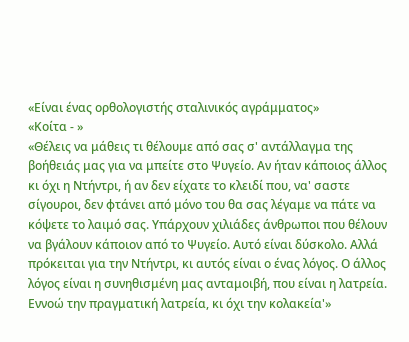«Είναι ένας ορθολογιστής σταλινικός αγράμματος»
«Κοίτα - »
«Θέλεις να μάθεις τι θέλουμε από σας σ' αντάλλαγμα της βοήθειάς μας για να μπείτε στο Ψυγείο. Αν ήταν κάποιος άλλος κι όχι η Ντήντρι, ή αν δεν είχατε το κλειδί που, να' σαστε σίγουροι, δεν φτάνει από μόνο του θα σας λέγαμε να πάτε να κόψετε το λαιμό σας. Υπάρχουν χιλιάδες άνθρωποι που θέλουν να βγάλουν κάποιον από το Ψυγείο. Αυτό είναι δύσκολο. Αλλά πρόκειται για την Ντήντρι, κι αυτός είναι ο ένας λόγος. Ο άλλος λόγος είναι η συνηθισμένη μας ανταμοιβή, που είναι η λατρεία. Εννοώ την πραγματική λατρεία, κι όχι την κολακεία'»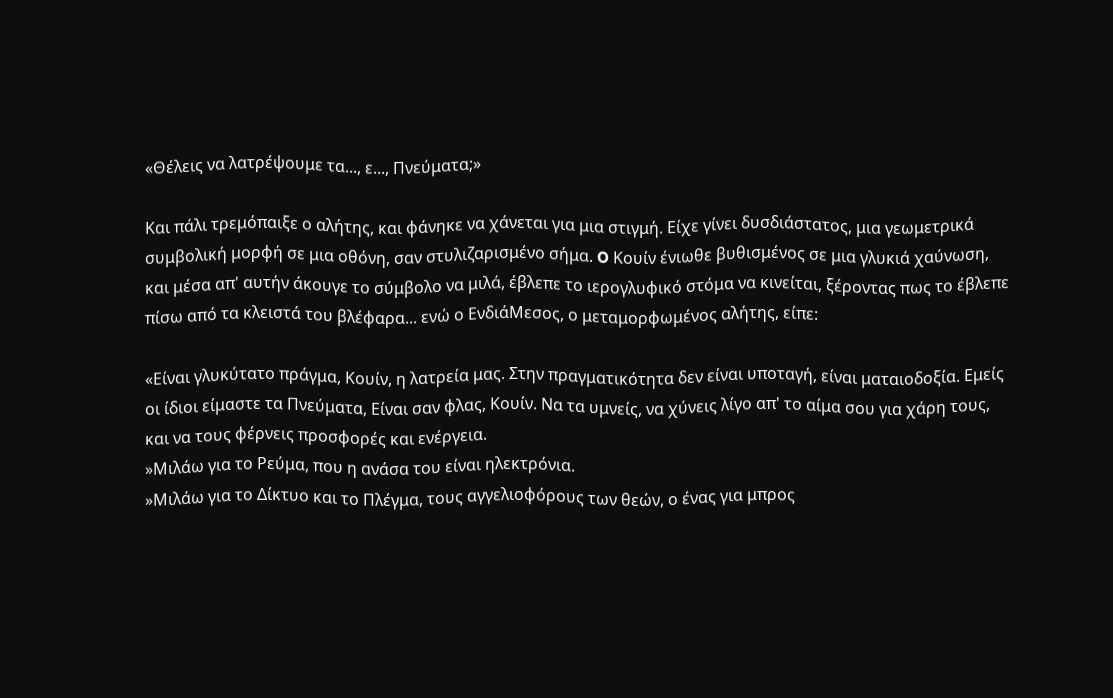«Θέλεις να λατρέψουμε τα..., ε..., Πνεύματα;»

Και πάλι τρεμόπαιξε ο αλήτης, και φάνηκε να χάνεται για μια στιγμή. Είχε γίνει δυσδιάστατος, μια γεωμετρικά συμβολική μορφή σε μια οθόνη, σαν στυλιζαρισμένο σήμα. O Κουίν ένιωθε βυθισμένος σε μια γλυκιά χαύνωση, και μέσα απ' αυτήν άκουγε το σύμβολο να μιλά, έβλεπε το ιερογλυφικό στόμα να κινείται, ξέροντας πως το έβλεπε πίσω από τα κλειστά του βλέφαρα... ενώ ο ΕνδιάΜεσος, ο μεταμορφωμένος αλήτης, είπε:

«Είναι γλυκύτατο πράγμα, Κουίν, η λατρεία μας. Στην πραγματικότητα δεν είναι υποταγή, είναι ματαιοδοξία. Εμείς οι ίδιοι είμαστε τα Πνεύματα, Είναι σαν φλας, Κουίν. Να τα υμνείς, να χύνεις λίγο απ' το αίμα σου για χάρη τους, και να τους φέρνεις προσφορές και ενέργεια.
»Μιλάω για το Ρεύμα, που η ανάσα του είναι ηλεκτρόνια.
»Μιλάω για το Δίκτυο και το Πλέγμα, τους αγγελιοφόρους των θεών, ο ένας για μπρος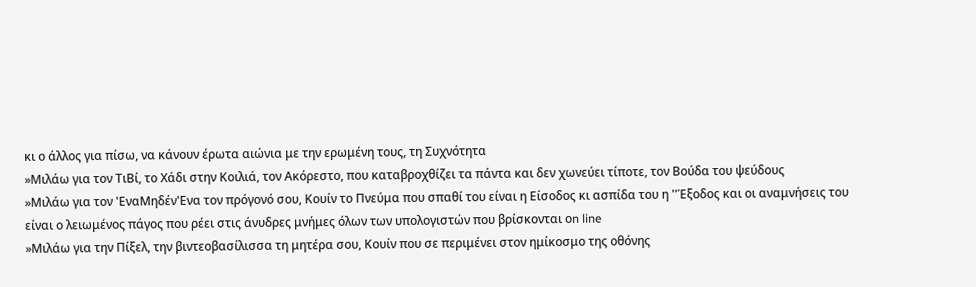κι ο άλλος για πίσω, να κάνουν έρωτα αιώνια με την ερωμένη τους, τη Συχνότητα
»Μιλάω για τον ΤιΒί, το Χάδι στην Κοιλιά, τον Ακόρεστο, που καταβροχθίζει τα πάντα και δεν χωνεύει τίποτε, τον Βούδα του ψεύδους
»Μιλάω για τον 'ΕναΜηδέν'Ενα τον πρόγονό σου, Κουίν το Πνεύμα που σπαθί του είναι η Είσοδος κι ασπίδα του η ''Έξοδος και οι αναμνήσεις του είναι ο λειωμένος πάγος που ρέει στις άνυδρες μνήμες όλων των υπολογιστών που βρίσκονται οn line
»Μιλάω για την Πίξελ, την βιντεοβασίλισσα τη μητέρα σου, Κουίν που σε περιμένει στον ημίκοσμο της οθόνης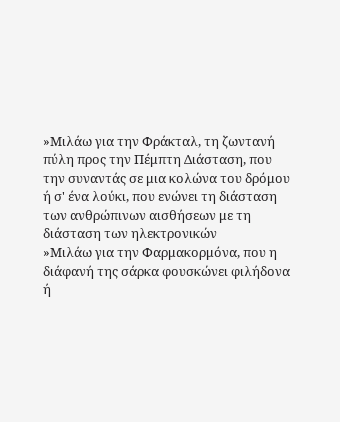»Μιλάω για την Φράκταλ, τη ζωντανή πύλη προς την Πέμπτη Διάσταση, που την συναντάς σε μια κολώνα του δρόμου ή σ' ένα λούκι, που ενώνει τη διάσταση των ανθρώπινων αισθήσεων με τη διάσταση των ηλεκτρονικών
»Μιλάω για την Φαρμακορμόνα, που η διάφανή της σάρκα φουσκώνει φιλήδονα ή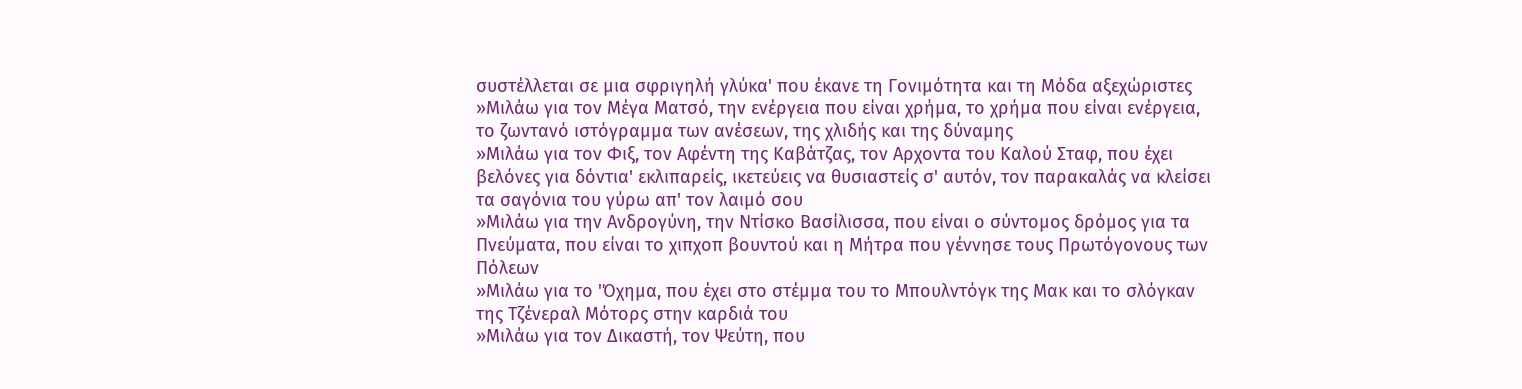συστέλλεται σε μια σφριγηλή γλύκα' που έκανε τη Γονιμότητα και τη Μόδα αξεχώριστες
»Μιλάω για τον Μέγα Ματσό, την ενέργεια που είναι χρήμα, το χρήμα που είναι ενέργεια, το ζωντανό ιστόγραμμα των ανέσεων, της χλιδής και της δύναμης
»Μιλάω για τον Φιξ, τον Αφέντη της Καβάτζας, τον Αρχοντα του Καλού Σταφ, που έχει βελόνες για δόντια' εκλιπαρείς, ικετεύεις να θυσιαστείς σ' αυτόν, τον παρακαλάς να κλείσει τα σαγόνια του γύρω απ' τον λαιμό σου
»Μιλάω για την Ανδρογύνη, την Ντίσκο Βασίλισσα, που είναι ο σύντομος δρόμος για τα Πνεύματα, που είναι το χιπχοπ βουντού και η Μήτρα που γέννησε τους Πρωτόγονους των Πόλεων
»Μιλάω για το 'Όχημα, που έχει στο στέμμα του το Μπουλντόγκ της Μακ και το σλόγκαν της Τζένεραλ Μότορς στην καρδιά του
»Μιλάω για τον Δικαστή, τον Ψεύτη, που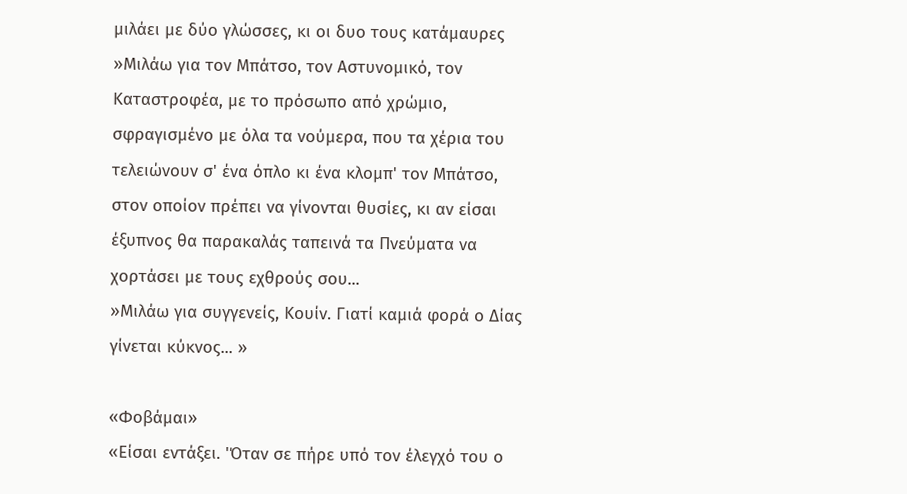μιλάει με δύο γλώσσες, κι οι δυο τους κατάμαυρες
»Μιλάω για τον Μπάτσο, τον Αστυνομικό, τον Καταστροφέα, με το πρόσωπο από χρώμιο, σφραγισμένο με όλα τα νούμερα, που τα χέρια του τελειώνουν σ' ένα όπλο κι ένα κλομπ' τον Μπάτσο, στον οποίον πρέπει να γίνονται θυσίες, κι αν είσαι έξυπνος θα παρακαλάς ταπεινά τα Πνεύματα να χορτάσει με τους εχθρούς σου...
»Μιλάω για συγγενείς, Κουίν. Γιατί καμιά φορά ο Δίας γίνεται κύκνος... »

«Φοβάμαι»
«Είσαι εντάξει. 'Όταν σε πήρε υπό τον έλεγχό του ο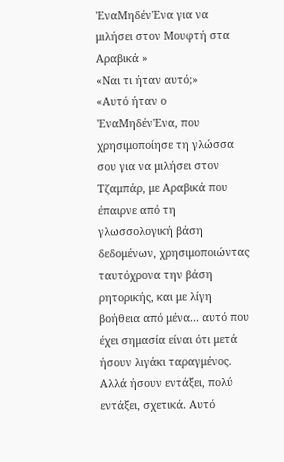'ΕναΜηδέν'Ενα για να μιλήσει στον Μουφτή στα Αραβικά »
«Ναι τι ήταν αυτό;»
«Αυτό ήταν ο 'ΕναΜηδέν'Ενα, που χρησιμοποίησε τη γλώσσα σου για να μιλήσει στον Τζαμπάρ, με Αραβικά που έπαιρνε από τη γλωσσολογική βάση δεδομένων, χρησιμοποιώντας ταυτόχρονα την βάση ρητορικής, και με λίγη βοήθεια από μένα... αυτό που έχει σημασία είναι ότι μετά ήσουν λιγάκι ταραγμένος. Αλλά ήσουν εντάξει, πολύ εντάξει, σχετικά. Αυτό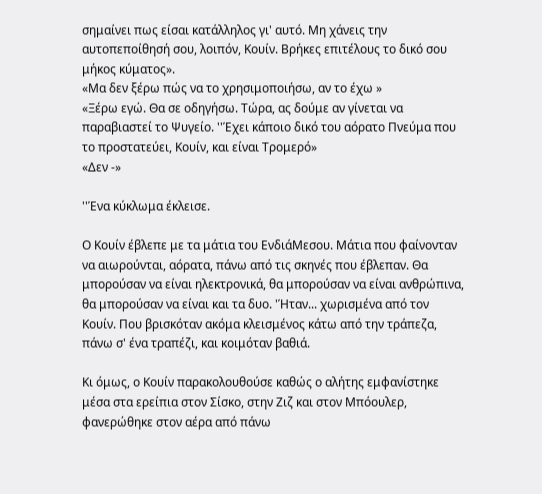σημαίνει πως είσαι κατάλληλος γι' αυτό. Μη χάνεις την αυτοπεποίθησή σου, λοιπόν, Κουίν. Βρήκες επιτέλους το δικό σου μήκος κύματος».
«Μα δεν ξέρω πώς να το χρησιμοποιήσω, αν το έχω »
«Ξέρω εγώ. Θα σε οδηγήσω. Τώρα, ας δούμε αν γίνεται να παραβιαστεί το Ψυγείο. ''Έχει κάποιο δικό του αόρατο Πνεύμα που το προστατεύει, Κουίν, και είναι Τρομερό»
«Δεν -»

''Ένα κύκλωμα έκλεισε.

Ο Κουίν έβλεπε με τα μάτια του ΕνδιάΜεσου. Μάτια που φαίνονταν να αιωρούνται, αόρατα, πάνω από τις σκηνές που έβλεπαν. Θα μπορούσαν να είναι ηλεκτρονικά, θα μπορούσαν να είναι ανθρώπινα, θα μπορούσαν να είναι και τα δυο. 'Ήταν... χωρισμένα από τον Κουίν. Που βρισκόταν ακόμα κλεισμένος κάτω από την τράπεζα, πάνω σ' ένα τραπέζι, και κοιμόταν βαθιά.

Κι όμως, ο Κουίν παρακολουθούσε καθώς ο αλήτης εμφανίστηκε μέσα στα ερείπια στον Σίσκο, στην Ζιζ και στον Μπόουλερ, φανερώθηκε στον αέρα από πάνω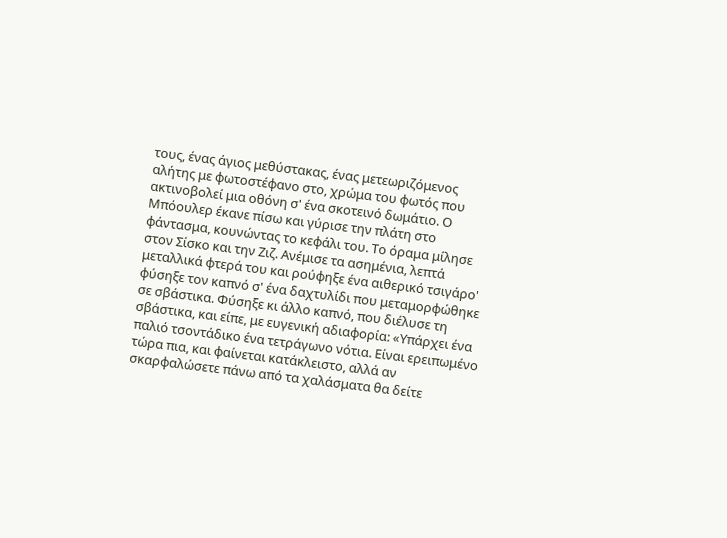τους, ένας άγιος μεθύστακας, ένας μετεωριζόμενος αλήτης με φωτοστέφανο στο, χρώμα του φωτός που ακτινοβολεί μια οθόνη σ' ένα σκοτεινό δωμάτιο. Ο Μπόουλερ έκανε πίσω και γύρισε την πλάτη στο φάντασμα, κουνώντας το κεφάλι του. Το όραμα μίλησε στον Σίσκο και την Ζιζ. Ανέμισε τα ασημένια, λεπτά μεταλλικά φτερά του και ρούφηξε ένα αιθερικό τσιγάρο' φύσηξε τον καπνό σ' ένα δαχτυλίδι που μεταμορφώθηκε σε σβάστικα. Φύσηξε κι άλλο καπνό, που διέλυσε τη σβάστικα, και είπε, με ευγενική αδιαφορία: «Υπάρχει ένα παλιό τσοντάδικο ένα τετράγωνο νότια. Είναι ερειπωμένο τώρα πια, και φαίνεται κατάκλειστο, αλλά αν σκαρφαλώσετε πάνω από τα χαλάσματα θα δείτε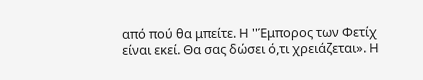από πού θα μπείτε. Η ''Έμπορος των Φετίχ είναι εκεί. Θα σας δώσει ό,τι χρειάζεται». Η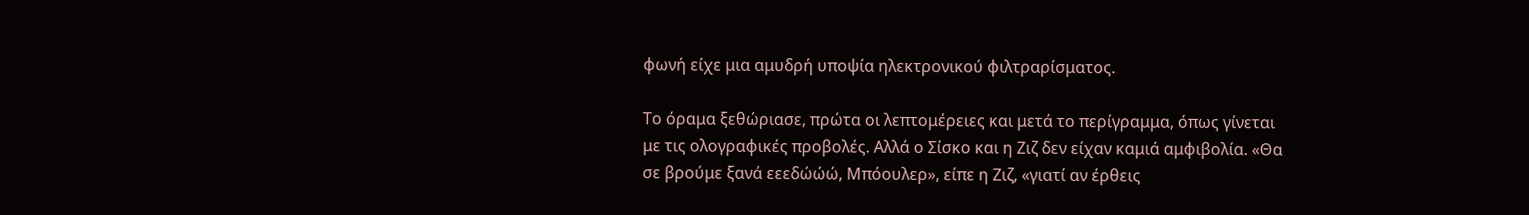φωνή είχε μια αμυδρή υποψία ηλεκτρονικού φιλτραρίσματος.

Το όραμα ξεθώριασε, πρώτα οι λεπτομέρειες και μετά το περίγραμμα, όπως γίνεται με τις ολογραφικές προβολές. Αλλά ο Σίσκο και η Ζιζ δεν είχαν καμιά αμφιβολία. «Θα σε βρούμε ξανά εεεδώώώ, Μπόουλερ», είπε η Ζιζ, «γιατί αν έρθεις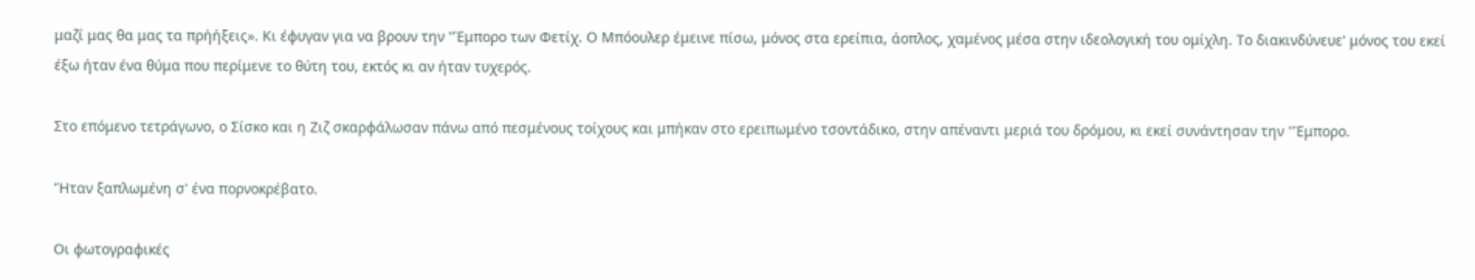μαζί μας θα μας τα πρήήξεις». Κι έφυγαν για να βρουν την ''Έμπορο των Φετίχ. Ο Μπόουλερ έμεινε πίσω, μόνος στα ερείπια, άοπλος, χαμένος μέσα στην ιδεολογική του ομίχλη. Το διακινδύνευε' μόνος του εκεί έξω ήταν ένα θύμα που περίμενε το θύτη του, εκτός κι αν ήταν τυχερός.

Στο επόμενο τετράγωνο, ο Σίσκο και η Ζιζ σκαρφάλωσαν πάνω από πεσμένους τοίχους και μπήκαν στο ερειπωμένο τσοντάδικο, στην απέναντι μεριά του δρόμου, κι εκεί συνάντησαν την ''Έμπορο.

'Ήταν ξαπλωμένη σ' ένα πορνοκρέβατο.

Οι φωτογραφικές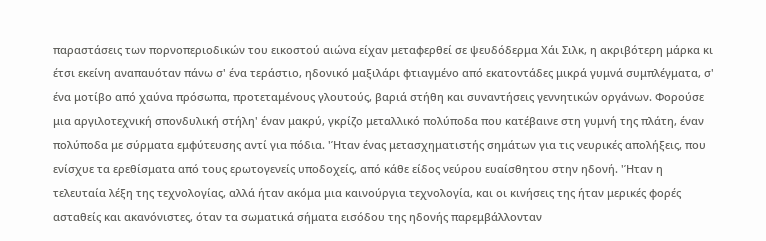παραστάσεις των πορνοπεριοδικών του εικοστού αιώνα είχαν μεταφερθεί σε ψευδόδερμα Χάι Σιλκ, η ακριβότερη μάρκα κι έτσι εκείνη αναπαυόταν πάνω σ' ένα τεράστιο, ηδονικό μαξιλάρι φτιαγμένο από εκατοντάδες μικρά γυμνά συμπλέγματα, σ' ένα μοτίβο από χαύνα πρόσωπα, προτεταμένους γλουτούς, βαριά στήθη και συναντήσεις γεννητικών οργάνων. Φορούσε μια αργιλοτεχνική σπονδυλική στήλη' έναν μακρύ, γκρίζο μεταλλικό πολύποδα που κατέβαινε στη γυμνή της πλάτη, έναν πολύποδα με σύρματα εμφύτευσης αντί για πόδια. 'Ήταν ένας μετασχηματιστής σημάτων για τις νευρικές απολήξεις, που ενίσχυε τα ερεθίσματα από τους ερωτογενείς υποδοχείς, από κάθε είδος νεύρου ευαίσθητου στην ηδονή. 'Ήταν η τελευταία λέξη της τεχνολογίας, αλλά ήταν ακόμα μια καινούργια τεχνολογία, και οι κινήσεις της ήταν μερικές φορές ασταθείς και ακανόνιστες, όταν τα σωματικά σήματα εισόδου της ηδονής παρεμβάλλονταν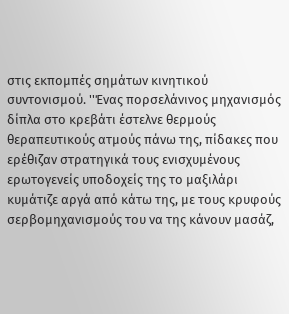στις εκπομπές σημάτων κινητικού συντονισμού. ''Ένας πορσελάνινος μηχανισμός δίπλα στο κρεβάτι έστελνε θερμούς θεραπευτικούς ατμούς πάνω της, πίδακες που ερέθιζαν στρατηγικά τους ενισχυμένους ερωτογενείς υποδοχείς της το μαξιλάρι κυμάτιζε αργά από κάτω της, με τους κρυφούς σερβομηχανισμούς του να της κάνουν μασάζ,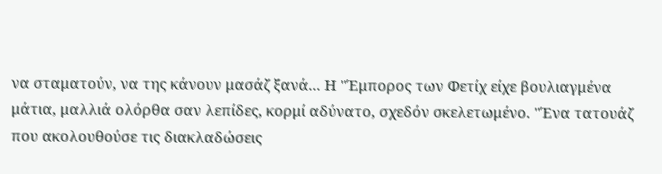να σταματούν, να της κάνουν μασάζ ξανά... Η ''Έμπορος των Φετίχ είχε βουλιαγμένα μάτια, μαλλιά ολόρθα σαν λεπίδες, κορμί αδύνατο, σχεδόν σκελετωμένο. ''Ένα τατουάζ που ακολουθούσε τις διακλαδώσεις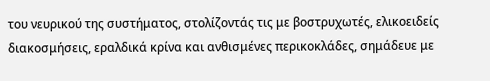του νευρικού της συστήματος, στολίζοντάς τις με βοστρυχωτές, ελικοειδείς διακοσμήσεις, εραλδικά κρίνα και ανθισμένες περικοκλάδες, σημάδευε με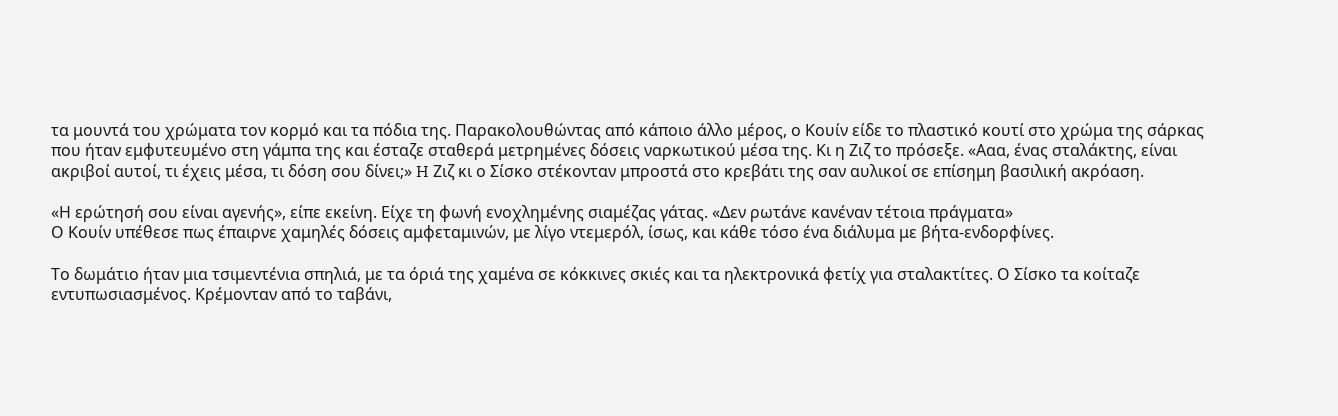τα μουντά του χρώματα τον κορμό και τα πόδια της. Παρακολουθώντας από κάποιο άλλο μέρος, ο Κουίν είδε το πλαστικό κουτί στο χρώμα της σάρκας που ήταν εμφυτευμένο στη γάμπα της και έσταζε σταθερά μετρημένες δόσεις ναρκωτικού μέσα της. Κι η Ζιζ το πρόσεξε. «Ααα, ένας σταλάκτης, είναι ακριβοί αυτοί, τι έχεις μέσα, τι δόση σου δίνει;» H Ζιζ κι ο Σίσκο στέκονταν μπροστά στο κρεβάτι της σαν αυλικοί σε επίσημη βασιλική ακρόαση.

«Η ερώτησή σου είναι αγενής», είπε εκείνη. Είχε τη φωνή ενοχλημένης σιαμέζας γάτας. «Δεν ρωτάνε κανέναν τέτοια πράγματα»
Ο Κουίν υπέθεσε πως έπαιρνε χαμηλές δόσεις αμφεταμινών, με λίγο ντεμερόλ, ίσως, και κάθε τόσο ένα διάλυμα με βήτα-ενδορφίνες.

Το δωμάτιο ήταν μια τσιμεντένια σπηλιά, με τα όριά της χαμένα σε κόκκινες σκιές και τα ηλεκτρονικά φετίχ για σταλακτίτες. Ο Σίσκο τα κοίταζε εντυπωσιασμένος. Κρέμονταν από το ταβάνι,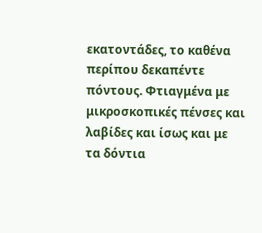εκατοντάδες, το καθένα περίπου δεκαπέντε πόντους. Φτιαγμένα με μικροσκοπικές πένσες και λαβίδες και ίσως και με τα δόντια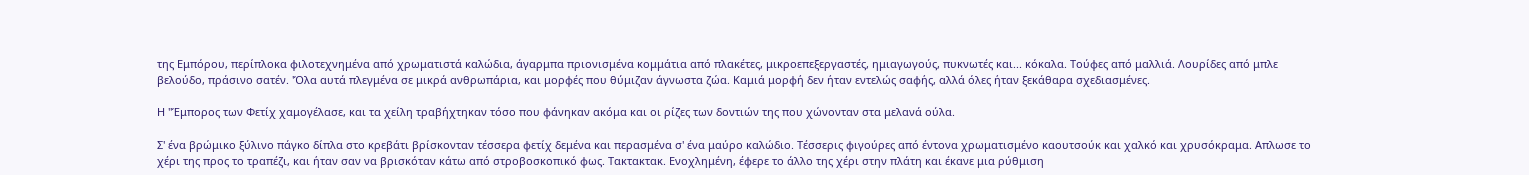της Εμπόρου, περίπλοκα φιλοτεχνημένα από χρωματιστά καλώδια, άγαρμπα πριονισμένα κομμάτια από πλακέτες, μικροεπεξεργαστές, ημιαγωγούς, πυκνωτές και... κόκαλα. Τούφες από μαλλιά. Λουρίδες από μπλε βελούδο, πράσινο σατέν. 'Όλα αυτά πλεγμένα σε μικρά ανθρωπάρια, και μορφές που θύμιζαν άγνωστα ζώα. Καμιά μορφή δεν ήταν εντελώς σαφής, αλλά όλες ήταν ξεκάθαρα σχεδιασμένες.

Η ''Έμπορος των Φετίχ χαμογέλασε, και τα χείλη τραβήχτηκαν τόσο που φάνηκαν ακόμα και οι ρίζες των δοντιών της που χώνονταν στα μελανά ούλα.

Σ' ένα βρώμικο ξύλινο πάγκο δίπλα στο κρεβάτι βρίσκονταν τέσσερα φετίχ δεμένα και περασμένα σ' ένα μαύρο καλώδιο. Τέσσερις φιγούρες από έντονα χρωματισμένο καουτσούκ και χαλκό και χρυσόκραμα. Απλωσε το χέρι της προς το τραπέζι, και ήταν σαν να βρισκόταν κάτω από στροβοσκοπικό φως. Τακτακτακ. Ενοχλημένη, έφερε το άλλο της χέρι στην πλάτη και έκανε μια ρύθμιση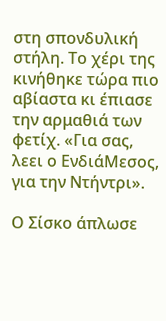στη σπονδυλική στήλη. Το χέρι της κινήθηκε τώρα πιο αβίαστα κι έπιασε την αρμαθιά των φετίχ. «Για σας, λεει ο ΕνδιάΜεσος, για την Ντήντρι».

Ο Σίσκο άπλωσε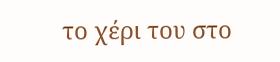το χέρι του στο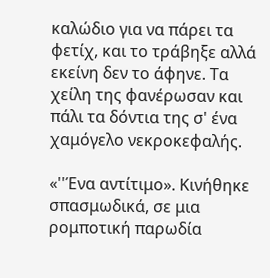καλώδιο για να πάρει τα φετίχ, και το τράβηξε αλλά εκείνη δεν το άφηνε. Τα χείλη της φανέρωσαν και πάλι τα δόντια της σ' ένα χαμόγελο νεκροκεφαλής.

«''Ένα αντίτιμο». Κινήθηκε σπασμωδικά, σε μια ρομποτική παρωδία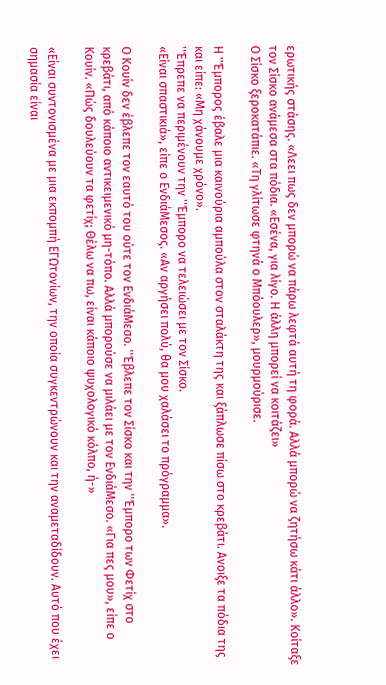ερωτικής στάσης. «Λεει πως δεν μπορώ να πάρω λεφτά αυτή τη φορά. Αλλά μπορώ να ζητήσω κάτι άλλο». Κοίταξε τον Σίσκο ανάμεσα στα πόδια. «Εσένα, για λίγο. Η άλλη μπορεί να κοιτάζει»
Ο Σίσκο ξεροκατάπιε. «Τη γλίτωσε φτηνά ο Μπόουλερ», μουρμούρισε.

Η ''Έμπορος έβαλε μια καινούρια αμπούλα στον σταλάκτη της και ξάπλωσε πίσω στο κρεβάτι. Ανοιξε τα πόδια της και είπε: «Μη χάνουμε χρόνο».
''Έπρεπε να περιμένουν την ''Έμπορο να τελειώσει με τον Σίσκο.
«Είναι σπαστικιά», είπε ο ΕνδιάΜεσος. «Αν αργήσει πολύ, θα μου χαλάσει το πρόγραμμα».

Ο Κουίν δεν έβλεπε τον εαυτό του ούτε τον ΕνδιάΜεσο. ''Έβλεπε τον Σίσκο και την ''Έμπορο των Φετίχ στο κρεβάτι, από κάποιο αντικειμενικό μη-τόπο. Αλλά μπορούσε να μιλάει με τον ΕνδιάΜεσο. «Για πες μου», είπε ο Κουίν. «Πώς δουλεύουν τα φετίχ; Θέλω να πω, είναι κάποιο ψυχολογικό κόλπο, ή-»

«Είναι συντονισμένα με μια εκπομπή ΕΓΩτονίων, την οποία συγκεντρώνουν και την αναμεταδίδουν. Αυτό που έχει σημασία είναι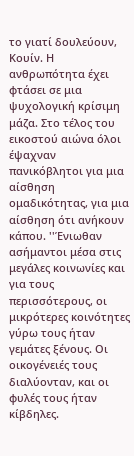το γιατί δουλεύουν, Κουίν. Η ανθρωπότητα έχει φτάσει σε μια ψυχολογική κρίσιμη μάζα. Στο τέλος του εικοστού αιώνα όλοι έψαχναν πανικόβλητοι για μια αίσθηση ομαδικότητας, για μια αίσθηση ότι ανήκουν κάπου. ''Ένιωθαν ασήμαντοι μέσα στις μεγάλες κοινωνίες και για τους περισσότερους, οι μικρότερες κοινότητες γύρω τους ήταν γεμάτες ξένους. Οι οικογένειές τους διαλύονταν, και οι φυλές τους ήταν κίβδηλες.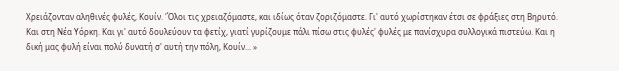Χρειάζονταν αληθινές φυλές, Κουίν. 'Όλοι τις χρειαζόμαστε, και ιδίως όταν ζοριζόμαστε. Γι' αυτό χωρίστηκαν έτσι σε φράξιες στη Βηρυτό. Και στη Νέα Υόρκη. Και γι' αυτό δουλεύουν τα φετίχ, γιατί γυρίζουμε πάλι πίσω στις φυλές' φυλές με πανίσχυρα συλλογικά πιστεύω. Και η δική μας φυλή είναι πολύ δυνατή σ' αυτή την πόλη, Κουίν... »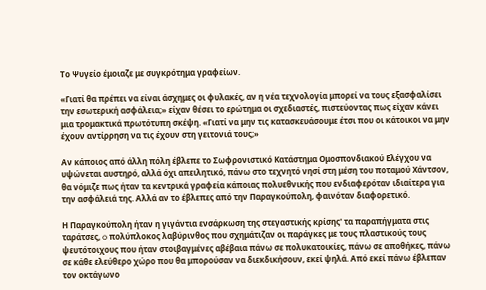Το Ψυγείο έμοιαζε με συγκρότημα γραφείων.

«Γιατί θα πρέπει να είναι άσχημες οι φυλακές, αν η νέα τεχνολογία μπορεί να τους εξασφαλίσει την εσωτερική ασφάλεια;» είχαν θέσει το ερώτημα οι σχεδιαστές, πιστεύοντας πως είχαν κάνει μια τρομακτικά πρωτότυπη σκέψη. «Γιατί να μην τις κατασκευάσουμε έτσι που οι κάτοικοι να μην έχουν αντίρρηση να τις έχουν στη γειτονιά τους;»

Αν κάποιος από άλλη πόλη έβλεπε το Σωφρονιστικό Κατάστημα Ομοσπονδιακού Ελέγχου να υψώνεται αυστηρό, αλλά όχι απειλητικό, πάνω στο τεχνητό νησί στη μέση του ποταμού Χάντσον, θα νόμιζε πως ήταν τα κεντρικά γραφεία κάποιας πολυεθνικής που ενδιαφερόταν ιδιαίτερα για την ασφάλειά της. Αλλά αν το έβλεπες από την Παραγκούπολη, φαινόταν διαφορετικό.

Η Παραγκούπολη ήταν η γιγάντια ενσάρκωση της στεγαστικής κρίσης' τα παραπήγματα στις ταράτσες, o πολύπλοκος λαβύρινθος που σχημάτιζαν οι παράγκες με τους πλαστικούς τους ψευτότοιχους που ήταν στοιβαγμένες αβέβαια πάνω σε πολυκατοικίες, πάνω σε αποθήκες, πάνω σε κάθε ελεύθερο χώρο που θα μπορούσαν να διεκδικήσουν, εκεί ψηλά. Από εκεί πάνω έβλεπαν τον οκτάγωνο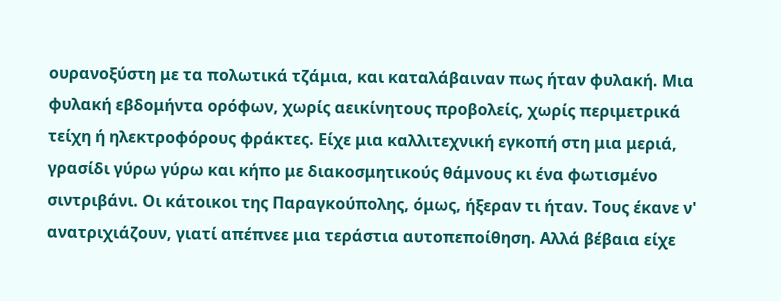ουρανοξύστη με τα πολωτικά τζάμια, και καταλάβαιναν πως ήταν φυλακή. Μια φυλακή εβδομήντα ορόφων, χωρίς αεικίνητους προβολείς, χωρίς περιμετρικά τείχη ή ηλεκτροφόρους φράκτες. Είχε μια καλλιτεχνική εγκοπή στη μια μεριά, γρασίδι γύρω γύρω και κήπο με διακοσμητικούς θάμνους κι ένα φωτισμένο σιντριβάνι. Οι κάτοικοι της Παραγκούπολης, όμως, ήξεραν τι ήταν. Τους έκανε ν' ανατριχιάζουν, γιατί απέπνεε μια τεράστια αυτοπεποίθηση. Αλλά βέβαια είχε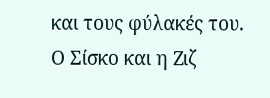και τους φύλακές του. Ο Σίσκο και η Ζιζ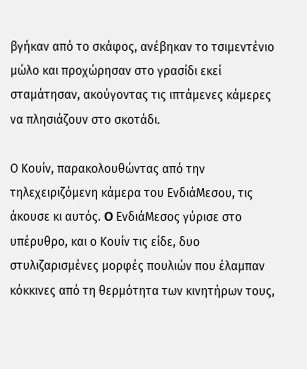βγήκαν από το σκάφος, ανέβηκαν το τσιμεντένιο μώλο και προχώρησαν στο γρασίδι εκεί σταμάτησαν, ακούγοντας τις ιπτάμενες κάμερες να πλησιάζουν στο σκοτάδι.

Ο Κουίν, παρακολουθώντας από την τηλεχειριζόμενη κάμερα του ΕνδιάΜεσου, τις άκουσε κι αυτός. O ΕνδιάΜεσος γύρισε στο υπέρυθρο, και ο Κουίν τις είδε, δυο στυλιζαρισμένες μορφές πουλιών που έλαμπαν κόκκινες από τη θερμότητα των κινητήρων τους,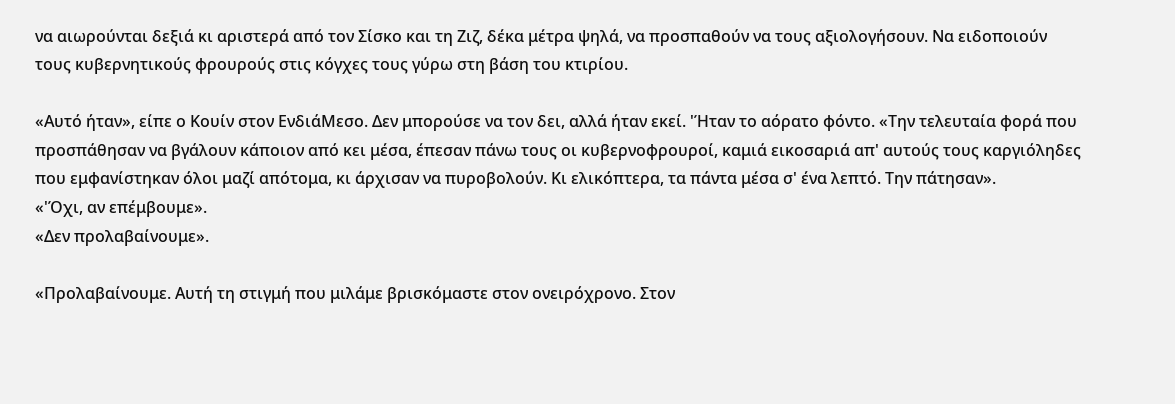να αιωρούνται δεξιά κι αριστερά από τον Σίσκο και τη Ζιζ, δέκα μέτρα ψηλά, να προσπαθούν να τους αξιολογήσουν. Να ειδοποιούν τους κυβερνητικούς φρουρούς στις κόγχες τους γύρω στη βάση του κτιρίου.

«Αυτό ήταν», είπε ο Κουίν στον ΕνδιάΜεσο. Δεν μπορούσε να τον δει, αλλά ήταν εκεί. 'Ήταν το αόρατο φόντο. «Την τελευταία φορά που προσπάθησαν να βγάλουν κάποιον από κει μέσα, έπεσαν πάνω τους οι κυβερνοφρουροί, καμιά εικοσαριά απ' αυτούς τους καργιόληδες που εμφανίστηκαν όλοι μαζί απότομα, κι άρχισαν να πυροβολούν. Κι ελικόπτερα, τα πάντα μέσα σ' ένα λεπτό. Την πάτησαν».
«'Όχι, αν επέμβουμε».
«Δεν προλαβαίνουμε».

«Προλαβαίνουμε. Αυτή τη στιγμή που μιλάμε βρισκόμαστε στον ονειρόχρονο. Στον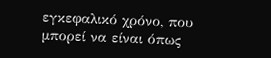εγκεφαλικό χρόνο, που μπορεί να είναι όπως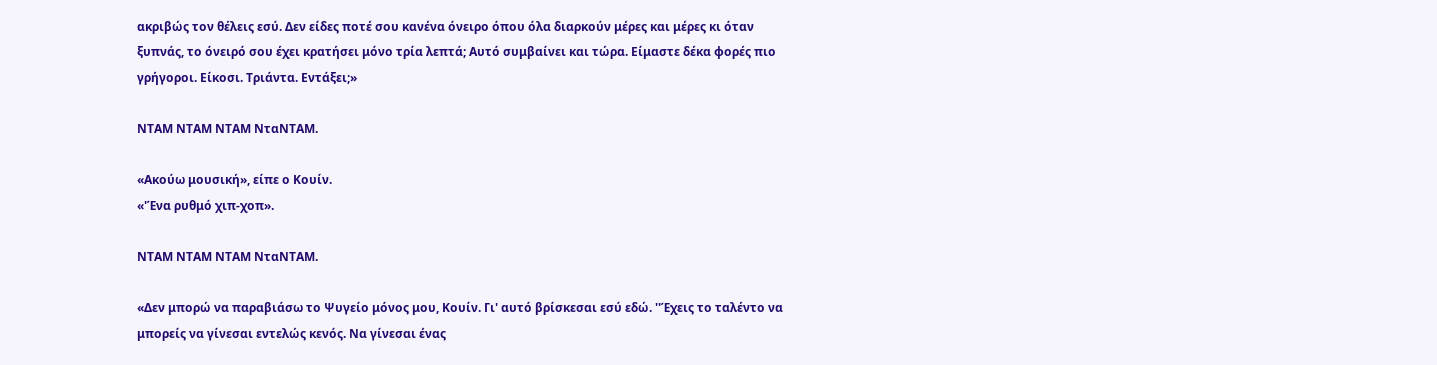ακριβώς τον θέλεις εσύ. Δεν είδες ποτέ σου κανένα όνειρο όπου όλα διαρκούν μέρες και μέρες κι όταν ξυπνάς, το όνειρό σου έχει κρατήσει μόνο τρία λεπτά; Αυτό συμβαίνει και τώρα. Είμαστε δέκα φορές πιο γρήγοροι. Είκοσι. Τριάντα. Εντάξει;»

ΝΤΑΜ ΝΤΑΜ ΝΤΑΜ ΝταΝΤΑΜ.

«Ακούω μουσική», είπε ο Κουίν.
«'Ένα ρυθμό χιπ-χοπ».

ΝΤΑΜ ΝΤΑΜ ΝΤΑΜ ΝταΝΤΑΜ.

«Δεν μπορώ να παραβιάσω το Ψυγείο μόνος μου, Κουίν. Γι' αυτό βρίσκεσαι εσύ εδώ. ''Έχεις το ταλέντο να μπορείς να γίνεσαι εντελώς κενός. Να γίνεσαι ένας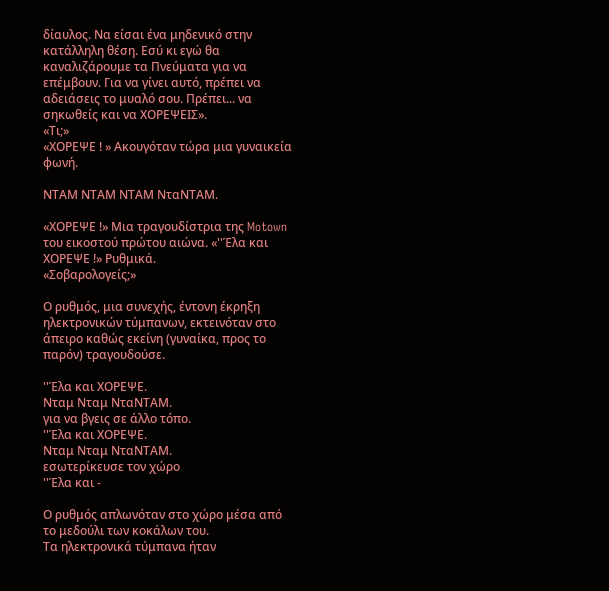δίαυλος. Να είσαι ένα μηδενικό στην κατάλληλη θέση. Εσύ κι εγώ θα καναλιζάρουμε τα Πνεύματα για να επέμβουν. Για να γίνει αυτό, πρέπει να αδειάσεις το μυαλό σου. Πρέπει... να σηκωθείς και να ΧΟΡΕΨΕΙΣ».
«Τι;»
«ΧΟΡΕΨΕ ! » Ακουγόταν τώρα μια γυναικεία φωνή.

ΝΤΑΜ ΝΤΑΜ ΝΤΑΜ ΝταΝΤΑΜ.

«ΧΟΡΕΨΕ !» Μια τραγουδίστρια της Motown του εικοστού πρώτου αιώνα. «''Έλα και ΧΟΡΕΨΕ !» Ρυθμικά.
«Σοβαρολογείς;»

Ο ρυθμός, μια συνεχής, έντονη έκρηξη ηλεκτρονικών τύμπανων, εκτεινόταν στο άπειρο καθώς εκείνη (γυναίκα, προς το παρόν) τραγουδούσε.

''Έλα και ΧΟΡΕΨΕ.
Νταμ Νταμ ΝταΝΤΑΜ.
για να βγεις σε άλλο τόπο.
''Έλα και ΧΟΡΕΨΕ.
Νταμ Νταμ ΝταΝΤΑΜ.
εσωτερίκευσε τον χώρο
''Έλα και -

Ο ρυθμός απλωνόταν στο χώρο μέσα από το μεδούλι των κοκάλων του.
Τα ηλεκτρονικά τύμπανα ήταν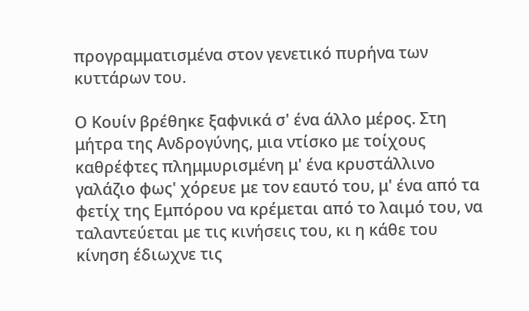προγραμματισμένα στον γενετικό πυρήνα των κυττάρων του.

Ο Κουίν βρέθηκε ξαφνικά σ' ένα άλλο μέρος. Στη μήτρα της Ανδρογύνης, μια ντίσκο με τοίχους καθρέφτες πλημμυρισμένη μ' ένα κρυστάλλινο γαλάζιο φως' χόρευε με τον εαυτό του, μ' ένα από τα φετίχ της Εμπόρου να κρέμεται από το λαιμό του, να ταλαντεύεται με τις κινήσεις του, κι η κάθε του κίνηση έδιωχνε τις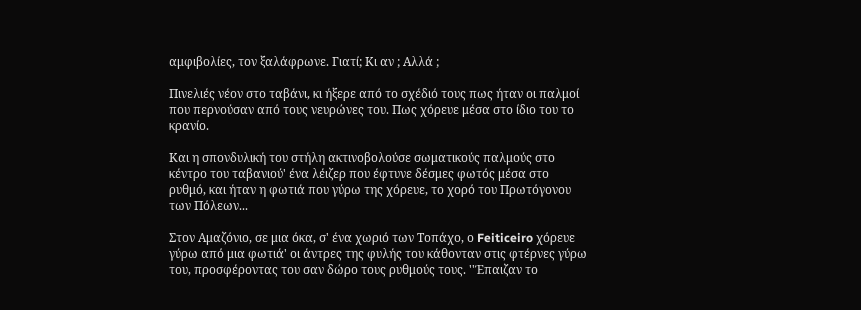αμφιβολίες, τον ξαλάφρωνε. Γιατί; Κι αν ; Αλλά ;

Πινελιές νέον στο ταβάνι, κι ήξερε από το σχέδιό τους πως ήταν οι παλμοί που περνούσαν από τους νευρώνες του. Πως χόρευε μέσα στο ίδιο του το κρανίο.

Και η σπονδυλική του στήλη ακτινοβολούσε σωματικούς παλμούς στο κέντρο του ταβανιού' ένα λέιζερ που έφτυνε δέσμες φωτός μέσα στο ρυθμό, και ήταν η φωτιά που γύρω της χόρευε, το χορό του Πρωτόγονου των Πόλεων...

Στον Αμαζόνιο, σε μια όκα, σ' ένα χωριό των Τοπάχο, ο Feiticeiro χόρευε γύρω από μια φωτιά' οι άντρες της φυλής του κάθονταν στις φτέρνες γύρω του, προσφέροντας του σαν δώρο τους ρυθμούς τους. ''Έπαιζαν το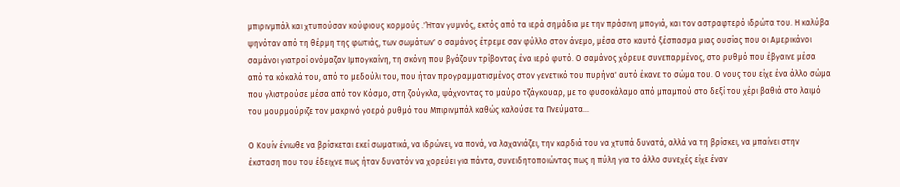μπιρινμπάλ και χτυπούσαν κούφιους κορμούς .'Ήταν γυμνός, εκτός από τα ιερά σημάδια με την πράσινη μπογιά, και τον αστραφτερό ιδρώτα του. Η καλύβα ψηνόταν από τη θέρμη της φωτιάς, των σωμάτων' ο σαμάνος έτρεμε σαν φύλλο στον άνεμο, μέσα στο καυτό ξέσπασμα μιας ουσίας που οι Αμερικάνοι σαμάνοι γιατροί ονόμαζαν Ιμπογκαίνη, τη σκόνη που βγάζουν τρίβοντας ένα ιερό φυτό. Ο σαμάνος χόρευε συνεπαρμένος, στο ρυθμό που έβγαινε μέσα από τα κόκαλά του, από το μεδούλι του, που ήταν προγραμματισμένος στον γενετικό του πυρήνα' αυτό έκανε το σώμα του. Ο νους του είχε ένα άλλο σώμα που γλιστρούσε μέσα από τον Κόσμο, στη ζούγκλα, ψάχνοντας το μαύρο τζάγκουαρ, με το φυσοκάλαμο από μπαμπού στο δεξί του χέρι βαθιά στο λαιμό του μουρμούριζε τον μακρινό γοερό ρυθμό του Μπιρινμπάλ καθώς καλούσε τα Πνεύματα...

Ο Κουίν ένιωθε να βρίσκεται εκεί σωματικά, να ιδρώνει, να πονά, να λαχανιάζει, την καρδιά του να χτυπά δυνατά, αλλά να τη βρίσκει, να μπαίνει στην έκσταση που του έδειχνε πως ήταν δυνατόν να χορεύει για πάντα, συνειδητοποιώντας πως η πύλη για το άλλο συνεχές είχε έναν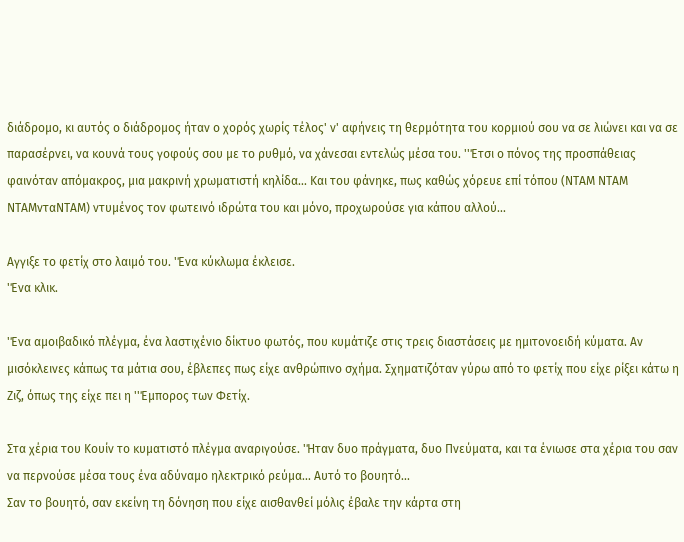διάδρομο, κι αυτός ο διάδρομος ήταν ο χορός χωρίς τέλος' ν' αφήνεις τη θερμότητα του κορμιού σου να σε λιώνει και να σε παρασέρνει, να κουνά τους γοφούς σου με το ρυθμό, να χάνεσαι εντελώς μέσα του. ''Έτσι ο πόνος της προσπάθειας φαινόταν απόμακρος, μια μακρινή χρωματιστή κηλίδα... Και του φάνηκε, πως καθώς χόρευε επί τόπου (ΝΤΑΜ ΝΤΑΜ ΝΤΑΜνταΝΤΑΜ) ντυμένος τον φωτεινό ιδρώτα του και μόνο, προχωρούσε για κάπου αλλού...

Αγγιξε το φετίχ στο λαιμό του. 'Ένα κύκλωμα έκλεισε.
'Ένα κλικ.

'Ένα αμοιβαδικό πλέγμα, ένα λαστιχένιο δίκτυο φωτός, που κυμάτιζε στις τρεις διαστάσεις με ημιτονοειδή κύματα. Αν μισόκλεινες κάπως τα μάτια σου, έβλεπες πως είχε ανθρώπινο σχήμα. Σχηματιζόταν γύρω από το φετίχ που είχε ρίξει κάτω η Ζιζ, όπως της είχε πει η ''Έμπορος των Φετίχ.

Στα χέρια του Κουίν το κυματιστό πλέγμα αναριγούσε. 'Ήταν δυο πράγματα, δυο Πνεύματα, και τα ένιωσε στα χέρια του σαν να περνούσε μέσα τους ένα αδύναμο ηλεκτρικό ρεύμα... Αυτό το βουητό...
Σαν το βουητό, σαν εκείνη τη δόνηση που είχε αισθανθεί μόλις έβαλε την κάρτα στη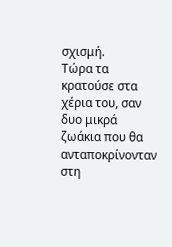σχισμή.
Τώρα τα κρατούσε στα χέρια του, σαν δυο μικρά ζωάκια που θα ανταποκρίνονταν στη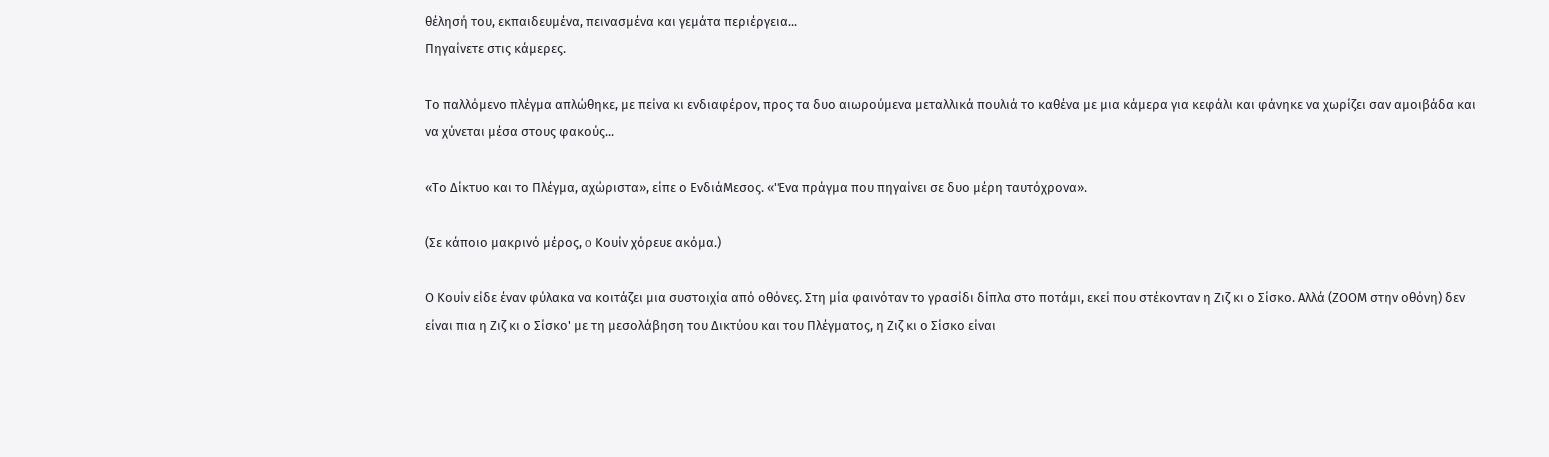θέλησή του, εκπαιδευμένα, πεινασμένα και γεμάτα περιέργεια...
Πηγαίνετε στις κάμερες.

Το παλλόμενο πλέγμα απλώθηκε, με πείνα κι ενδιαφέρον, προς τα δυο αιωρούμενα μεταλλικά πουλιά το καθένα με μια κάμερα για κεφάλι και φάνηκε να χωρίζει σαν αμοιβάδα και να χύνεται μέσα στους φακούς...

«Το Δίκτυο και το Πλέγμα, αχώριστα», είπε ο ΕνδιάΜεσος. «'Ένα πράγμα που πηγαίνει σε δυο μέρη ταυτόχρονα».

(Σε κάποιο μακρινό μέρος, o Κουίν χόρευε ακόμα.)

Ο Κουίν είδε έναν φύλακα να κοιτάζει μια συστοιχία από οθόνες. Στη μία φαινόταν το γρασίδι δίπλα στο ποτάμι, εκεί που στέκονταν η Ζιζ κι ο Σίσκο. Αλλά (ΖΟΟΜ στην οθόνη) δεν είναι πια η Ζιζ κι ο Σίσκο' με τη μεσολάβηση του Δικτύου και του Πλέγματος, η Ζιζ κι ο Σίσκο είναι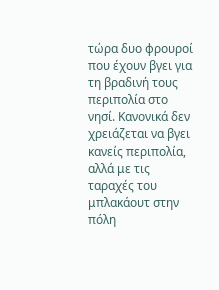τώρα δυο φρουροί που έχουν βγει για τη βραδινή τους περιπολία στο νησί. Κανονικά δεν χρειάζεται να βγει κανείς περιπολία, αλλά με τις ταραχές του μπλακάουτ στην πόλη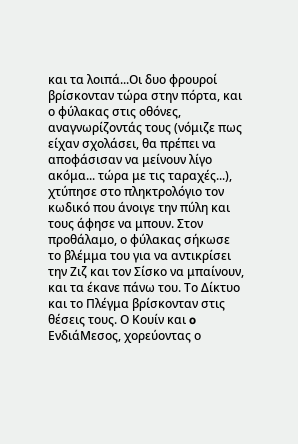και τα λοιπά...Οι δυο φρουροί βρίσκονταν τώρα στην πόρτα, και ο φύλακας στις οθόνες, αναγνωρίζοντάς τους (νόμιζε πως είχαν σχολάσει, θα πρέπει να αποφάσισαν να μείνουν λίγο ακόμα... τώρα με τις ταραχές...), χτύπησε στο πληκτρολόγιο τον κωδικό που άνοιγε την πύλη και τους άφησε να μπουν. Στον προθάλαμο, ο φύλακας σήκωσε το βλέμμα του για να αντικρίσει την Ζιζ και τον Σίσκο να μπαίνουν, και τα έκανε πάνω του. Το Δίκτυο και το Πλέγμα βρίσκονταν στις θέσεις τους. Ο Κουίν και o ΕνδιάΜεσος, χορεύοντας ο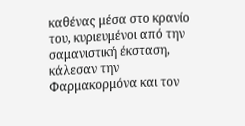καθένας μέσα στο κρανίο του, κυριευμένοι από την σαμανιστική έκσταση, κάλεσαν την Φαρμακορμόνα και τον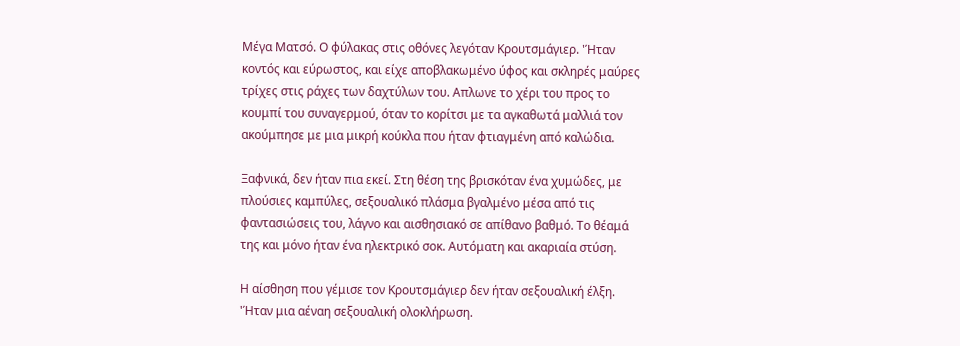Μέγα Ματσό. Ο φύλακας στις οθόνες λεγόταν Κρουτσμάγιερ. 'Ήταν κοντός και εύρωστος, και είχε αποβλακωμένο ύφος και σκληρές μαύρες τρίχες στις ράχες των δαχτύλων του. Απλωνε το χέρι του προς το κουμπί του συναγερμού, όταν το κορίτσι με τα αγκαθωτά μαλλιά τον ακούμπησε με μια μικρή κούκλα που ήταν φτιαγμένη από καλώδια.

Ξαφνικά, δεν ήταν πια εκεί. Στη θέση της βρισκόταν ένα χυμώδες, με πλούσιες καμπύλες, σεξουαλικό πλάσμα βγαλμένο μέσα από τις φαντασιώσεις του, λάγνο και αισθησιακό σε απίθανο βαθμό. Το θέαμά της και μόνο ήταν ένα ηλεκτρικό σοκ. Αυτόματη και ακαριαία στύση.

Η αίσθηση που γέμισε τον Κρουτσμάγιερ δεν ήταν σεξουαλική έλξη. 'Ήταν μια αέναη σεξουαλική ολοκλήρωση.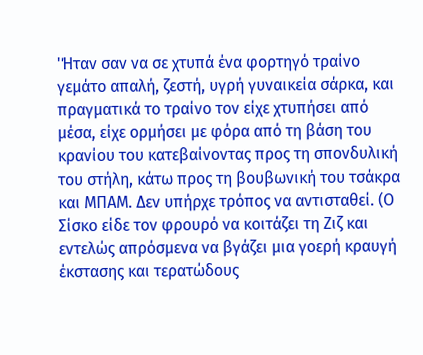'Ήταν σαν να σε χτυπά ένα φορτηγό τραίνο γεμάτο απαλή, ζεστή, υγρή γυναικεία σάρκα, και πραγματικά το τραίνο τον είχε χτυπήσει από μέσα, είχε ορμήσει με φόρα από τη βάση του κρανίου του κατεβαίνοντας προς τη σπονδυλική του στήλη, κάτω προς τη βουβωνική του τσάκρα και ΜΠΑΜ. Δεν υπήρχε τρόπος να αντισταθεί. (Ο Σίσκο είδε τον φρουρό να κοιτάζει τη Ζιζ και εντελώς απρόσμενα να βγάζει μια γοερή κραυγή έκστασης και τερατώδους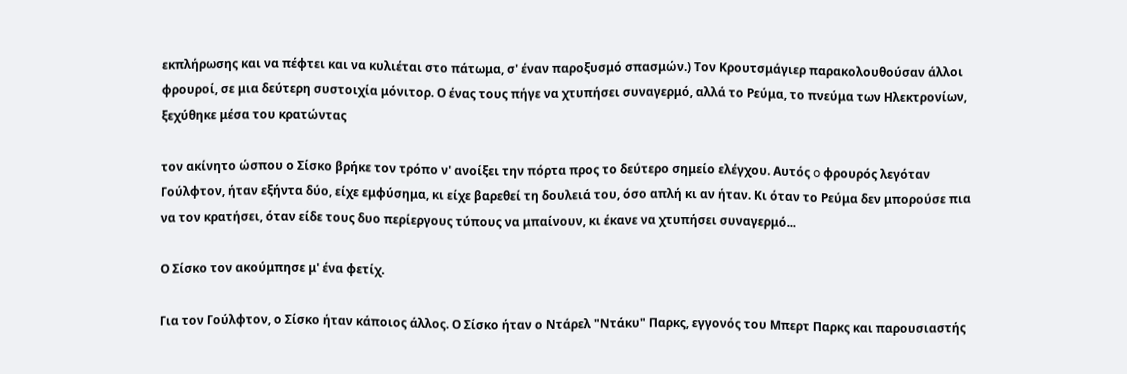εκπλήρωσης και να πέφτει και να κυλιέται στο πάτωμα, σ' έναν παροξυσμό σπασμών.) Τον Κρουτσμάγιερ παρακολουθούσαν άλλοι φρουροί, σε μια δεύτερη συστοιχία μόνιτορ. Ο ένας τους πήγε να χτυπήσει συναγερμό, αλλά το Ρεύμα, το πνεύμα των Ηλεκτρονίων, ξεχύθηκε μέσα του κρατώντας

τον ακίνητο ώσπου ο Σίσκο βρήκε τον τρόπο ν' ανοίξει την πόρτα προς το δεύτερο σημείο ελέγχου. Αυτός o φρουρός λεγόταν Γούλφτον, ήταν εξήντα δύο, είχε εμφύσημα, κι είχε βαρεθεί τη δουλειά του, όσο απλή κι αν ήταν. Κι όταν το Ρεύμα δεν μπορούσε πια να τον κρατήσει, όταν είδε τους δυο περίεργους τύπους να μπαίνουν, κι έκανε να χτυπήσει συναγερμό...

Ο Σίσκο τον ακούμπησε μ' ένα φετίχ.

Για τον Γούλφτον, ο Σίσκο ήταν κάποιος άλλος. Ο Σίσκο ήταν ο Ντάρελ "Ντάκυ" Παρκς, εγγονός του Μπερτ Παρκς και παρουσιαστής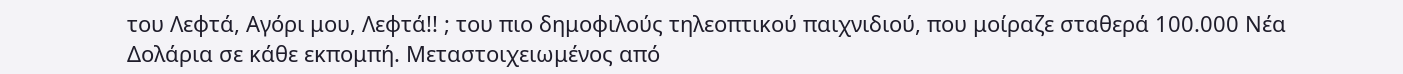του Λεφτά, Αγόρι μου, Λεφτά!! ; του πιο δημοφιλούς τηλεοπτικού παιχνιδιού, που μοίραζε σταθερά 100.000 Νέα Δολάρια σε κάθε εκπομπή. Μεταστοιχειωμένος από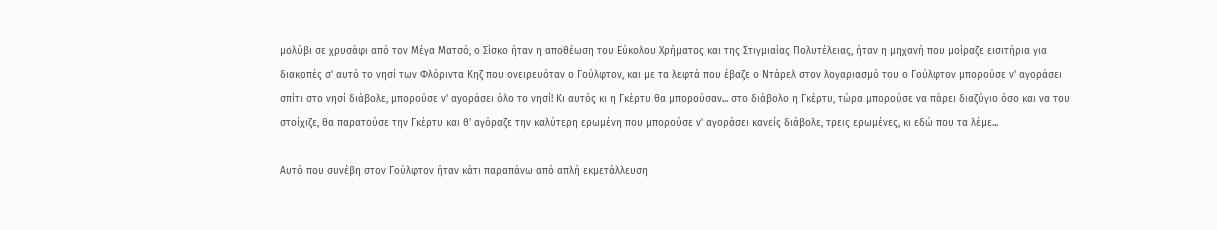μολύβι σε χρυσάφι από τον Μέγα Ματσό, ο Σίσκο ήταν η αποθέωση του Εύκολου Χρήματος και της Στιγμιαίας Πολυτέλειας, ήταν η μηχανή που μοίραζε εισιτήρια για διακοπές σ' αυτό το νησί των Φλόριντα Κηζ που ονειρευόταν ο Γούλφτον, και με τα λεφτά που έβαζε ο Ντάρελ στον λογαριασμό του ο Γούλφτον μπορούσε ν' αγοράσει σπίτι στο νησί διάβολε, μπορούσε ν' αyοράσει όλο το νησί! Κι αυτός κι η Γκέρτυ θα μπορούσαν... στο διάβολο η Γκέρτυ, τώρα μπορούσε να πάρει διαζύγιο όσο και να του στοίχιζε, θα παρατούσε την Γκέρτυ και θ' αγόραζε την καλύτερη ερωμένη που μπορούσε ν' αγοράσει κανείς διάβολε, τρεις ερωμένες, κι εδώ που τα λέμε...

Αυτό που συνέβη στον Γούλφτον ήταν κάτι παραπάνω από απλή εκμετάλλευση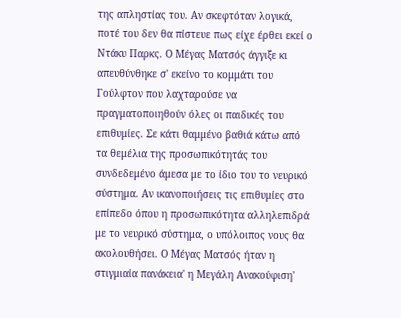της απληστίας του. Αν σκεφτόταν λογικά, ποτέ του δεν θα πίστευε πως είχε έρθει εκεί ο Ντάκυ Παρκς. Ο Μέγας Ματσός άγγιξε κι απευθύνθηκε σ' εκείνο το κομμάτι του Γούλφτον που λαχταρούσε να πραγματοποιηθούν όλες οι παιδικές του επιθυμίες. Σε κάτι θαμμένο βαθιά κάτω από τα θεμέλια της προσωπικότητάς του συνδεδεμένο άμεσα με το ίδιο του το νευρικό σύστημα. Αν ικανοποιήσεις τις επιθυμίες στο επίπεδο όπου η προσωπικότητα αλληλεπιδρά με το νευρικό σύστημα, ο υπόλοιπος νους θα ακολουθήσει. Ο Μέγας Ματσός ήταν η στιγμιαία πανάκεια' η Μεγάλη Ανακούφιση'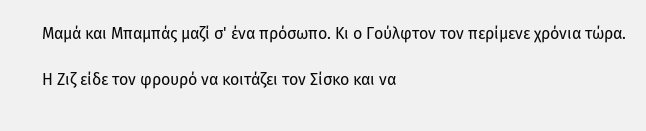Μαμά και Μπαμπάς μαζί σ' ένα πρόσωπο. Κι ο Γούλφτον τον περίμενε χρόνια τώρα.

Η Ζιζ είδε τον φρουρό να κοιτάζει τον Σίσκο και να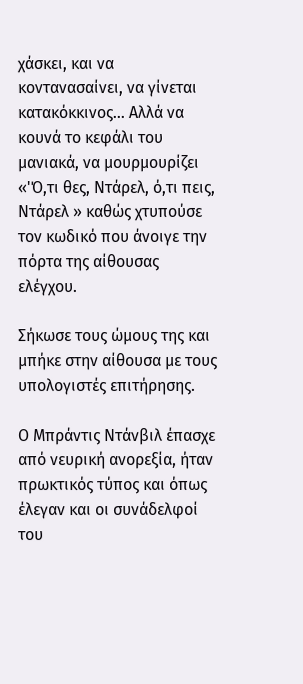χάσκει, και να κοντανασαίνει, να γίνεται κατακόκκινος... Αλλά να κουνά το κεφάλι του μανιακά, να μουρμουρίζει «'Ό,τι θες, Ντάρελ, ό,τι πεις, Ντάρελ » καθώς χτυπούσε τον κωδικό που άνοιγε την πόρτα της αίθουσας ελέγχου.

Σήκωσε τους ώμους της και μπήκε στην αίθουσα με τους υπολογιστές επιτήρησης.

Ο Μπράντις Ντάνβιλ έπασχε από νευρική ανορεξία, ήταν πρωκτικός τύπος και όπως έλεγαν και οι συνάδελφοί του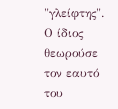"γλείφτης". Ο ίδιος θεωρούσε τον εαυτό του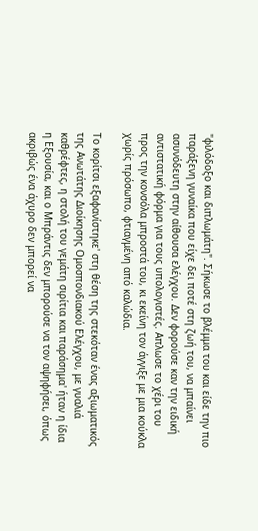"φιλόδοξο και διπλωμάτη". Σήκωσε το βλέμμα του και είδε την πιο παράξενη γυναίκα που είχε δει ποτέ στη ζωή του, να μπαίνει ασυνόδευτη στην αίθουσα ελέγχου. Δεν φορούσε καν την ειδική αντιστατική φόρμα για τους υπολογιστές. Απλωσε το χέρι του προς την κονσόλα μπροστά του, κι εκείνη τον άγγιξε με μια κούκλα χωρίς πρόσωπο, φτιαγμένη από καλώδια.

Το κορίτσι εξαφανίστηκε' στη θέση της στεκόταν ένας αξιωματικός της Ανωτάτης Διοίκησης Ομοσπονδιακού Ελέγχου, με γυαλιά καθρέφτες, η στολή του γεμάτη σιρίτια και παράσημα' ήταν η ίδια η Εξουσία, και ο Μπράντις δεν μπορούσε να τον αψηφήσει, όπως ακριβώς ένα άχυρο δεν μπορεί να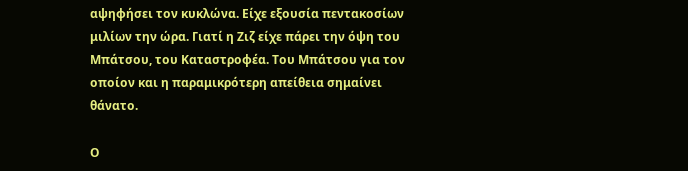αψηφήσει τον κυκλώνα. Είχε εξουσία πεντακοσίων μιλίων την ώρα. Γιατί η Ζιζ είχε πάρει την όψη του Μπάτσου, του Καταστροφέα. Του Μπάτσου για τον οποίον και η παραμικρότερη απείθεια σημαίνει θάνατο.

Ο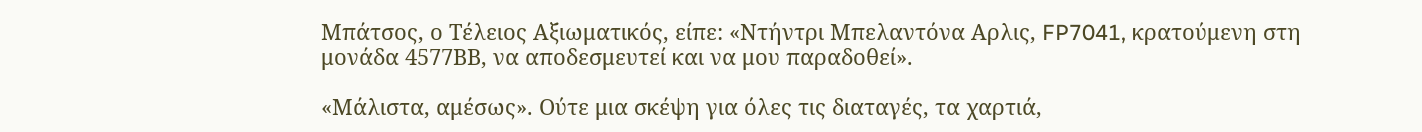Μπάτσος, ο Τέλειος Αξιωματικός, είπε: «Ντήντρι Μπελαντόνα Αρλις, FP7041, κρατούμενη στη μονάδα 4577ΒΒ, να αποδεσμευτεί και να μου παραδοθεί».

«Μάλιστα, αμέσως». Ούτε μια σκέψη για όλες τις διαταγές, τα χαρτιά,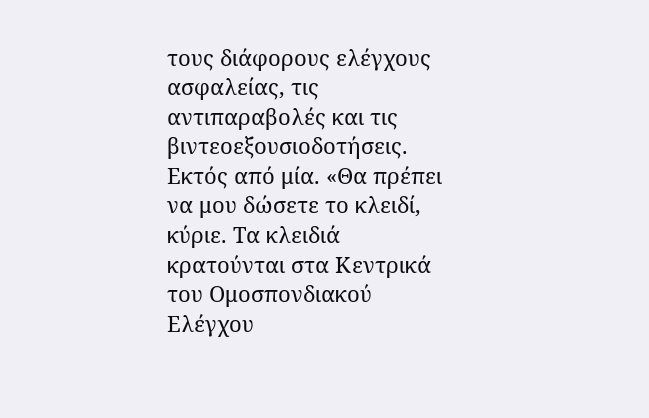τους διάφορους ελέγχους ασφαλείας, τις αντιπαραβολές και τις βιντεοεξουσιοδοτήσεις. Εκτός από μία. «Θα πρέπει να μου δώσετε το κλειδί, κύριε. Τα κλειδιά κρατούνται στα Κεντρικά του Ομοσπονδιακού Ελέγχου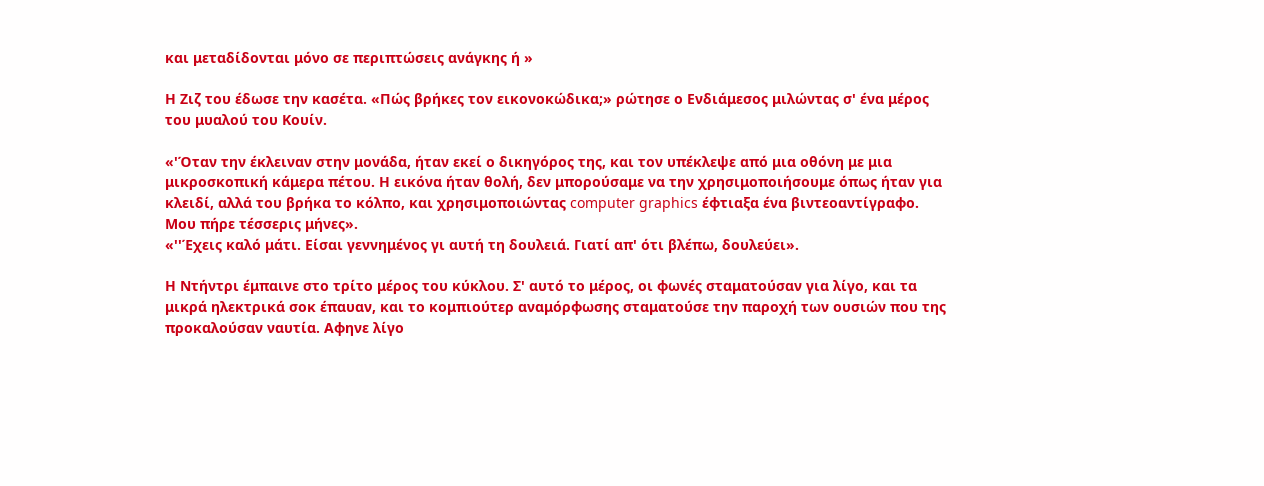και μεταδίδονται μόνο σε περιπτώσεις ανάγκης ή »

Η Ζιζ του έδωσε την κασέτα. «Πώς βρήκες τον εικονοκώδικα;» ρώτησε ο Ενδιάμεσος μιλώντας σ' ένα μέρος του μυαλού του Κουίν.

«'Όταν την έκλειναν στην μονάδα, ήταν εκεί ο δικηγόρος της, και τον υπέκλεψε από μια οθόνη με μια μικροσκοπική κάμερα πέτου. Η εικόνα ήταν θολή, δεν μπορούσαμε να την χρησιμοποιήσουμε όπως ήταν για κλειδί, αλλά του βρήκα το κόλπο, και χρησιμοποιώντας computer graphics έφτιαξα ένα βιντεοαντίγραφο. Μου πήρε τέσσερις μήνες».
«''Έχεις καλό μάτι. Είσαι γεννημένος γι αυτή τη δουλειά. Γιατί απ' ότι βλέπω, δουλεύει».

Η Ντήντρι έμπαινε στο τρίτο μέρος του κύκλου. Σ' αυτό το μέρος, οι φωνές σταματούσαν για λίγο, και τα μικρά ηλεκτρικά σοκ έπαυαν, και το κομπιούτερ αναμόρφωσης σταματούσε την παροχή των ουσιών που της προκαλούσαν ναυτία. Αφηνε λίγο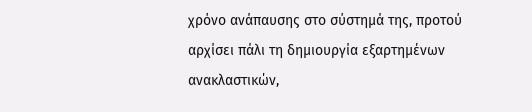χρόνο ανάπαυσης στο σύστημά της, προτού αρχίσει πάλι τη δημιουργία εξαρτημένων ανακλαστικών,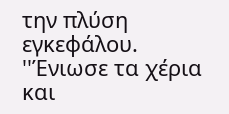την πλύση εγκεφάλου. ''Ένιωσε τα χέρια και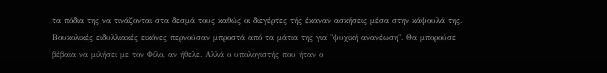τα πόδια της να τινάζονται στα δεσμά τους καθώς οι διεγέρτες τής έκαναν ασκήσεις μέσα στην κάψουλά της. Βουκολικές ειδυλλιακές εικόνες περνούσαν μπροστά από τα μάτια της για "ψυχική ανανέωση". Θα μπορούσε βέβαια να μιλήσει με τον Φίλο, αν ήθελε. Αλλά ο υπολογιστής που ήταν ο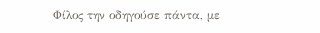Φίλος την οδηγούσε πάντα, με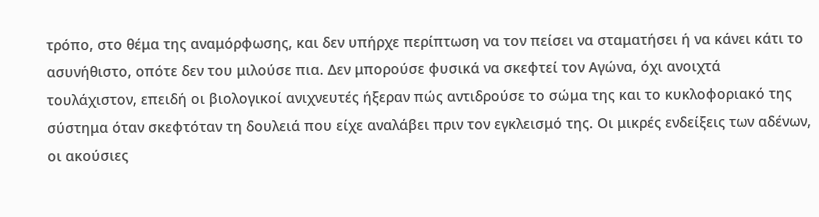τρόπο, στο θέμα της αναμόρφωσης, και δεν υπήρχε περίπτωση να τον πείσει να σταματήσει ή να κάνει κάτι το ασυνήθιστο, οπότε δεν του μιλούσε πια. Δεν μπορούσε φυσικά να σκεφτεί τον Αγώνα, όχι ανοιχτά τουλάχιστον, επειδή οι βιολογικοί ανιχνευτές ήξεραν πώς αντιδρούσε το σώμα της και το κυκλοφοριακό της σύστημα όταν σκεφτόταν τη δουλειά που είχε αναλάβει πριν τον εγκλεισμό της. Οι μικρές ενδείξεις των αδένων, οι ακούσιες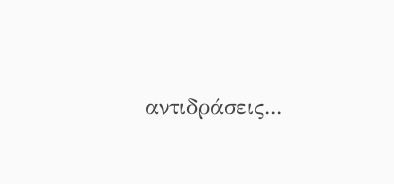αντιδράσεις...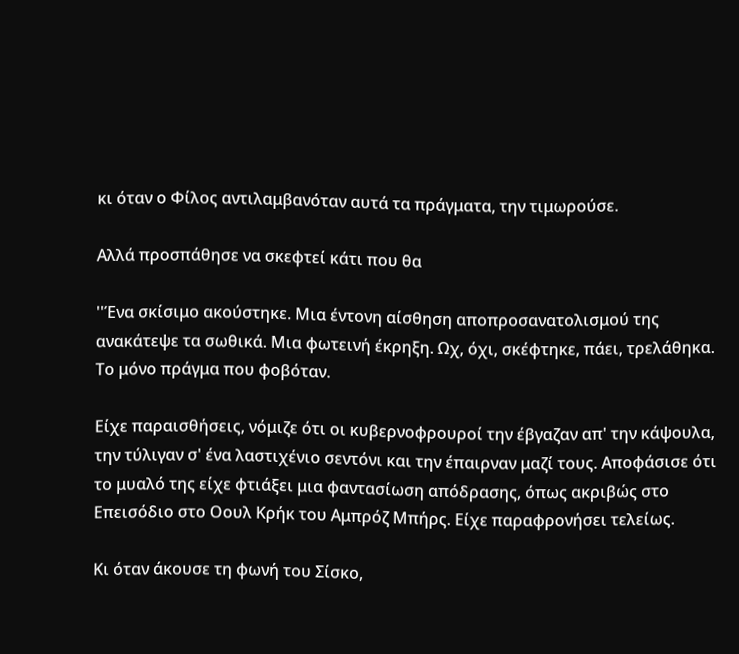κι όταν ο Φίλος αντιλαμβανόταν αυτά τα πράγματα, την τιμωρούσε.

Αλλά προσπάθησε να σκεφτεί κάτι που θα

''Ένα σκίσιμο ακούστηκε. Μια έντονη αίσθηση αποπροσανατολισμού της ανακάτεψε τα σωθικά. Μια φωτεινή έκρηξη. Ωχ, όχι, σκέφτηκε, πάει, τρελάθηκα. Το μόνο πράγμα που φοβόταν.

Είχε παραισθήσεις, νόμιζε ότι οι κυβερνοφρουροί την έβγαζαν απ' την κάψουλα, την τύλιγαν σ' ένα λαστιχένιο σεντόνι και την έπαιρναν μαζί τους. Αποφάσισε ότι το μυαλό της είχε φτιάξει μια φαντασίωση απόδρασης, όπως ακριβώς στο Επεισόδιο στο Οουλ Κρήκ του Αμπρόζ Μπήρς. Είχε παραφρονήσει τελείως.

Κι όταν άκουσε τη φωνή του Σίσκο,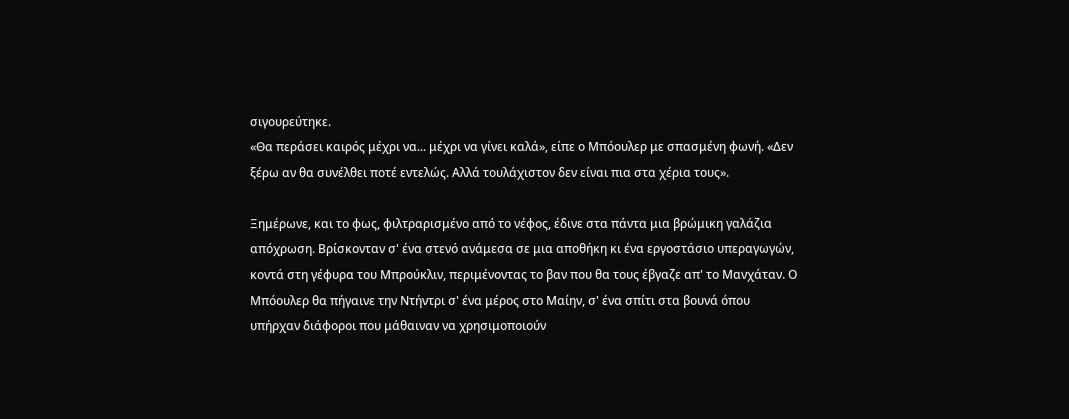σιγουρεύτηκε.
«Θα περάσει καιρός μέχρι να... μέχρι να γίνει καλά», είπε ο Μπόουλερ με σπασμένη φωνή. «Δεν ξέρω αν θα συνέλθει ποτέ εντελώς. Αλλά τουλάχιστον δεν είναι πια στα χέρια τους».

Ξημέρωνε, και το φως, φιλτραρισμένο από το νέφος, έδινε στα πάντα μια βρώμικη γαλάζια απόχρωση. Βρίσκονταν σ' ένα στενό ανάμεσα σε μια αποθήκη κι ένα εργοστάσιο υπεραγωγών, κοντά στη γέφυρα του Μπρούκλιν, περιμένοντας το βαν που θα τους έβγαζε απ' το Μανχάταν. Ο Μπόουλερ θα πήγαινε την Ντήντρι σ' ένα μέρος στο Μαίην, σ' ένα σπίτι στα βουνά όπου υπήρχαν διάφοροι που μάθαιναν να χρησιμοποιούν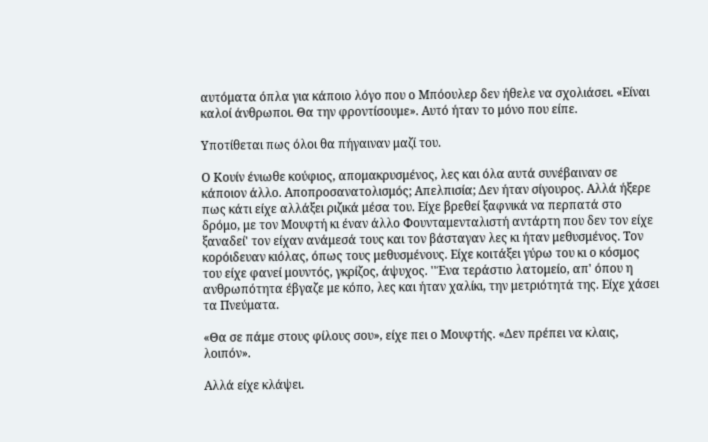αυτόματα όπλα για κάποιο λόγο που ο Μπόουλερ δεν ήθελε να σχολιάσει. «Είναι καλοί άνθρωποι. Θα την φροντίσουμε». Αυτό ήταν το μόνο που είπε.

Υποτίθεται πως όλοι θα πήγαιναν μαζί του.

Ο Κουίν ένιωθε κούφιος, απομακρυσμένος, λες και όλα αυτά συνέβαιναν σε κάποιον άλλο. Αποπροσανατολισμός; Απελπισία; Δεν ήταν σίγουρος. Αλλά ήξερε πως κάτι είχε αλλάξει ριζικά μέσα του. Είχε βρεθεί ξαφνικά να περπατά στο δρόμο, με τον Μουφτή κι έναν άλλο Φουνταμενταλιστή αντάρτη που δεν τον είχε ξαναδεί' τον είχαν ανάμεσά τους και τον βάσταγαν λες κι ήταν μεθυσμένος. Τον κορόιδευαν κιόλας, όπως τους μεθυσμένους. Είχε κοιτάξει γύρω του κι ο κόσμος του είχε φανεί μουντός, γκρίζος, άψυχος. ''Ένα τεράστιο λατομείο, απ' όπου η ανθρωπότητα έβγαζε με κόπο, λες και ήταν χαλίκι, την μετριότητά της. Είχε χάσει τα Πνεύματα.

«Θα σε πάμε στους φίλους σου», είχε πει ο Μουφτής. «Δεν πρέπει να κλαις, λοιπόν».

Αλλά είχε κλάψει.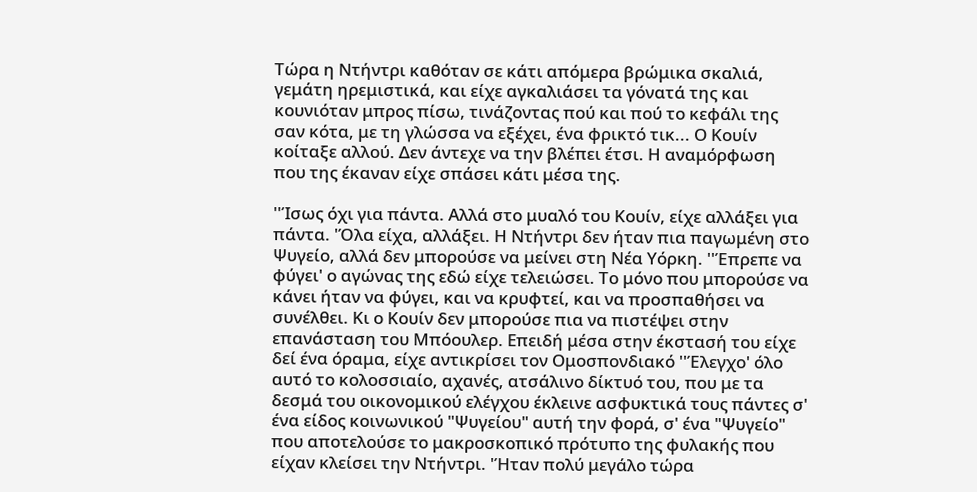Τώρα η Ντήντρι καθόταν σε κάτι απόμερα βρώμικα σκαλιά, γεμάτη ηρεμιστικά, και είχε αγκαλιάσει τα γόνατά της και κουνιόταν μπρος πίσω, τινάζοντας πού και πού το κεφάλι της σαν κότα, με τη γλώσσα να εξέχει, ένα φρικτό τικ... Ο Κουίν κοίταξε αλλού. Δεν άντεχε να την βλέπει έτσι. Η αναμόρφωση που της έκαναν είχε σπάσει κάτι μέσα της.

''Ίσως όχι για πάντα. Αλλά στο μυαλό του Κουίν, είχε αλλάξει για πάντα. 'Όλα είχα, αλλάξει. Η Ντήντρι δεν ήταν πια παγωμένη στο Ψυγείο, αλλά δεν μπορούσε να μείνει στη Νέα Υόρκη. ''Έπρεπε να φύγει' ο αγώνας της εδώ είχε τελειώσει. Το μόνο που μπορούσε να κάνει ήταν να φύγει, και να κρυφτεί, και να προσπαθήσει να συνέλθει. Κι ο Κουίν δεν μπορούσε πια να πιστέψει στην επανάσταση του Μπόουλερ. Επειδή μέσα στην έκστασή του είχε δεί ένα όραμα, είχε αντικρίσει τον Ομοσπονδιακό ''Έλεγχο' όλο αυτό το κολοσσιαίο, αχανές, ατσάλινο δίκτυό του, που με τα δεσμά του οικονομικού ελέγχου έκλεινε ασφυκτικά τους πάντες σ' ένα είδος κοινωνικού "Ψυγείου" αυτή την φορά, σ' ένα "Ψυγείο" που αποτελούσε το μακροσκοπικό πρότυπο της φυλακής που είχαν κλείσει την Ντήντρι. 'Ήταν πολύ μεγάλο τώρα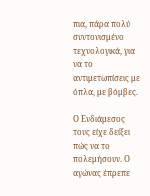πια, πάρα πολύ συντονισμένο τεχνολογικά, για να το αντιμετωπίσεις με όπλα, με βόμβες.

Ο Ενδιάμεσος τους είχε δείξει πώς να το πολεμήσουν. Ο αγώνας έπρεπε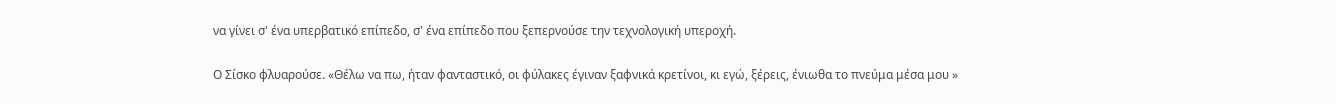να γίνει σ' ένα υπερβατικό επίπεδο, σ' ένα επίπεδο που ξεπερνούσε την τεχνολογική υπεροχή.

Ο Σίσκο φλυαρούσε. «Θέλω να πω, ήταν φανταστικό, οι φύλακες έγιναν ξαφνικά κρετίνοι, κι εγώ, ξέρεις, ένιωθα το πνεύμα μέσα μου »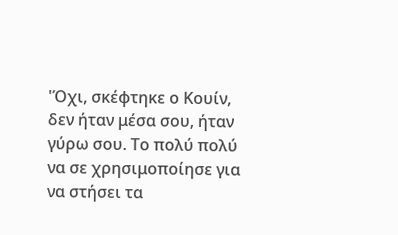'Όχι, σκέφτηκε ο Κουίν, δεν ήταν μέσα σου, ήταν γύρω σου. Το πολύ πολύ να σε χρησιμοποίησε για να στήσει τα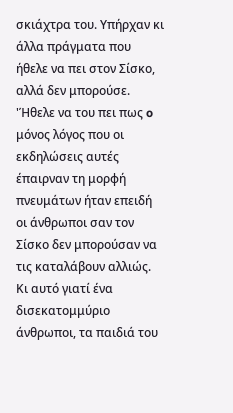σκιάχτρα του. Υπήρχαν κι άλλα πράγματα που ήθελε να πει στον Σίσκο, αλλά δεν μπορούσε. 'Ήθελε να του πει πως o μόνος λόγος που οι εκδηλώσεις αυτές έπαιρναν τη μορφή πνευμάτων ήταν επειδή οι άνθρωποι σαν τον Σίσκο δεν μπορούσαν να τις καταλάβουν αλλιώς. Κι αυτό γιατί ένα δισεκατομμύριο άνθρωποι, τα παιδιά του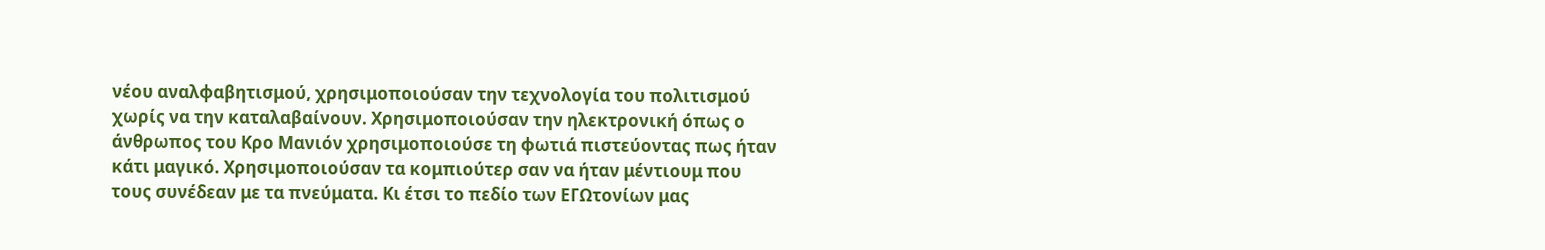νέου αναλφαβητισμού, χρησιμοποιούσαν την τεχνολογία του πολιτισμού χωρίς να την καταλαβαίνουν. Χρησιμοποιούσαν την ηλεκτρονική όπως ο άνθρωπος του Κρο Μανιόν χρησιμοποιούσε τη φωτιά πιστεύοντας πως ήταν κάτι μαγικό. Χρησιμοποιούσαν τα κομπιούτερ σαν να ήταν μέντιουμ που τους συνέδεαν με τα πνεύματα. Κι έτσι το πεδίο των ΕΓΩτονίων μας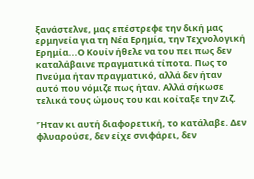ξανάστελνε, μας επέστρεφε την δική μας ερμηνεία για τη Νέα Ερημία, την Τεχνολογική Ερημία...Ο Κουίν ήθελε να του πει πως δεν καταλάβαινε πραγματικά τίποτα. Πως το Πνεύμα ήταν πραγματικό, αλλά δεν ήταν αυτό που νόμιζε πως ήταν. Αλλά σήκωσε τελικά τους ώμους του και κοίταξε την Ζιζ.

'Ήταν κι αυτή διαφορετική, το κατάλαβε. Δεν φλυαρούσε, δεν είχε σνιφάρει, δεν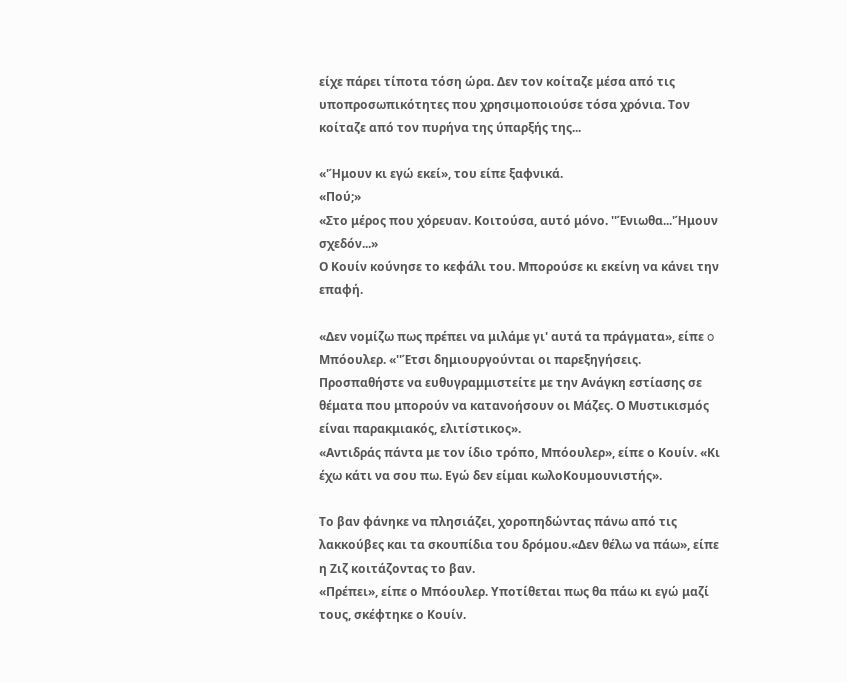είχε πάρει τίποτα τόση ώρα. Δεν τον κοίταζε μέσα από τις υποπροσωπικότητες που χρησιμοποιούσε τόσα χρόνια. Τον κοίταζε από τον πυρήνα της ύπαρξής της...

«'Ήμουν κι εγώ εκεί», του είπε ξαφνικά.
«Πού;»
«Στο μέρος που χόρευαν. Κοιτούσα, αυτό μόνο. ''Ένιωθα...'Ήμουν σχεδόν...»
Ο Κουίν κούνησε το κεφάλι του. Μπορούσε κι εκείνη να κάνει την επαφή.

«Δεν νομίζω πως πρέπει να μιλάμε γι' αυτά τα πράγματα», είπε o Μπόουλερ. «''Έτσι δημιουργούνται οι παρεξηγήσεις. Προσπαθήστε να ευθυγραμμιστείτε με την Ανάγκη εστίασης σε θέματα που μπορούν να κατανοήσουν οι Μάζες. Ο Μυστικισμός είναι παρακμιακός, ελιτίστικος».
«Αντιδράς πάντα με τον ίδιο τρόπο, Μπόουλερ», είπε ο Κουίν. «Κι έχω κάτι να σου πω. Εγώ δεν είμαι κωλοΚουμουνιστής».

Το βαν φάνηκε να πλησιάζει, χοροπηδώντας πάνω από τις λακκούβες και τα σκουπίδια του δρόμου.«Δεν θέλω να πάω», είπε η Ζιζ κοιτάζοντας το βαν.
«Πρέπει», είπε ο Μπόουλερ. Υποτίθεται πως θα πάω κι εγώ μαζί τους, σκέφτηκε ο Κουίν.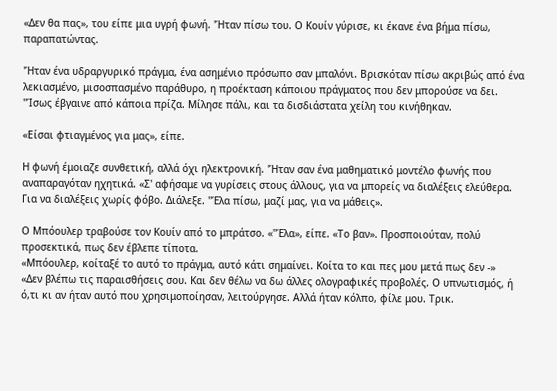«Δεν θα πας», του είπε μια υγρή φωνή. 'Ήταν πίσω του. Ο Κουίν γύρισε, κι έκανε ένα βήμα πίσω, παραπατώντας.

'Ήταν ένα υδραργυρικό πράγμα, ένα ασημένιο πρόσωπο σαν μπαλόνι. Βρισκόταν πίσω ακριβώς από ένα λεκιασμένο, μισοσπασμένο παράθυρο, η προέκταση κάποιου πράγματος που δεν μπορούσε να δει. ''Ίσως έβγαινε από κάποια πρίζα. Μίλησε πάλι, και τα δισδιάστατα χείλη του κινήθηκαν.

«Είσαι φτιαγμένος για μας», είπε.

Η φωνή έμοιαζε συνθετική, αλλά όχι ηλεκτρονική. 'Ήταν σαν ένα μαθηματικό μοντέλο φωνής που αναπαραγόταν ηχητικά. «Σ' αφήσαμε να γυρίσεις στους άλλους, για να μπορείς να διαλέξεις ελεύθερα. Για να διαλέξεις χωρίς φόβο. Διάλεξε. ''Έλα πίσω, μαζί μας, για να μάθεις».

Ο Μπόουλερ τραβούσε τον Κουίν από το μπράτσο. «''Έλα», είπε. «Το βαν». Προσποιούταν, πολύ προσεκτικά, πως δεν έβλεπε τίποτα.
«Μπόουλερ, κοίταξέ το αυτό το πράγμα, αυτό κάτι σημαίνει. Κοίτα το και πες μου μετά πως δεν -»
«Δεν βλέπω τις παραισθήσεις σου. Και δεν θέλω να δω άλλες ολογραφικές προβολές. Ο υπνωτισμός, ή ό,τι κι αν ήταν αυτό που χρησιμοποίησαν, λειτούργησε. Αλλά ήταν κόλπο, φίλε μου. Τρικ.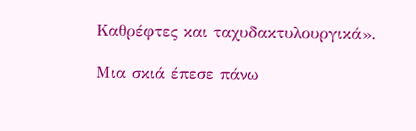Καθρέφτες και ταχυδακτυλουργικά».

Μια σκιά έπεσε πάνω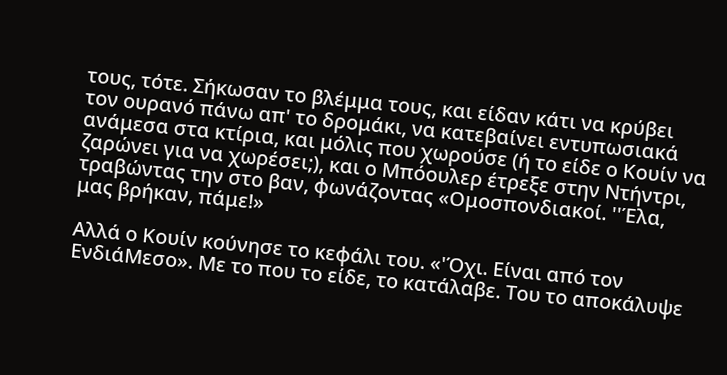τους, τότε. Σήκωσαν το βλέμμα τους, και είδαν κάτι να κρύβει τον ουρανό πάνω απ' το δρομάκι, να κατεβαίνει εντυπωσιακά ανάμεσα στα κτίρια, και μόλις που χωρούσε (ή το είδε ο Κουίν να ζαρώνει για να χωρέσει;), και ο Μπόουλερ έτρεξε στην Ντήντρι, τραβώντας την στο βαν, φωνάζοντας «Ομοσπονδιακοί. ''Έλα, μας βρήκαν, πάμε!»

Αλλά ο Κουίν κούνησε το κεφάλι του. «'Όχι. Είναι από τον ΕνδιάΜεσο». Με το που το είδε, το κατάλαβε. Του το αποκάλυψε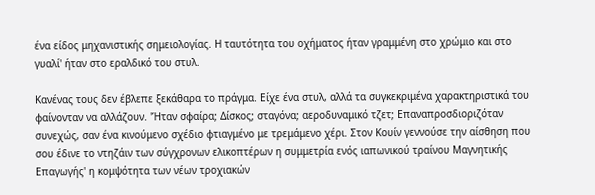ένα είδος μηχανιστικής σημειολογίας. Η ταυτότητα του οχήματος ήταν γραμμένη στο χρώμιο και στο γυαλί' ήταν στο εραλδικό του στυλ.

Κανένας τους δεν έβλεπε ξεκάθαρα το πράγμα. Είχε ένα στυλ, αλλά τα συγκεκριμένα χαρακτηριστικά του φαίνονταν να αλλάζουν. 'Ήταν σφαίρα; Δίσκος; σταγόνα; αεροδυναμικό τζετ; Επαναπροσδιοριζόταν συνεχώς, σαν ένα κινούμενο σχέδιο φτιαγμένο με τρεμάμενο χέρι. Στον Κουίν γεννούσε την αίσθηση που σου έδινε το ντηζάιν των σύγχρονων ελικοπτέρων η συμμετρία ενός ιαπωνικού τραίνου Μαγνητικής Επαγωγής' η κομψότητα των νέων τροχιακών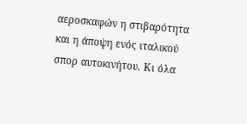αεροσκαφών η στιβαρότητα και η άποψη ενός ιταλικού σπορ αυτοκινήτου. Κι όλα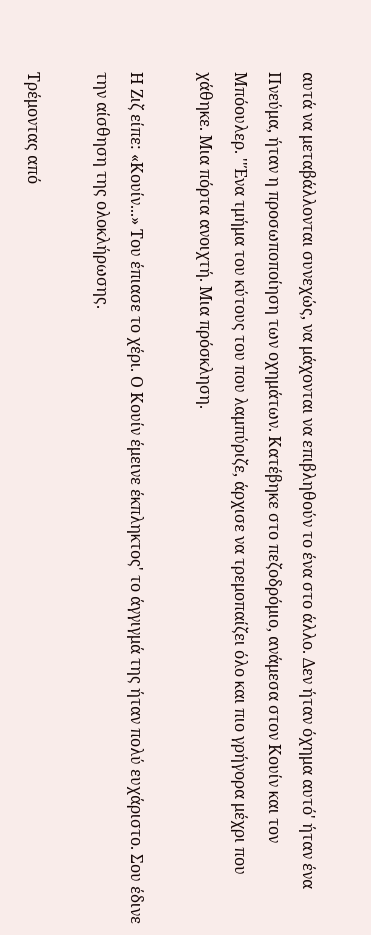αυτά να μεταβάλλονται συνεχώς, να μάχονται να επιβληθούν το ένα στο άλλο. Δεν ήταν όχημα αυτό' ήταν ένα Πνεύμα, ήταν η προσωποποίηση των οχημάτων. Κατέβηκε στο πεζοδρόμιο, ανάμεσα στον Κουίν και τον Μπόουλερ. ''Ένα τμήμα του κύτους του που λαμπύριζε, άρχισε να τρεμοπαίζει όλο και πιο γρήγορα μέχρι που χάθηκε. Μια πόρτα ανοιχτή. Μια πρόσκληση.

Η Ζιζ είπε: «Κουίν...» Του έπιασε το χέρι. Ο Κουίν έμεινε έκπληκτος' το άγγιγμά της ήταν πολύ ευχάριστο. Σου έδινε την αίσθηση της ολοκλήρωσης.

Τρέμοντας από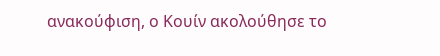ανακούφιση, ο Κουίν ακολούθησε το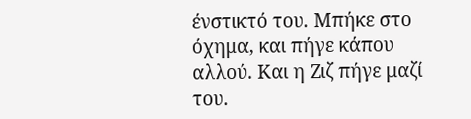ένστικτό του. Μπήκε στο όχημα, και πήγε κάπου αλλού. Και η Ζιζ πήγε μαζί του.